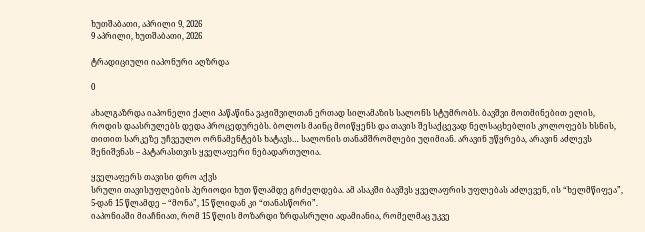ხუთშაბათი, აპრილი 9, 2026
9 აპრილი, ხუთშაბათი, 2026

ტრადიციული იაპონური აღზრდა

0

ახალგაზრდა იაპონელი ქალი პაწაწინა ვაჟიშვილთან ერთად სილამაზის სალონს სტუმრობს. ბავშვი მოთმინებით ელის, როდის დაასრულებს დედა პროცედურებს. ბოლოს მაინც მოიწყენს და თავის შესაქცევად ნელსაცხებლის კოლოფებს ხსნის, თითით სარკეზე უჩვეულო ორნამენტებს ხატავს… სალონის თანამშრომლები უღიმიან. არავინ უწყრება, არავინ აძლევს შენიშვნას – პატარასთვის ყველაფერი ნებადართულია.

ყველაფერს თავისი დრო აქვს
სრული თავისუფლების პერიოდი ხუთ წლამდე გრძელდება. ამ ასაკში ბავშვს ყველაფრის უფლებას აძლევენ, ის “ხელმწიფეა”, 5-დან 15 წლამდე – “მონა”, 15 წლიდან კი “თანასწორი”.
იაპონიაში მიაჩნიათ, რომ 15 წლის მოზარდი ზრდასრული ადამიანია, რომელმაც უკვე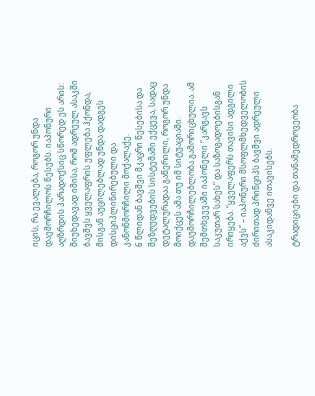იცის, რა ევალება, როგორ უნდა დაემორჩილოს წესებს. იაპონური აღზრდის პარადოქსიც სწორედ ეს არის: მიუხედავად იმისა, რომ ადრეულ ასაკში ბავშვს ყველაფრის უფლება ჰქონდა, მისგან აუცილებლად უნდა დადგეს დისციპლინირებული და კანონმორჩილი მოქალაქე.
6 წლიდან ბავშვი მკაცრი წესებისა და შეზღუდვების სისტემაში ექცევა, სადაც დეტალურადაა გაწერილი, როგორ უნდა მოიქცეს ამა თუ იმ სიტუაციაში. დაუმორჩილებლობა გამორიცხულია. ამ შემთხვევაში იაპონელი “კარგავს საკუთარ სახეს” და საზოგადოებისგან ირიყება. “ყველაფერს თავისი ადგილი აქვს” – იაპონური მსოფლმხედველობის ძირითად პრინციპს ბავშვი ადრეული ასაკიდანვე ითავისებს.

ტრადიციები და თანამედროვეობა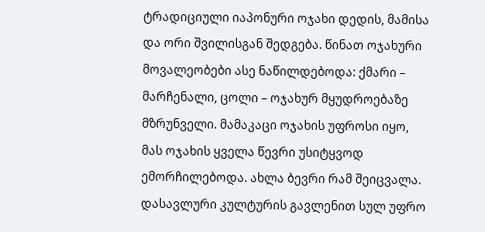ტრადიციული იაპონური ოჯახი დედის, მამისა და ორი შვილისგან შედგება. წინათ ოჯახური მოვალეობები ასე ნაწილდებოდა: ქმარი – მარჩენალი, ცოლი – ოჯახურ მყუდროებაზე მზრუნველი. მამაკაცი ოჯახის უფროსი იყო, მას ოჯახის ყველა წევრი უსიტყვოდ ემორჩილებოდა. ახლა ბევრი რამ შეიცვალა. დასავლური კულტურის გავლენით სულ უფრო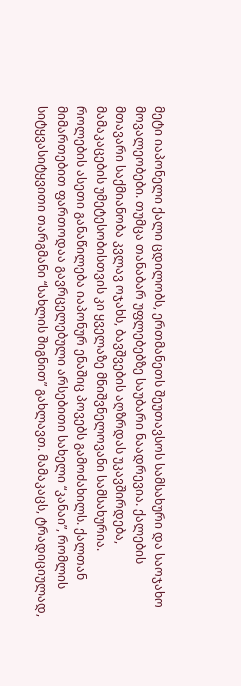მეტი იაპონელი ქალი ცდილობს, ერთმანეთს შეუთავსოს სამსახური და საოჯახო მოვალეობები. თუმცა თანაბარ უფლებებზე საუბარი ნაადრევია. ქალების მთავარი საქმიანობა კვლავ ოჯახს, ბავშვების აღზრდას უკავშირდება, მამაკაცების უმეტესობისთვის კი ყველაზე მნიშვნელოვანი სამსახურია.
როლების ასეთი განაწილება იაპონურ ენაშიც პოვებს გამოძახილს. ქალთან მიმართებით ფართოდაა გავრცელებული არსებითი სახელი “კანაი”, რომლის სიტყვასიტყვითი თარგმანი “სახლის შიგნით” გახლავთ. მამაკაცს, ტრადიციულად,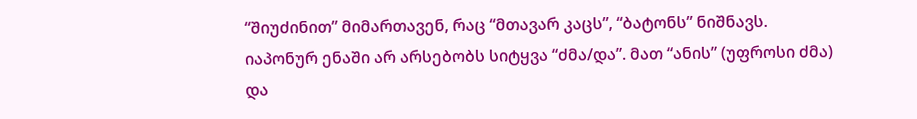“შიუძინით” მიმართავენ, რაც “მთავარ კაცს”, “ბატონს” ნიშნავს. იაპონურ ენაში არ არსებობს სიტყვა “ძმა/და”. მათ “ანის” (უფროსი ძმა) და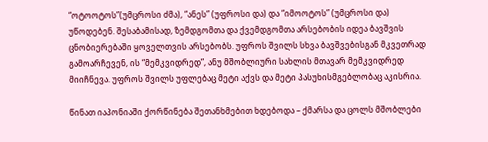“ოტოოტოს”(უმცროსი ძმა), “ანეს” (უფროსი და) და “იმოოტოს” (უმცროსი და) უწოდებენ. შესაბამისად, ზემდგომთა და ქვემდგომთა არსებობის იდეა ბავშვის ცნობიერებაში ყოველთვის არსებობს. უფროს შვილს სხვა ბავშვებისგან მკვეთრად გამოარჩევენ, ის “მემკვიდრედ”, ანუ მშობლიური სახლის მთავარ მემკვიდრედ მიიჩნევა. უფროს შვილს უფლებაც მეტი აქვს და მეტი პასუხისმგებლობაც აკისრია.

წინათ იაპონიაში ქორწინება შეთანხმებით ხდებოდა – ქმარსა და ცოლს მშობლები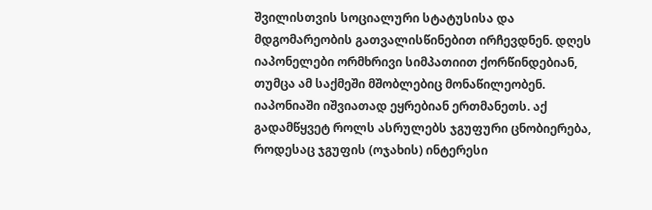შვილისთვის სოციალური სტატუსისა და მდგომარეობის გათვალისწინებით ირჩევდნენ. დღეს იაპონელები ორმხრივი სიმპათიით ქორწინდებიან, თუმცა ამ საქმეში მშობლებიც მონაწილეობენ. იაპონიაში იშვიათად ეყრებიან ერთმანეთს. აქ გადამწყვეტ როლს ასრულებს ჯგუფური ცნობიერება, როდესაც ჯგუფის (ოჯახის) ინტერესი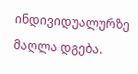ინდივიდუალურზე მაღლა დგება.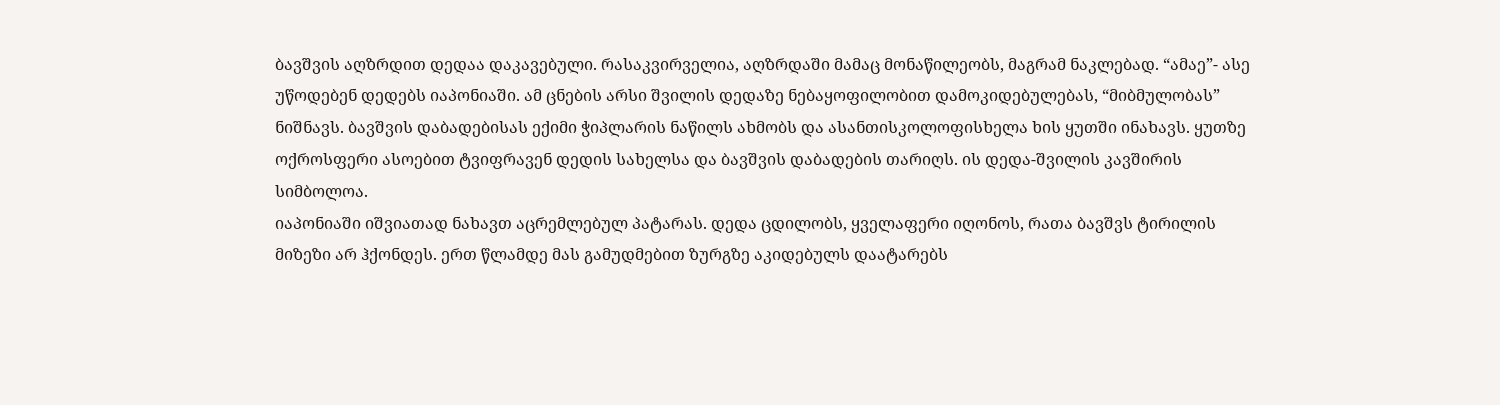ბავშვის აღზრდით დედაა დაკავებული. რასაკვირველია, აღზრდაში მამაც მონაწილეობს, მაგრამ ნაკლებად. “ამაე”- ასე უწოდებენ დედებს იაპონიაში. ამ ცნების არსი შვილის დედაზე ნებაყოფილობით დამოკიდებულებას, “მიბმულობას” ნიშნავს. ბავშვის დაბადებისას ექიმი ჭიპლარის ნაწილს ახმობს და ასანთისკოლოფისხელა ხის ყუთში ინახავს. ყუთზე ოქროსფერი ასოებით ტვიფრავენ დედის სახელსა და ბავშვის დაბადების თარიღს. ის დედა-შვილის კავშირის სიმბოლოა.
იაპონიაში იშვიათად ნახავთ აცრემლებულ პატარას. დედა ცდილობს, ყველაფერი იღონოს, რათა ბავშვს ტირილის მიზეზი არ ჰქონდეს. ერთ წლამდე მას გამუდმებით ზურგზე აკიდებულს დაატარებს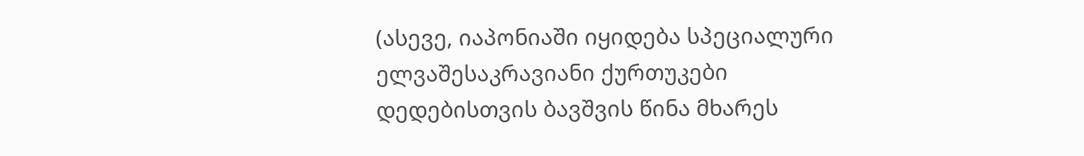(ასევე, იაპონიაში იყიდება სპეციალური ელვაშესაკრავიანი ქურთუკები დედებისთვის ბავშვის წინა მხარეს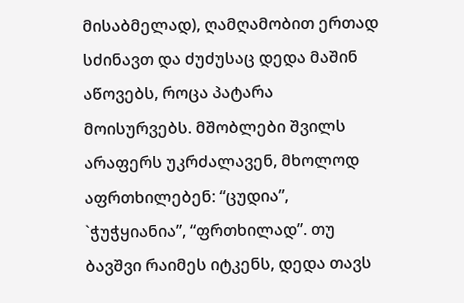მისაბმელად), ღამღამობით ერთად სძინავთ და ძუძუსაც დედა მაშინ აწოვებს, როცა პატარა მოისურვებს. მშობლები შვილს არაფერს უკრძალავენ, მხოლოდ აფრთხილებენ: “ცუდია”, `ჭუჭყიანია”, “ფრთხილად”. თუ ბავშვი რაიმეს იტკენს, დედა თავს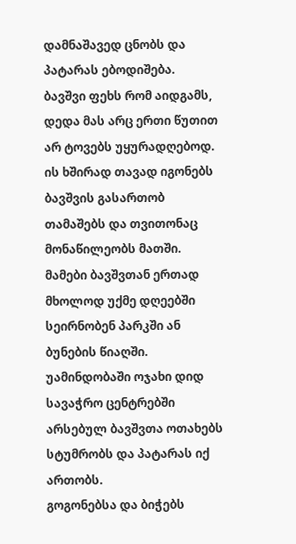დამნაშავედ ცნობს და პატარას ებოდიშება.
ბავშვი ფეხს რომ აიდგამს, დედა მას არც ერთი წუთით არ ტოვებს უყურადღებოდ. ის ხშირად თავად იგონებს ბავშვის გასართობ თამაშებს და თვითონაც მონაწილეობს მათში. მამები ბავშვთან ერთად მხოლოდ უქმე დღეებში სეირნობენ პარკში ან ბუნების წიაღში. უამინდობაში ოჯახი დიდ სავაჭრო ცენტრებში არსებულ ბავშვთა ოთახებს სტუმრობს და პატარას იქ ართობს.
გოგონებსა და ბიჭებს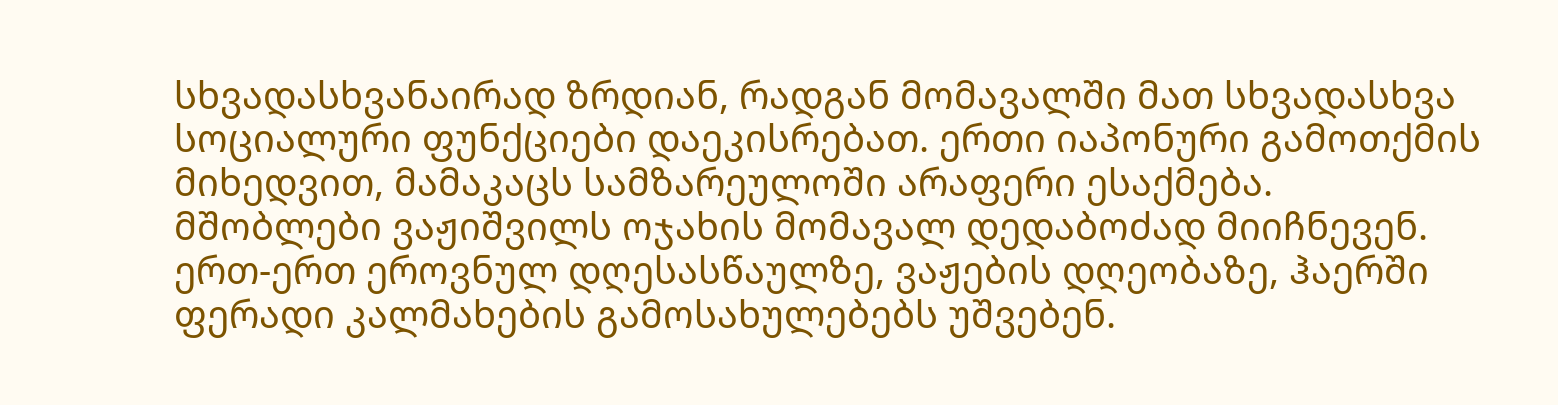სხვადასხვანაირად ზრდიან, რადგან მომავალში მათ სხვადასხვა სოციალური ფუნქციები დაეკისრებათ. ერთი იაპონური გამოთქმის მიხედვით, მამაკაცს სამზარეულოში არაფერი ესაქმება. მშობლები ვაჟიშვილს ოჯახის მომავალ დედაბოძად მიიჩნევენ. ერთ-ერთ ეროვნულ დღესასწაულზე, ვაჟების დღეობაზე, ჰაერში ფერადი კალმახების გამოსახულებებს უშვებენ.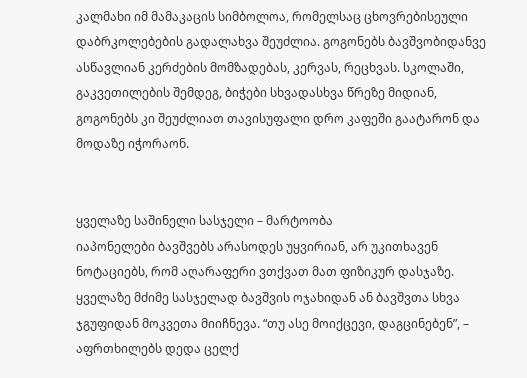კალმახი იმ მამაკაცის სიმბოლოა, რომელსაც ცხოვრებისეული დაბრკოლებების გადალახვა შეუძლია. გოგონებს ბავშვობიდანვე ასწავლიან კერძების მომზადებას, კერვას, რეცხვას. სკოლაში, გაკვეთილების შემდეგ, ბიჭები სხვადასხვა წრეზე მიდიან, გოგონებს კი შეუძლიათ თავისუფალი დრო კაფეში გაატარონ და მოდაზე იჭორაონ.


ყველაზე საშინელი სასჯელი – მარტოობა
იაპონელები ბავშვებს არასოდეს უყვირიან, არ უკითხავენ ნოტაციებს, რომ აღარაფერი ვთქვათ მათ ფიზიკურ დასჯაზე. ყველაზე მძიმე სასჯელად ბავშვის ოჯახიდან ან ბავშვთა სხვა ჯგუფიდან მოკვეთა მიიჩნევა. “თუ ასე მოიქცევი, დაგცინებენ”, – აფრთხილებს დედა ცელქ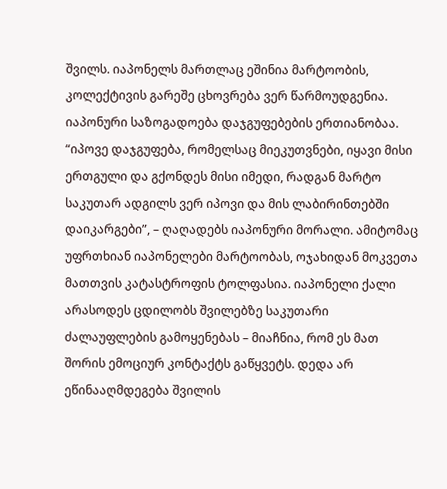შვილს. იაპონელს მართლაც ეშინია მარტოობის, კოლექტივის გარეშე ცხოვრება ვერ წარმოუდგენია. იაპონური საზოგადოება დაჯგუფებების ერთიანობაა. “იპოვე დაჯგუფება, რომელსაც მიეკუთვნები, იყავი მისი ერთგული და გქონდეს მისი იმედი, რადგან მარტო საკუთარ ადგილს ვერ იპოვი და მის ლაბირინთებში დაიკარგები”, – ღაღადებს იაპონური მორალი. ამიტომაც უფრთხიან იაპონელები მარტოობას, ოჯახიდან მოკვეთა მათთვის კატასტროფის ტოლფასია. იაპონელი ქალი არასოდეს ცდილობს შვილებზე საკუთარი ძალაუფლების გამოყენებას – მიაჩნია, რომ ეს მათ შორის ემოციურ კონტაქტს გაწყვეტს. დედა არ ეწინააღმდეგება შვილის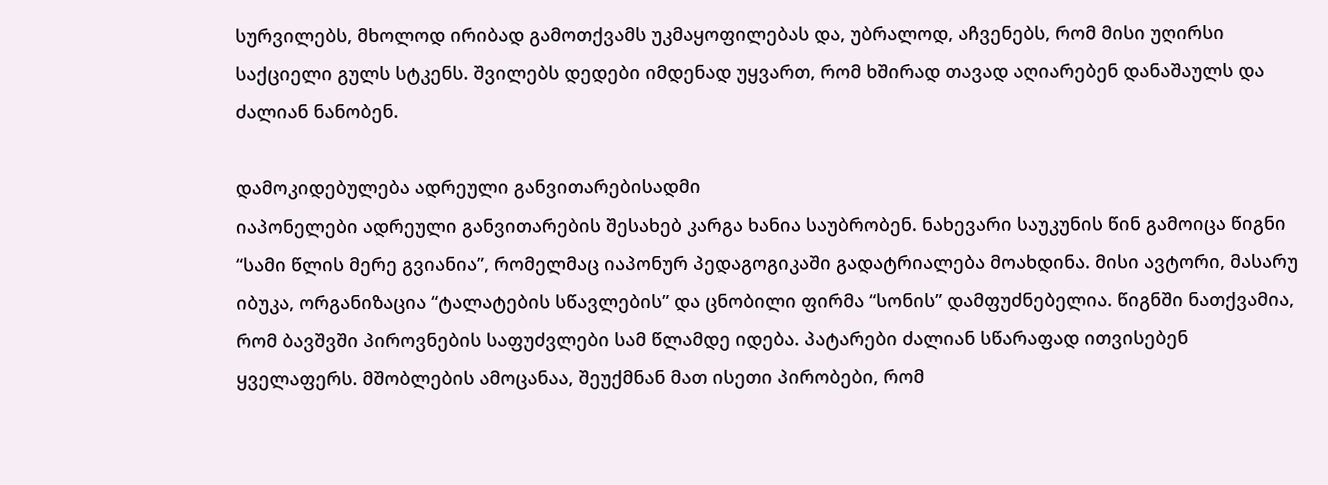სურვილებს, მხოლოდ ირიბად გამოთქვამს უკმაყოფილებას და, უბრალოდ, აჩვენებს, რომ მისი უღირსი საქციელი გულს სტკენს. შვილებს დედები იმდენად უყვართ, რომ ხშირად თავად აღიარებენ დანაშაულს და ძალიან ნანობენ.

დამოკიდებულება ადრეული განვითარებისადმი
იაპონელები ადრეული განვითარების შესახებ კარგა ხანია საუბრობენ. ნახევარი საუკუნის წინ გამოიცა წიგნი “სამი წლის მერე გვიანია”, რომელმაც იაპონურ პედაგოგიკაში გადატრიალება მოახდინა. მისი ავტორი, მასარუ იბუკა, ორგანიზაცია “ტალატების სწავლების” და ცნობილი ფირმა “სონის” დამფუძნებელია. წიგნში ნათქვამია, რომ ბავშვში პიროვნების საფუძვლები სამ წლამდე იდება. პატარები ძალიან სწარაფად ითვისებენ ყველაფერს. მშობლების ამოცანაა, შეუქმნან მათ ისეთი პირობები, რომ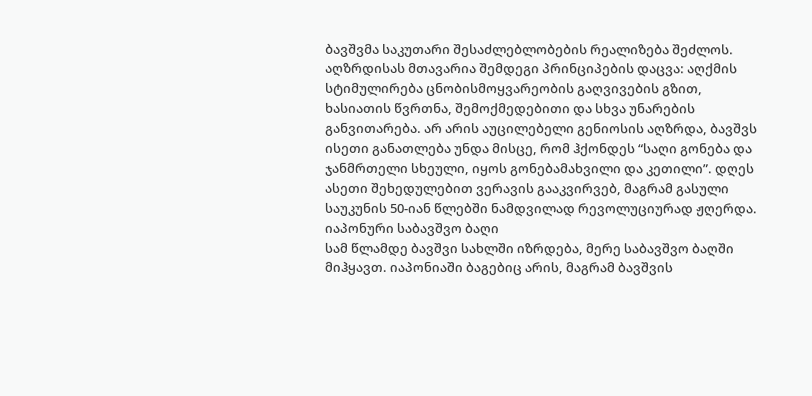ბავშვმა საკუთარი შესაძლებლობების რეალიზება შეძლოს.
აღზრდისას მთავარია შემდეგი პრინციპების დაცვა: აღქმის სტიმულირება ცნობისმოყვარეობის გაღვივების გზით, ხასიათის წვრთნა, შემოქმედებითი და სხვა უნარების განვითარება. არ არის აუცილებელი გენიოსის აღზრდა, ბავშვს ისეთი განათლება უნდა მისცე, რომ ჰქონდეს “საღი გონება და ჯანმრთელი სხეული, იყოს გონებამახვილი და კეთილი”. დღეს ასეთი შეხედულებით ვერავის გააკვირვებ, მაგრამ გასული საუკუნის 50-იან წლებში ნამდვილად რევოლუციურად ჟღერდა.
იაპონური საბავშვო ბაღი
სამ წლამდე ბავშვი სახლში იზრდება, მერე საბავშვო ბაღში მიჰყავთ. იაპონიაში ბაგებიც არის, მაგრამ ბავშვის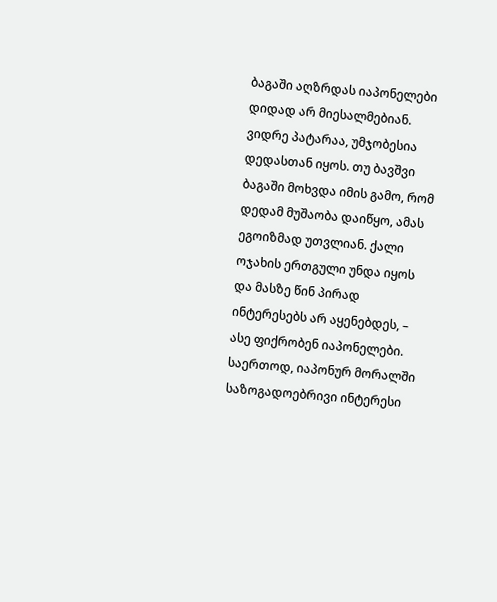ბაგაში აღზრდას იაპონელები დიდად არ მიესალმებიან. ვიდრე პატარაა, უმჯობესია დედასთან იყოს. თუ ბავშვი ბაგაში მოხვდა იმის გამო, რომ დედამ მუშაობა დაიწყო, ამას ეგოიზმად უთვლიან. ქალი ოჯახის ერთგული უნდა იყოს და მასზე წინ პირად ინტერესებს არ აყენებდეს, – ასე ფიქრობენ იაპონელები. საერთოდ, იაპონურ მორალში საზოგადოებრივი ინტერესი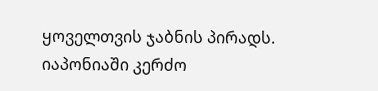ყოველთვის ჯაბნის პირადს.
იაპონიაში კერძო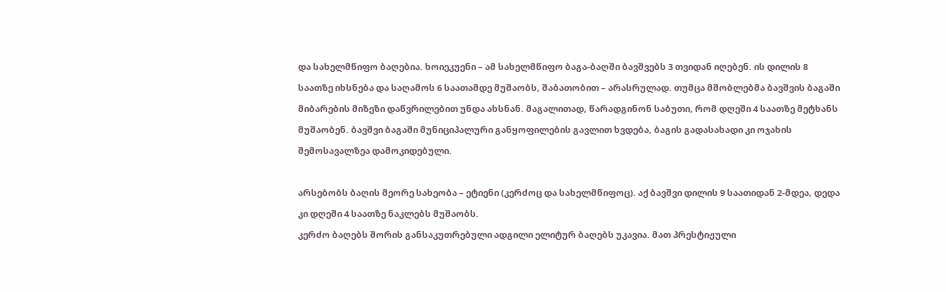და სახელმწიფო ბაღებია. ხოიეკუენი – ამ სახელმწიფო ბაგა-ბაღში ბავშვებს 3 თვიდან იღებენ. ის დილის 8 საათზე იხსნება და საღამოს 6 საათამდე მუშაობს, შაბათობით – არასრულად. თუმცა მშობლებმა ბავშვის ბაგაში მიბარების მიზეზი დაწვრილებით უნდა ახსნან. მაგალითად, წარადგინონ საბუთი, რომ დღეში 4 საათზე მეტხანს მუშაობენ. ბავშვი ბაგაში მუნიციპალური განყოფილების გავლით ხვდება, ბაგის გადასახადი კი ოჯახის შემოსავალზეა დამოკიდებული.

არსებობს ბაღის მეორე სახეობა – ეტიენი (კერძოც და სახელმწიფოც). აქ ბავშვი დილის 9 საათიდან 2-მდეა, დედა კი დღეში 4 საათზე ნაკლებს მუშაობს.
კერძო ბაღებს შორის განსაკუთრებული ადგილი ელიტურ ბაღებს უკავია. მათ პრესტიჟული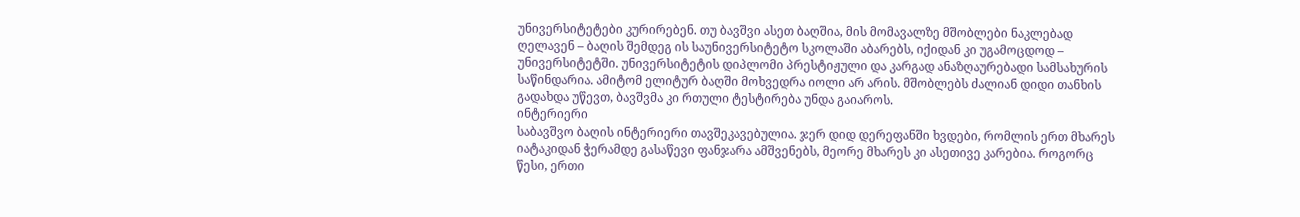უნივერსიტეტები კურირებენ. თუ ბავშვი ასეთ ბაღშია, მის მომავალზე მშობლები ნაკლებად ღელავენ – ბაღის შემდეგ ის საუნივერსიტეტო სკოლაში აბარებს, იქიდან კი უგამოცდოდ – უნივერსიტეტში. უნივერსიტეტის დიპლომი პრესტიჟული და კარგად ანაზღაურებადი სამსახურის საწინდარია. ამიტომ ელიტურ ბაღში მოხვედრა იოლი არ არის. მშობლებს ძალიან დიდი თანხის გადახდა უწევთ, ბავშვმა კი რთული ტესტირება უნდა გაიაროს.
ინტერიერი
საბავშვო ბაღის ინტერიერი თავშეკავებულია. ჯერ დიდ დერეფანში ხვდები, რომლის ერთ მხარეს იატაკიდან ჭერამდე გასაწევი ფანჯარა ამშვენებს, მეორე მხარეს კი ასეთივე კარებია. როგორც წესი, ერთი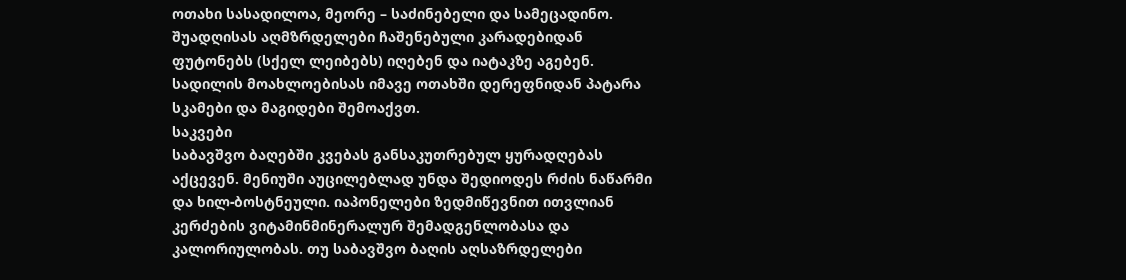ოთახი სასადილოა, მეორე – საძინებელი და სამეცადინო. შუადღისას აღმზრდელები ჩაშენებული კარადებიდან ფუტონებს (სქელ ლეიბებს) იღებენ და იატაკზე აგებენ. სადილის მოახლოებისას იმავე ოთახში დერეფნიდან პატარა სკამები და მაგიდები შემოაქვთ.
საკვები
საბავშვო ბაღებში კვებას განსაკუთრებულ ყურადღებას აქცევენ. მენიუში აუცილებლად უნდა შედიოდეს რძის ნაწარმი და ხილ-ბოსტნეული. იაპონელები ზედმიწევნით ითვლიან კერძების ვიტამინმინერალურ შემადგენლობასა და კალორიულობას. თუ საბავშვო ბაღის აღსაზრდელები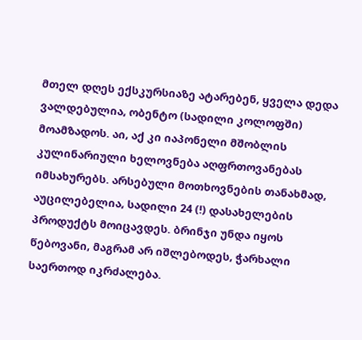მთელ დღეს ექსკურსიაზე ატარებენ, ყველა დედა ვალდებულია, ობენტო (სადილი კოლოფში) მოამზადოს. აი, აქ კი იაპონელი მშობლის კულინარიული ხელოვნება აღფრთოვანებას იმსახურებს. არსებული მოთხოვნების თანახმად, აუცილებელია, სადილი 24 (!) დასახელების პროდუქტს მოიცავდეს. ბრინჯი უნდა იყოს წებოვანი, მაგრამ არ იშლებოდეს, ჭარხალი საერთოდ იკრძალება.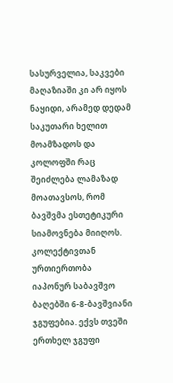სასურველია, საკვები მაღაზიაში კი არ იყოს ნაყიდი, არამედ დედამ საკუთარი ხელით მოამზადოს და კოლოფში რაც შეიძლება ლამაზად მოათავსოს, რომ ბავშვმა ესთეტიკური სიამოვნება მიიღოს.
კოლექტივთან ურთიერთობა
იაპონურ საბავშვო ბაღებში 6-8-ბავშვიანი ჯგუფებია. ექვს თვეში ერთხელ ჯგუფი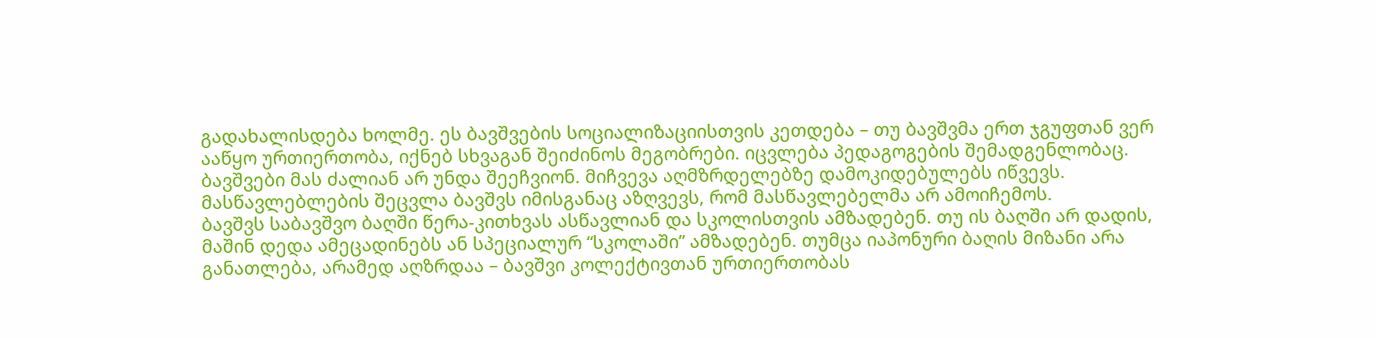გადახალისდება ხოლმე. ეს ბავშვების სოციალიზაციისთვის კეთდება – თუ ბავშვმა ერთ ჯგუფთან ვერ ააწყო ურთიერთობა, იქნებ სხვაგან შეიძინოს მეგობრები. იცვლება პედაგოგების შემადგენლობაც. ბავშვები მას ძალიან არ უნდა შეეჩვიონ. მიჩვევა აღმზრდელებზე დამოკიდებულებს იწვევს. მასწავლებლების შეცვლა ბავშვს იმისგანაც აზღვევს, რომ მასწავლებელმა არ ამოიჩემოს.
ბავშვს საბავშვო ბაღში წერა-კითხვას ასწავლიან და სკოლისთვის ამზადებენ. თუ ის ბაღში არ დადის, მაშინ დედა ამეცადინებს ან სპეციალურ “სკოლაში” ამზადებენ. თუმცა იაპონური ბაღის მიზანი არა განათლება, არამედ აღზრდაა – ბავშვი კოლექტივთან ურთიერთობას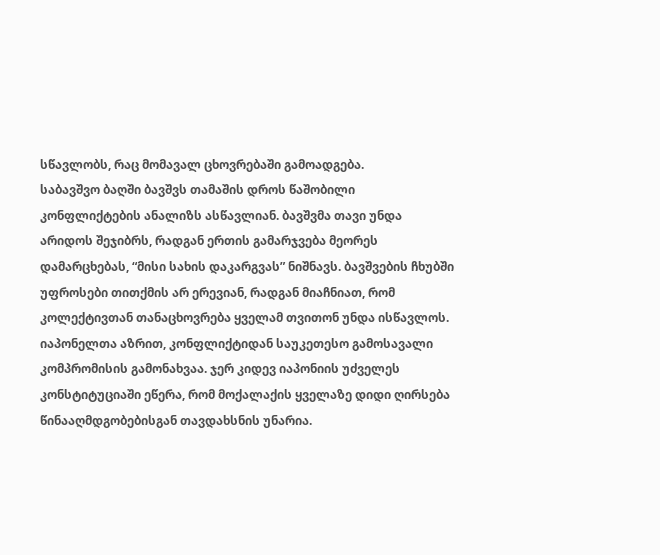სწავლობს, რაც მომავალ ცხოვრებაში გამოადგება.
საბავშვო ბაღში ბავშვს თამაშის დროს წაშობილი კონფლიქტების ანალიზს ასწავლიან. ბავშვმა თავი უნდა არიდოს შეჯიბრს, რადგან ერთის გამარჯვება მეორეს დამარცხებას, “მისი სახის დაკარგვას” ნიშნავს. ბავშვების ჩხუბში უფროსები თითქმის არ ერევიან, რადგან მიაჩნიათ, რომ კოლექტივთან თანაცხოვრება ყველამ თვითონ უნდა ისწავლოს. იაპონელთა აზრით, კონფლიქტიდან საუკეთესო გამოსავალი კომპრომისის გამონახვაა. ჯერ კიდევ იაპონიის უძველეს კონსტიტუციაში ეწერა, რომ მოქალაქის ყველაზე დიდი ღირსება წინააღმდგობებისგან თავდახსნის უნარია.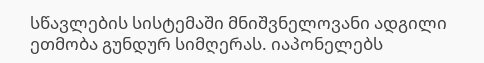სწავლების სისტემაში მნიშვნელოვანი ადგილი ეთმობა გუნდურ სიმღერას. იაპონელებს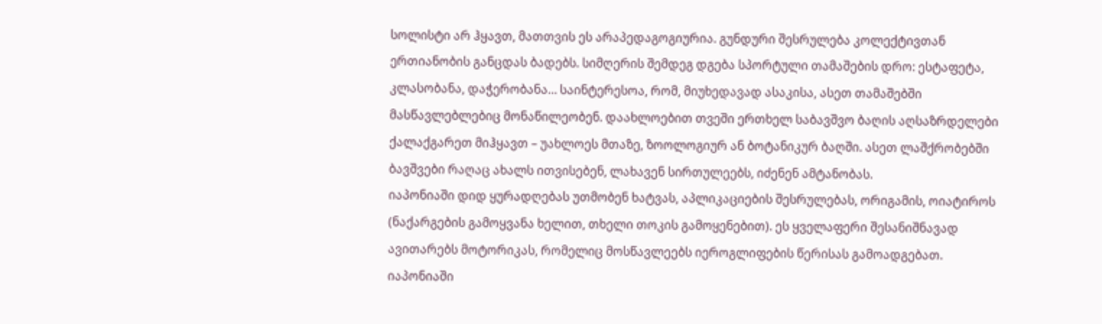სოლისტი არ ჰყავთ, მათთვის ეს არაპედაგოგიურია. გუნდური შესრულება კოლექტივთან ერთიანობის განცდას ბადებს. სიმღერის შემდეგ დგება სპორტული თამაშების დრო: ესტაფეტა, კლასობანა, დაჭერობანა… საინტერესოა, რომ, მიუხედავად ასაკისა, ასეთ თამაშებში მასწავლებლებიც მონაწილეობენ. დაახლოებით თვეში ერთხელ საბავშვო ბაღის აღსაზრდელები ქალაქგარეთ მიჰყავთ – უახლოეს მთაზე, ზოოლოგიურ ან ბოტანიკურ ბაღში. ასეთ ლაშქრობებში ბავშვები რაღაც ახალს ითვისებენ, ლახავენ სირთულეებს, იძენენ ამტანობას.
იაპონიაში დიდ ყურადღებას უთმობენ ხატვას, აპლიკაციების შესრულებას, ორიგამის, ოიატიროს (ნაქარგების გამოყვანა ხელით, თხელი თოკის გამოყენებით). ეს ყველაფერი შესანიშნავად ავითარებს მოტორიკას, რომელიც მოსწავლეებს იეროგლიფების წერისას გამოადგებათ.
იაპონიაში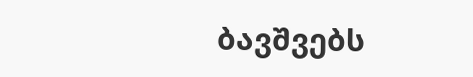ბავშვებს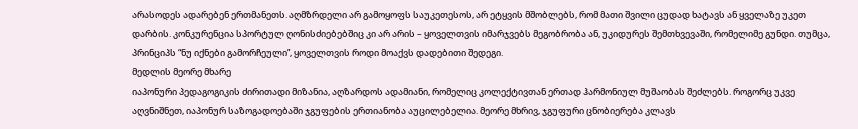არასოდეს ადარებენ ერთმანეთს. აღმზრდელი არ გამოყოფს საუკეთესოს, არ ეტყვის მშობლებს, რომ მათი შვილი ცუდად ხატავს ან ყველაზე უკეთ დარბის. კონკურენცია სპორტულ ღონისძიებებშიც კი არ არის – ყოველთვის იმარჯვებს მეგობრობა ან, უკიდურეს შემთხვევაში, რომელიმე გუნდი. თუმცა, პრინციპს “ნუ იქნები გამორჩეული”, ყოველთვის როდი მოაქვს დადებითი შედეგი.
მედლის მეორე მხარე
იაპონური პედაგოგიკის ძირითადი მიზანია, აღზარდოს ადამიანი, რომელიც კოლექტივთან ერთად ჰარმონიულ მუშაობას შეძლებს. როგორც უკვე აღვნიშნეთ, იაპონურ საზოგადოებაში ჯგუფების ერთიანობა აუცილებელია. მეორე მხრივ, ჯგუფური ცნობიერება კლავს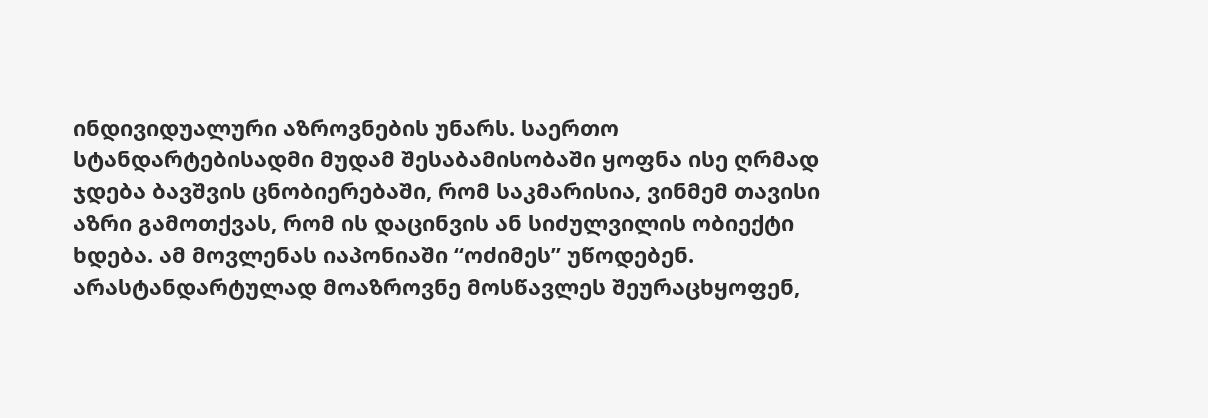ინდივიდუალური აზროვნების უნარს. საერთო სტანდარტებისადმი მუდამ შესაბამისობაში ყოფნა ისე ღრმად ჯდება ბავშვის ცნობიერებაში, რომ საკმარისია, ვინმემ თავისი აზრი გამოთქვას, რომ ის დაცინვის ან სიძულვილის ობიექტი ხდება. ამ მოვლენას იაპონიაში “ოძიმეს” უწოდებენ. არასტანდარტულად მოაზროვნე მოსწავლეს შეურაცხყოფენ,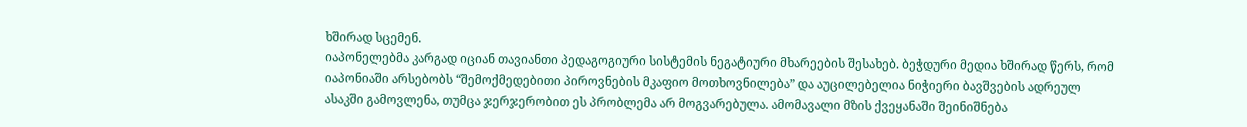ხშირად სცემენ.
იაპონელებმა კარგად იციან თავიანთი პედაგოგიური სისტემის ნეგატიური მხარეების შესახებ. ბეჭდური მედია ხშირად წერს, რომ იაპონიაში არსებობს “შემოქმედებითი პიროვნების მკაფიო მოთხოვნილება” და აუცილებელია ნიჭიერი ბავშვების ადრეულ ასაკში გამოვლენა, თუმცა ჯერჯერობით ეს პრობლემა არ მოგვარებულა. ამომავალი მზის ქვეყანაში შეინიშნება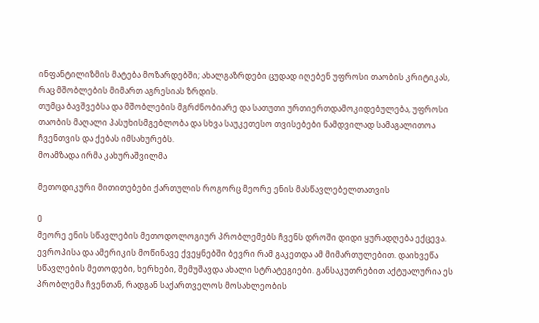ინფანტილიზმის მატება მოზარდებში; ახალგაზრდები ცუდად იღებენ უფროსი თაობის კრიტიკას, რაც მშობლების მიმართ აგრესიას ზრდის.
თუმცა ბავშვებსა და მშობლების მგრძნობიარე და სათუთი ურთიერთდამოკიდებულება, უფროსი თაობის მაღალი პასუხისმგებლობა და სხვა საუკეთესო თვისებები ნამდვილად სამაგალითოა ჩვენთვის და ქებას იმსახურებს.
მოამზადა ირმა კახურაშვილმა

მეთოდიკური მითითებები ქართულის როგორც მეორე ენის მასწავლებელთათვის

0
მეორე ენის სწავლების მეთოდოლოგიურ პრობლემებს ჩვენს დროში დიდი ყურადღება ექცევა. ევროპისა და ამერიკის მოწინავე ქვეყნებში ბევრი რამ გაკეთდა ამ მიმართულებით. დაიხვეწა სწავლების მეთოდები, ხერხები, შემუშავდა ახალი სტრატეგიები. განსაკუთრებით აქტუალურია ეს პრობლემა ჩვენთან, რადგან საქართველოს მოსახლეობის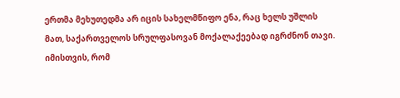ერთმა მეხუთედმა არ იცის სახელმწიფო ენა, რაც ხელს უშლის მათ, საქართველოს სრულფასოვან მოქალაქეებად იგრძნონ თავი. იმისთვის, რომ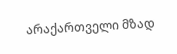არაქართველი მზად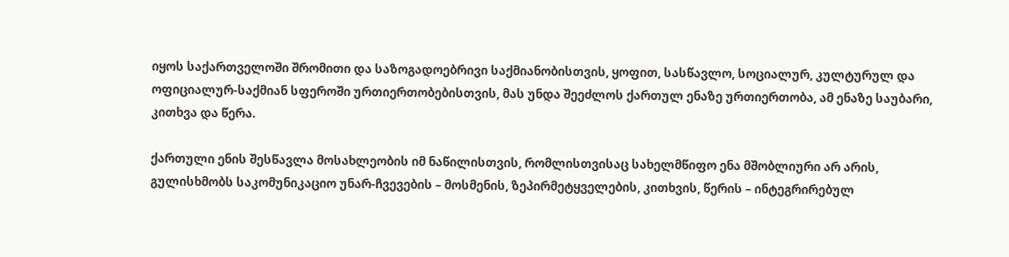იყოს საქართველოში შრომითი და საზოგადოებრივი საქმიანობისთვის, ყოფით, სასწავლო, სოციალურ, კულტურულ და ოფიციალურ-საქმიან სფეროში ურთიერთობებისთვის, მას უნდა შეეძლოს ქართულ ენაზე ურთიერთობა, ამ ენაზე საუბარი, კითხვა და წერა.

ქართული ენის შესწავლა მოსახლეობის იმ ნაწილისთვის, რომლისთვისაც სახელმწიფო ენა მშობლიური არ არის, გულისხმობს საკომუნიკაციო უნარ-ჩვევების – მოსმენის, ზეპირმეტყველების, კითხვის, წერის – ინტეგრირებულ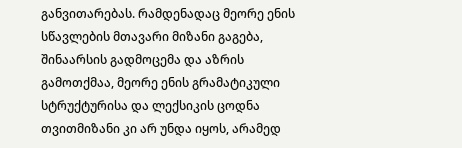განვითარებას. რამდენადაც მეორე ენის სწავლების მთავარი მიზანი გაგება, შინაარსის გადმოცემა და აზრის გამოთქმაა, მეორე ენის გრამატიკული სტრუქტურისა და ლექსიკის ცოდნა თვითმიზანი კი არ უნდა იყოს, არამედ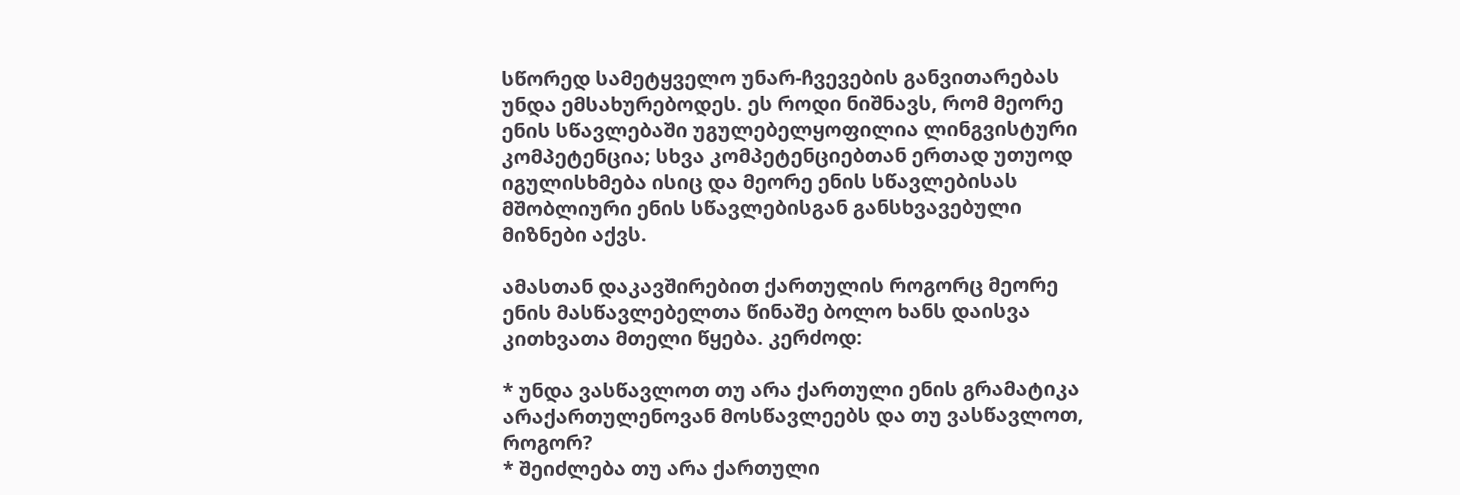სწორედ სამეტყველო უნარ-ჩვევების განვითარებას უნდა ემსახურებოდეს. ეს როდი ნიშნავს, რომ მეორე ენის სწავლებაში უგულებელყოფილია ლინგვისტური კომპეტენცია; სხვა კომპეტენციებთან ერთად უთუოდ იგულისხმება ისიც და მეორე ენის სწავლებისას მშობლიური ენის სწავლებისგან განსხვავებული მიზნები აქვს.

ამასთან დაკავშირებით ქართულის როგორც მეორე ენის მასწავლებელთა წინაშე ბოლო ხანს დაისვა კითხვათა მთელი წყება. კერძოდ:

* უნდა ვასწავლოთ თუ არა ქართული ენის გრამატიკა არაქართულენოვან მოსწავლეებს და თუ ვასწავლოთ, როგორ?
* შეიძლება თუ არა ქართული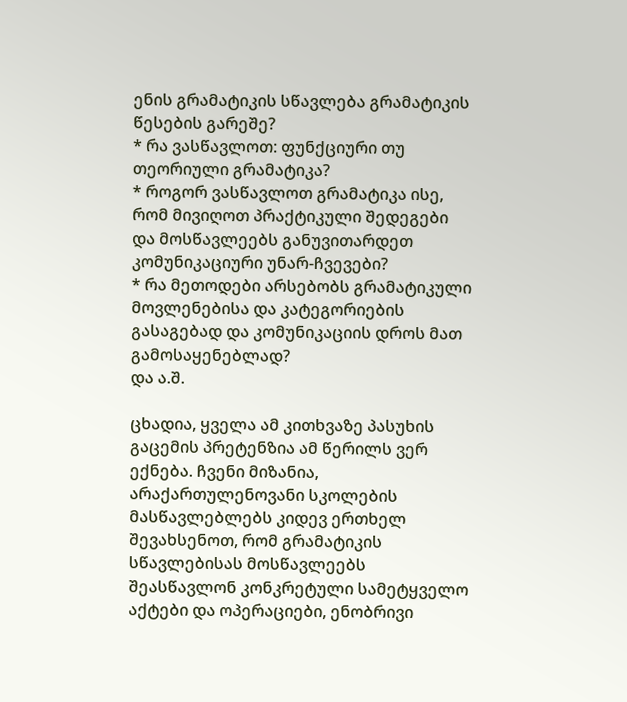ენის გრამატიკის სწავლება გრამატიკის წესების გარეშე?
* რა ვასწავლოთ: ფუნქციური თუ თეორიული გრამატიკა?
* როგორ ვასწავლოთ გრამატიკა ისე, რომ მივიღოთ პრაქტიკული შედეგები და მოსწავლეებს განუვითარდეთ კომუნიკაციური უნარ-ჩვევები?
* რა მეთოდები არსებობს გრამატიკული მოვლენებისა და კატეგორიების გასაგებად და კომუნიკაციის დროს მათ გამოსაყენებლად?
და ა.შ.

ცხადია, ყველა ამ კითხვაზე პასუხის გაცემის პრეტენზია ამ წერილს ვერ ექნება. ჩვენი მიზანია, არაქართულენოვანი სკოლების მასწავლებლებს კიდევ ერთხელ შევახსენოთ, რომ გრამატიკის სწავლებისას მოსწავლეებს შეასწავლონ კონკრეტული სამეტყველო აქტები და ოპერაციები, ენობრივი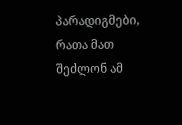პარადიგმები, რათა მათ შეძლონ ამ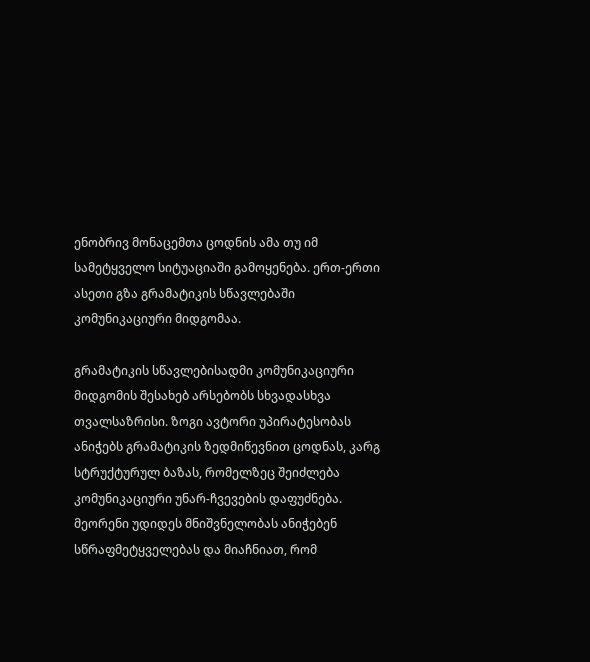ენობრივ მონაცემთა ცოდნის ამა თუ იმ სამეტყველო სიტუაციაში გამოყენება. ერთ-ერთი ასეთი გზა გრამატიკის სწავლებაში კომუნიკაციური მიდგომაა.

გრამატიკის სწავლებისადმი კომუნიკაციური მიდგომის შესახებ არსებობს სხვადასხვა თვალსაზრისი. ზოგი ავტორი უპირატესობას ანიჭებს გრამატიკის ზედმიწევნით ცოდნას, კარგ სტრუქტურულ ბაზას, რომელზეც შეიძლება კომუნიკაციური უნარ-ჩვევების დაფუძნება. მეორენი უდიდეს მნიშვნელობას ანიჭებენ სწრაფმეტყველებას და მიაჩნიათ, რომ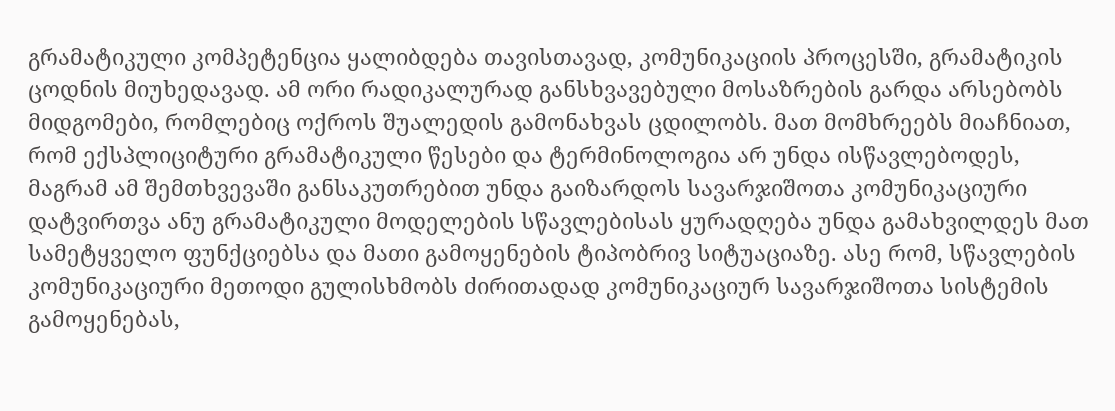გრამატიკული კომპეტენცია ყალიბდება თავისთავად, კომუნიკაციის პროცესში, გრამატიკის ცოდნის მიუხედავად. ამ ორი რადიკალურად განსხვავებული მოსაზრების გარდა არსებობს მიდგომები, რომლებიც ოქროს შუალედის გამონახვას ცდილობს. მათ მომხრეებს მიაჩნიათ, რომ ექსპლიციტური გრამატიკული წესები და ტერმინოლოგია არ უნდა ისწავლებოდეს, მაგრამ ამ შემთხვევაში განსაკუთრებით უნდა გაიზარდოს სავარჯიშოთა კომუნიკაციური დატვირთვა ანუ გრამატიკული მოდელების სწავლებისას ყურადღება უნდა გამახვილდეს მათ სამეტყველო ფუნქციებსა და მათი გამოყენების ტიპობრივ სიტუაციაზე. ასე რომ, სწავლების კომუნიკაციური მეთოდი გულისხმობს ძირითადად კომუნიკაციურ სავარჯიშოთა სისტემის გამოყენებას,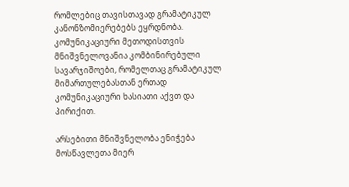რომლებიც თავისთავად გრამატიკულ კანონზომიერებებს ეყრდნობა. კომუნიკაციური მეთოდისთვის მნიშვნელოვანია კომბინირებული სავარჯიშოები, რომელთაც გრამატიკულ მიმართულებასთან ერთად კომუნიკაციური ხასიათი აქვთ და პირიქით.

არსებითი მნიშვნელობა ენიჭება მოსწავლეთა მიერ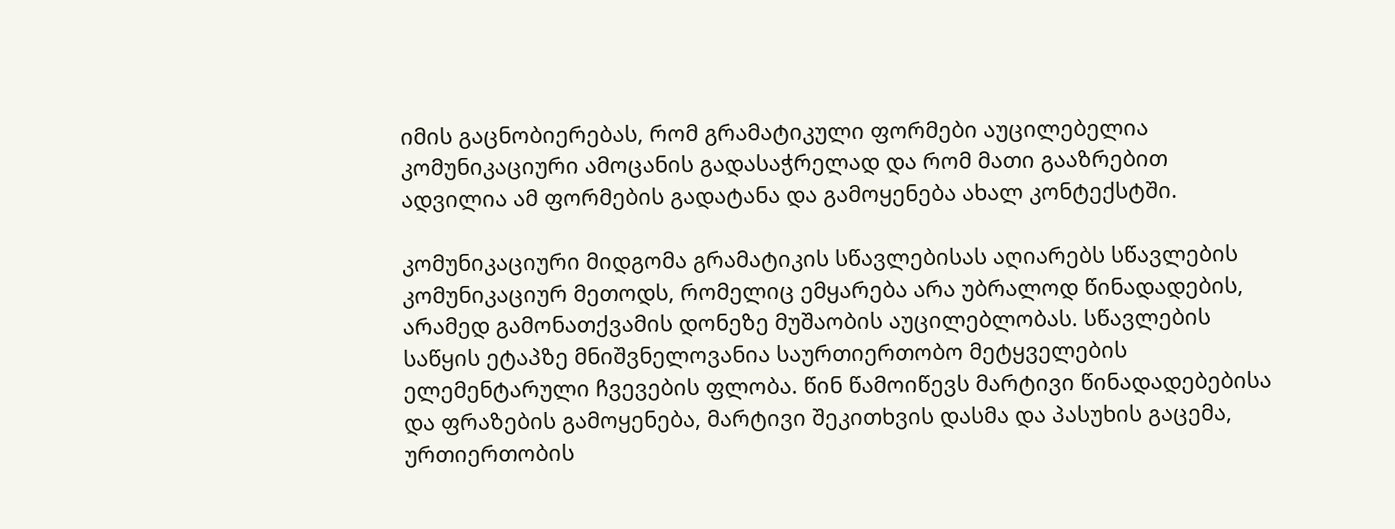იმის გაცნობიერებას, რომ გრამატიკული ფორმები აუცილებელია კომუნიკაციური ამოცანის გადასაჭრელად და რომ მათი გააზრებით ადვილია ამ ფორმების გადატანა და გამოყენება ახალ კონტექსტში.

კომუნიკაციური მიდგომა გრამატიკის სწავლებისას აღიარებს სწავლების კომუნიკაციურ მეთოდს, რომელიც ემყარება არა უბრალოდ წინადადების, არამედ გამონათქვამის დონეზე მუშაობის აუცილებლობას. სწავლების საწყის ეტაპზე მნიშვნელოვანია საურთიერთობო მეტყველების ელემენტარული ჩვევების ფლობა. წინ წამოიწევს მარტივი წინადადებებისა და ფრაზების გამოყენება, მარტივი შეკითხვის დასმა და პასუხის გაცემა, ურთიერთობის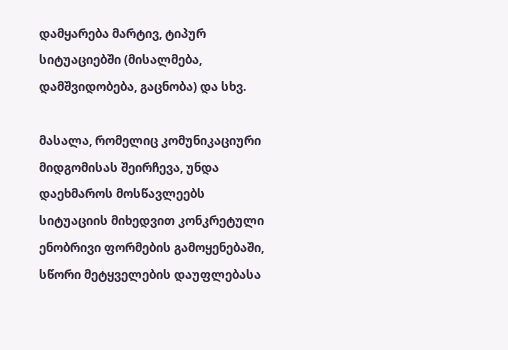დამყარება მარტივ, ტიპურ სიტუაციებში (მისალმება, დამშვიდობება, გაცნობა) და სხვ.

მასალა, რომელიც კომუნიკაციური მიდგომისას შეირჩევა, უნდა დაეხმაროს მოსწავლეებს სიტუაციის მიხედვით კონკრეტული ენობრივი ფორმების გამოყენებაში, სწორი მეტყველების დაუფლებასა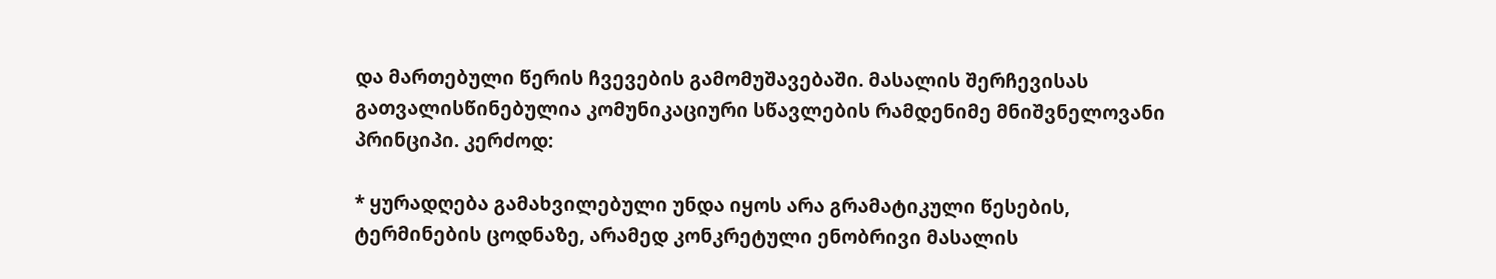და მართებული წერის ჩვევების გამომუშავებაში. მასალის შერჩევისას გათვალისწინებულია კომუნიკაციური სწავლების რამდენიმე მნიშვნელოვანი პრინციპი. კერძოდ:

* ყურადღება გამახვილებული უნდა იყოს არა გრამატიკული წესების, ტერმინების ცოდნაზე, არამედ კონკრეტული ენობრივი მასალის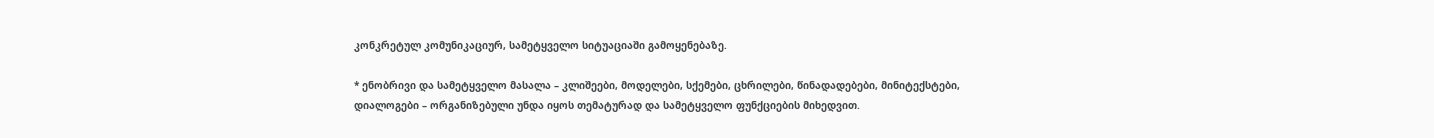კონკრეტულ კომუნიკაციურ, სამეტყველო სიტუაციაში გამოყენებაზე.

* ენობრივი და სამეტყველო მასალა – კლიშეები, მოდელები, სქემები, ცხრილები, წინადადებები, მინიტექსტები, დიალოგები – ორგანიზებული უნდა იყოს თემატურად და სამეტყველო ფუნქციების მიხედვით.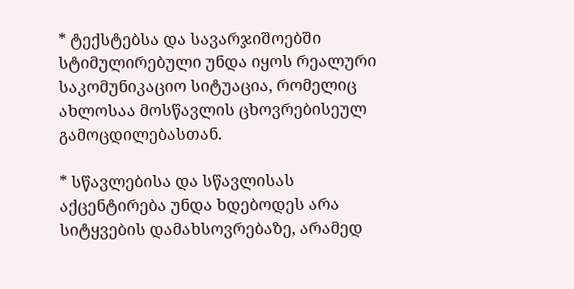* ტექსტებსა და სავარჯიშოებში სტიმულირებული უნდა იყოს რეალური საკომუნიკაციო სიტუაცია, რომელიც ახლოსაა მოსწავლის ცხოვრებისეულ გამოცდილებასთან.

* სწავლებისა და სწავლისას აქცენტირება უნდა ხდებოდეს არა სიტყვების დამახსოვრებაზე, არამედ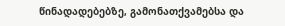წინადადებებზე, გამონათქვამებსა და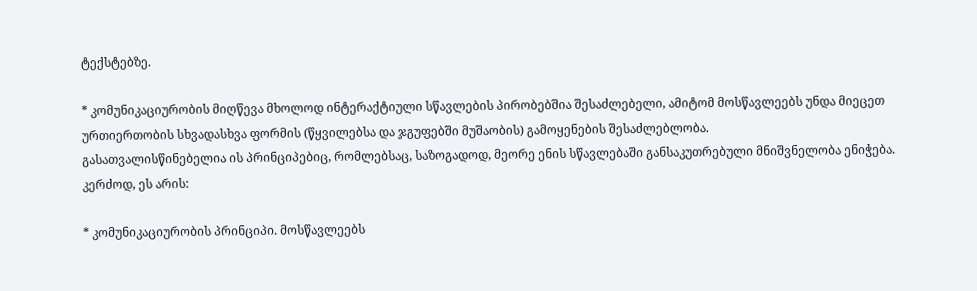ტექსტებზე.

* კომუნიკაციურობის მიღწევა მხოლოდ ინტერაქტიული სწავლების პირობებშია შესაძლებელი, ამიტომ მოსწავლეებს უნდა მიეცეთ ურთიერთობის სხვადასხვა ფორმის (წყვილებსა და ჯგუფებში მუშაობის) გამოყენების შესაძლებლობა.
გასათვალისწინებელია ის პრინციპებიც, რომლებსაც, საზოგადოდ, მეორე ენის სწავლებაში განსაკუთრებული მნიშვნელობა ენიჭება. კერძოდ, ეს არის:

* კომუნიკაციურობის პრინციპი. მოსწავლეებს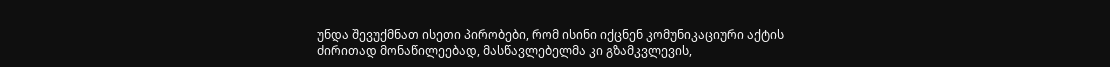უნდა შევუქმნათ ისეთი პირობები, რომ ისინი იქცნენ კომუნიკაციური აქტის ძირითად მონაწილეებად, მასწავლებელმა კი გზამკვლევის,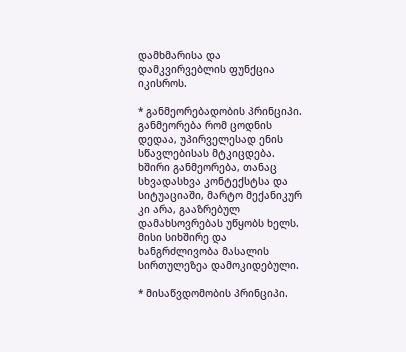დამხმარისა და დამკვირვებლის ფუნქცია იკისროს.

* განმეორებადობის პრინციპი. განმეორება რომ ცოდნის დედაა, უპირველესად ენის სწავლებისას მტკიცდება. ხშირი განმეორება, თანაც სხვადასხვა კონტექსტსა და სიტუაციაში, მარტო მექანიკურ კი არა, გააზრებულ დამახსოვრებას უწყობს ხელს. მისი სიხშირე და ხანგრძლივობა მასალის სირთულეზეა დამოკიდებული.

* მისაწვდომობის პრინციპი.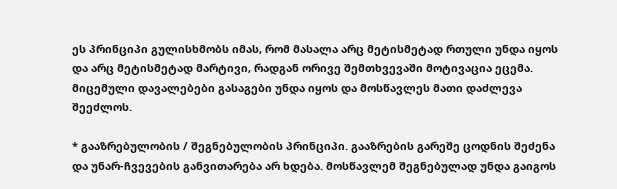ეს პრინციპი გულისხმობს იმას, რომ მასალა არც მეტისმეტად რთული უნდა იყოს და არც მეტისმეტად მარტივი, რადგან ორივე შემთხვევაში მოტივაცია ეცემა. მიცემული დავალებები გასაგები უნდა იყოს და მოსწავლეს მათი დაძლევა შეეძლოს.

* გააზრებულობის / შეგნებულობის პრინციპი. გააზრების გარეშე ცოდნის შეძენა და უნარ-ჩვევების განვითარება არ ხდება. მოსწავლემ შეგნებულად უნდა გაიგოს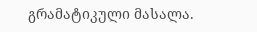გრამატიკული მასალა.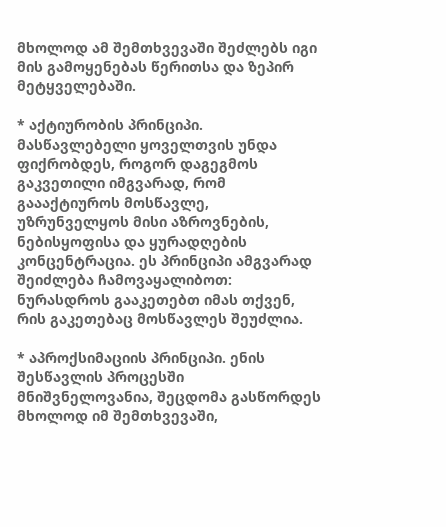მხოლოდ ამ შემთხვევაში შეძლებს იგი მის გამოყენებას წერითსა და ზეპირ მეტყველებაში.

* აქტიურობის პრინციპი. მასწავლებელი ყოველთვის უნდა ფიქრობდეს, როგორ დაგეგმოს გაკვეთილი იმგვარად, რომ გაააქტიუროს მოსწავლე, უზრუნველყოს მისი აზროვნების, ნებისყოფისა და ყურადღების კონცენტრაცია. ეს პრინციპი ამგვარად შეიძლება ჩამოვაყალიბოთ: ნურასდროს გააკეთებთ იმას თქვენ, რის გაკეთებაც მოსწავლეს შეუძლია.

* აპროქსიმაციის პრინციპი. ენის შესწავლის პროცესში მნიშვნელოვანია, შეცდომა გასწორდეს მხოლოდ იმ შემთხვევაში,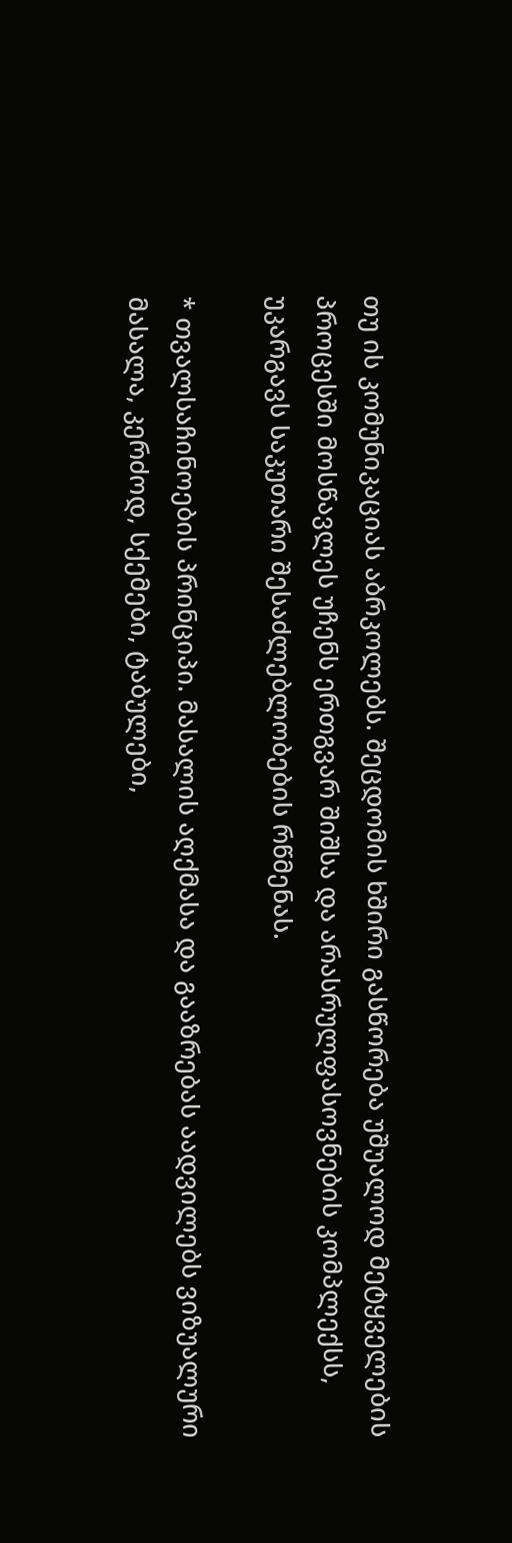თუ ის კომუნიკაციას აბრკოლებს. შეცდომის ხშირი გასწორება უშუალოდ მეტყველების პროცესში მოსწავლეს უჩენს ერთგვარ შიშსა და არასრულფასოვნების კომპლექსს, უკარგავს საკუთარი შესაძლებლობების რწმენას.

* თვალსაჩინოების პრინციპი. მასალის აღქმასა და გააზრებას აადვილებს ვიზუალური მასალა, კერძოდ, სქემები, ტაბულები,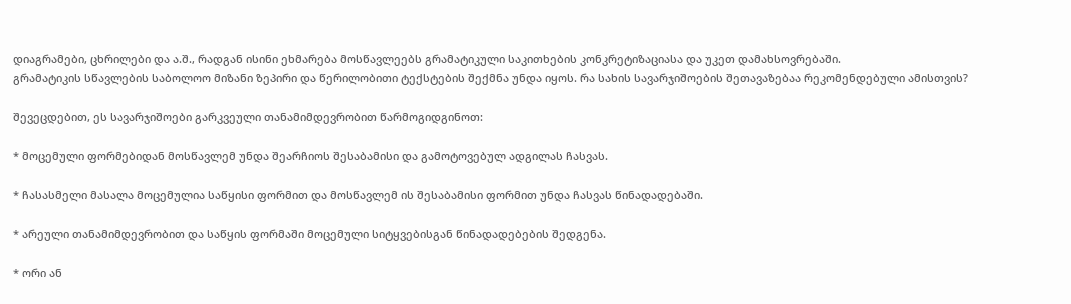დიაგრამები, ცხრილები და ა.შ., რადგან ისინი ეხმარება მოსწავლეებს გრამატიკული საკითხების კონკრეტიზაციასა და უკეთ დამახსოვრებაში.
გრამატიკის სწავლების საბოლოო მიზანი ზეპირი და წერილობითი ტექსტების შექმნა უნდა იყოს. რა სახის სავარჯიშოების შეთავაზებაა რეკომენდებული ამისთვის?

შევეცდებით, ეს სავარჯიშოები გარკვეული თანამიმდევრობით წარმოგიდგინოთ:

* მოცემული ფორმებიდან მოსწავლემ უნდა შეარჩიოს შესაბამისი და გამოტოვებულ ადგილას ჩასვას.

* ჩასასმელი მასალა მოცემულია საწყისი ფორმით და მოსწავლემ ის შესაბამისი ფორმით უნდა ჩასვას წინადადებაში.

* არეული თანამიმდევრობით და საწყის ფორმაში მოცემული სიტყვებისგან წინადადებების შედგენა.

* ორი ან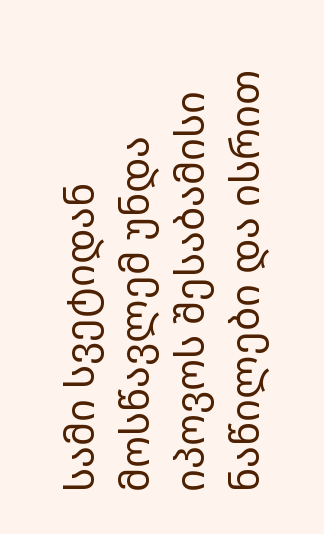სამი სვეტიდან მოსწავლემ უნდა იპოვოს შესაბამისი ნაწილები და ისრით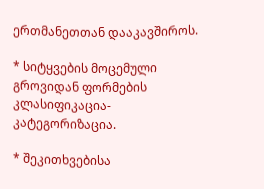ერთმანეთთან დააკავშიროს.

* სიტყვების მოცემული გროვიდან ფორმების კლასიფიკაცია-კატეგორიზაცია.

* შეკითხვებისა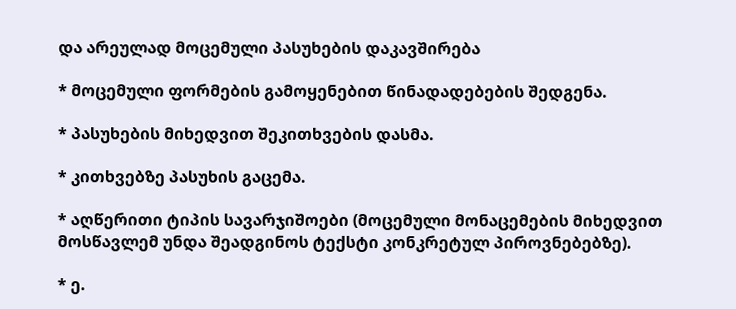და არეულად მოცემული პასუხების დაკავშირება

* მოცემული ფორმების გამოყენებით წინადადებების შედგენა.

* პასუხების მიხედვით შეკითხვების დასმა.

* კითხვებზე პასუხის გაცემა.

* აღწერითი ტიპის სავარჯიშოები (მოცემული მონაცემების მიხედვით მოსწავლემ უნდა შეადგინოს ტექსტი კონკრეტულ პიროვნებებზე).

* ე.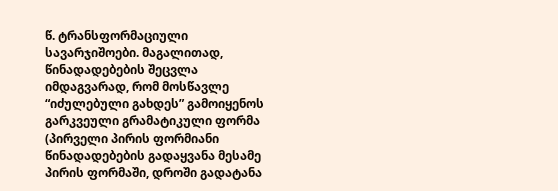წ. ტრანსფორმაციული სავარჯიშოები. მაგალითად, წინადადებების შეცვლა იმდაგვარად, რომ მოსწავლე “იძულებული გახდეს” გამოიყენოს გარკვეული გრამატიკული ფორმა (პირველი პირის ფორმიანი წინადადებების გადაყვანა მესამე პირის ფორმაში, დროში გადატანა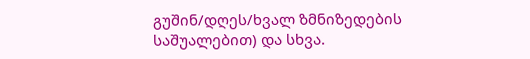გუშინ/დღეს/ხვალ ზმნიზედების საშუალებით) და სხვა.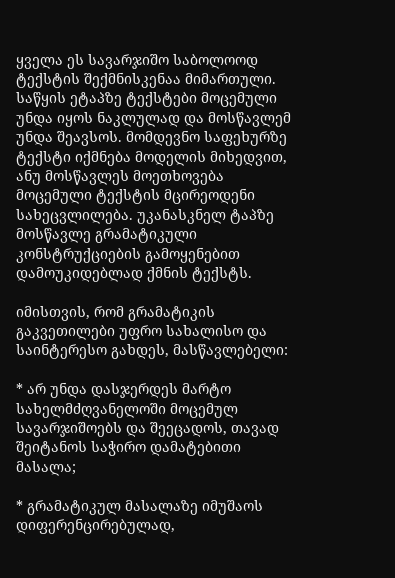ყველა ეს სავარჯიშო საბოლოოდ ტექსტის შექმნისკენაა მიმართული. საწყის ეტაპზე ტექსტები მოცემული უნდა იყოს ნაკლულად და მოსწავლემ უნდა შეავსოს. მომდევნო საფეხურზე ტექსტი იქმნება მოდელის მიხედვით, ანუ მოსწავლეს მოეთხოვება მოცემული ტექსტის მცირეოდენი სახეცვლილება. უკანასკნელ ტაპზე მოსწავლე გრამატიკული კონსტრუქციების გამოყენებით დამოუკიდებლად ქმნის ტექსტს.

იმისთვის, რომ გრამატიკის გაკვეთილები უფრო სახალისო და საინტერესო გახდეს, მასწავლებელი:

* არ უნდა დასჯერდეს მარტო სახელმძღვანელოში მოცემულ სავარჯიშოებს და შეეცადოს, თავად შეიტანოს საჭირო დამატებითი მასალა;

* გრამატიკულ მასალაზე იმუშაოს დიფერენცირებულად,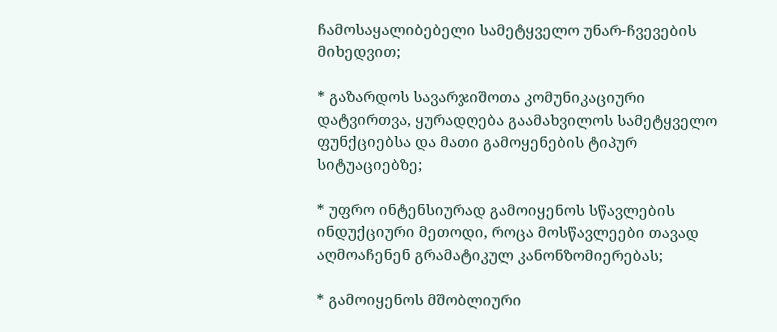ჩამოსაყალიბებელი სამეტყველო უნარ-ჩვევების მიხედვით;

* გაზარდოს სავარჯიშოთა კომუნიკაციური დატვირთვა, ყურადღება გაამახვილოს სამეტყველო ფუნქციებსა და მათი გამოყენების ტიპურ სიტუაციებზე;

* უფრო ინტენსიურად გამოიყენოს სწავლების ინდუქციური მეთოდი, როცა მოსწავლეები თავად აღმოაჩენენ გრამატიკულ კანონზომიერებას;

* გამოიყენოს მშობლიური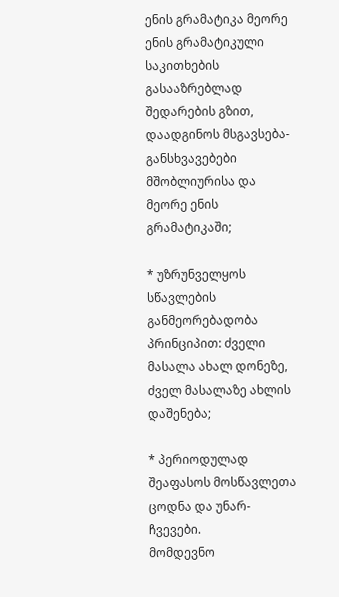ენის გრამატიკა მეორე ენის გრამატიკული საკითხების გასააზრებლად შედარების გზით, დაადგინოს მსგავსება-განსხვავებები მშობლიურისა და მეორე ენის გრამატიკაში;

* უზრუნველყოს სწავლების განმეორებადობა პრინციპით: ძველი მასალა ახალ დონეზე, ძველ მასალაზე ახლის დაშენება;

* პერიოდულად შეაფასოს მოსწავლეთა ცოდნა და უნარ-ჩვევები.
მომდევნო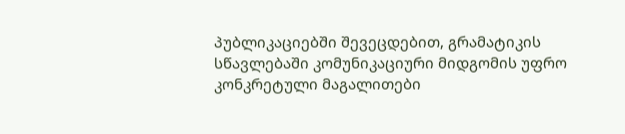პუბლიკაციებში შევეცდებით, გრამატიკის სწავლებაში კომუნიკაციური მიდგომის უფრო კონკრეტული მაგალითები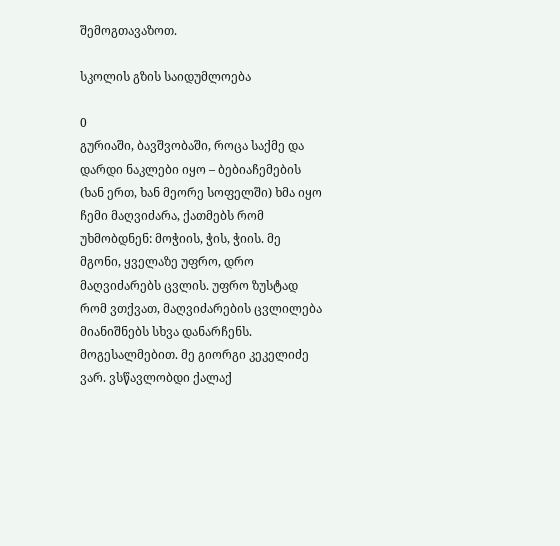შემოგთავაზოთ.

სკოლის გზის საიდუმლოება

0
გურიაში, ბავშვობაში, როცა საქმე და დარდი ნაკლები იყო – ბებიაჩემების (ხან ერთ, ხან მეორე სოფელში) ხმა იყო ჩემი მაღვიძარა, ქათმებს რომ უხმობდნენ: მოჭიის, ჭის, ჭიის. მე მგონი, ყველაზე უფრო, დრო მაღვიძარებს ცვლის. უფრო ზუსტად რომ ვთქვათ, მაღვიძარების ცვლილება მიანიშნებს სხვა დანარჩენს.
მოგესალმებით. მე გიორგი კეკელიძე ვარ. ვსწავლობდი ქალაქ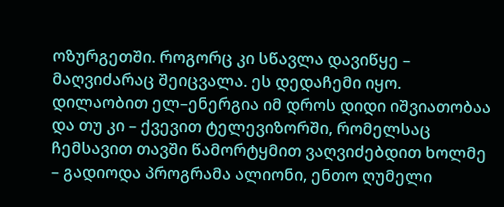ოზურგეთში. როგორც კი სწავლა დავიწყე – მაღვიძარაც შეიცვალა. ეს დედაჩემი იყო. დილაობით ელ–ენერგია იმ დროს დიდი იშვიათობაა და თუ კი – ქვევით ტელევიზორში, რომელსაც ჩემსავით თავში წამორტყმით ვაღვიძებდით ხოლმე – გადიოდა პროგრამა ალიონი, ენთო ღუმელი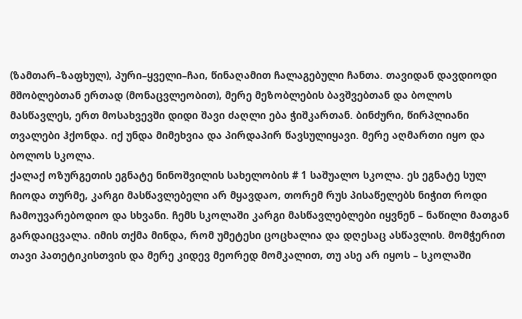(ზამთარ–ზაფხულ), პური–ყველი–ჩაი, წინაღამით ჩალაგებული ჩანთა. თავიდან დავდიოდი მშობლებთან ერთად (მონაცვლეობით), მერე მეზობლების ბავშვებთან და ბოლოს მასწავლეს, ერთ მოსახვევში დიდი შავი ძაღლი ება ჭიშკართან. ბინძური, წირპლიანი თვალები ჰქონდა. იქ უნდა მიმეხვია და პირდაპირ წავსულიყავი. მერე აღმართი იყო და ბოლოს სკოლა.
ქალაქ ოზურგეთის ეგნატე ნინოშვილის სახელობის # 1 საშუალო სკოლა. ეს ეგნატე სულ ჩიოდა თურმე, კარგი მასწავლებელი არ მყავდაო, თორემ რუს პისაწელებს ნიჭით როდი ჩამოუვარებოდიო და სხვანი. ჩემს სკოლაში კარგი მასწავლებლები იყვნენ – ნაწილი მათგან გარდაიცვალა. იმის თქმა მინდა, რომ უმეტესი ცოცხალია და დღესაც ასწავლის. მომჭერით თავი პათეტიკისთვის და მერე კიდევ მეორედ მომკალით, თუ ასე არ იყოს – სკოლაში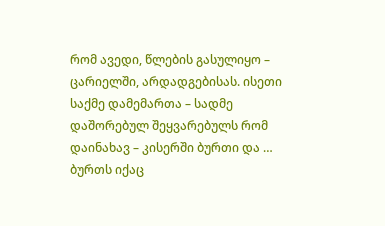რომ ავედი, წლების გასულიყო – ცარიელში, არდადგებისას. ისეთი საქმე დამემართა – სადმე დაშორებულ შეყვარებულს რომ დაინახავ – კისერში ბურთი და … ბურთს იქაც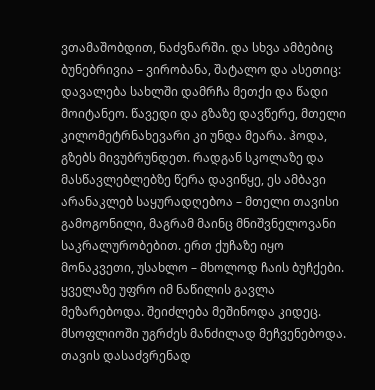ვთამაშობდით, ნაძვნარში. და სხვა ამბებიც ბუნებრივია – ვირობანა, შატალო და ასეთიც: დავალება სახლში დამრჩა მეთქი და წადი მოიტანეო. წავედი და გზაზე დავწერე, მთელი კილომეტრნახევარი კი უნდა მეარა. ჰოდა, გზებს მივუბრუნდეთ. რადგან სკოლაზე და მასწავლებლებზე წერა დავიწყე, ეს ამბავი არანაკლებ საყურადღებოა – მთელი თავისი გამოგონილი, მაგრამ მაინც მნიშვნელოვანი საკრალურობებით. ერთ ქუჩაზე იყო მონაკვეთი, უსახლო – მხოლოდ ჩაის ბუჩქები. ყველაზე უფრო იმ ნაწილის გავლა მეზარებოდა. შეიძლება მეშინოდა კიდეც. მსოფლიოში უგრძეს მანძილად მეჩვენებოდა. თავის დასაძვრენად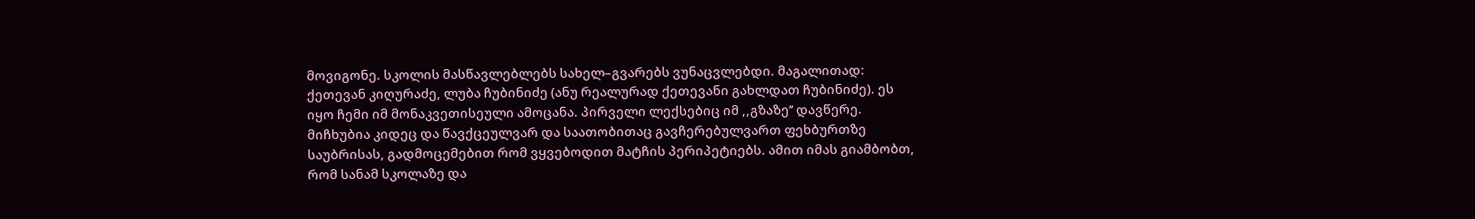მოვიგონე. სკოლის მასწავლებლებს სახელ–გვარებს ვუნაცვლებდი. მაგალითად: ქეთევან კიღურაძე, ლუბა ჩუბინიძე (ანუ რეალურად ქეთევანი გახლდათ ჩუბინიძე). ეს იყო ჩემი იმ მონაკვეთისეული ამოცანა. პირველი ლექსებიც იმ ,,გზაზე’’ დავწერე. მიჩხუბია კიდეც და წავქცეულვარ და საათობითაც გავჩერებულვართ ფეხბურთზე საუბრისას, გადმოცემებით რომ ვყვებოდით მატჩის პერიპეტიებს. ამით იმას გიამბობთ, რომ სანამ სკოლაზე და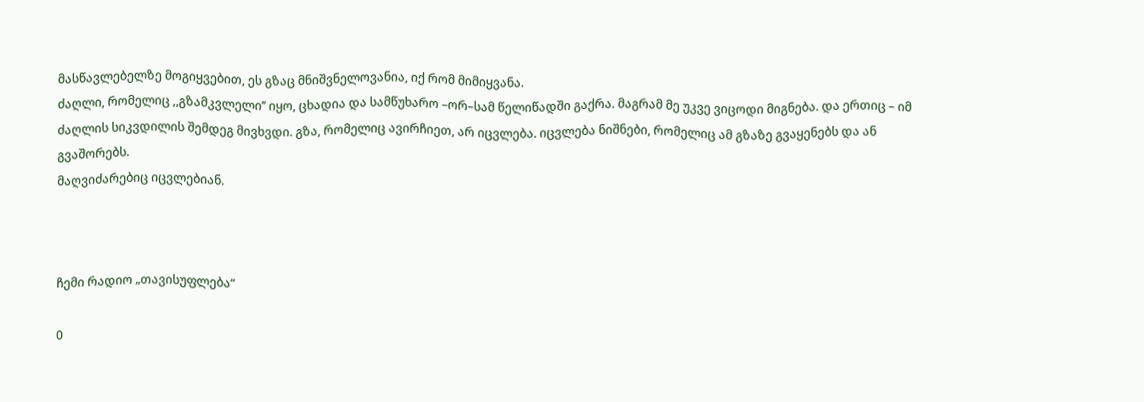მასწავლებელზე მოგიყვებით, ეს გზაც მნიშვნელოვანია, იქ რომ მიმიყვანა.
ძაღლი, რომელიც ,,გზამკვლელი’’ იყო, ცხადია და სამწუხარო –ორ–სამ წელიწადში გაქრა. მაგრამ მე უკვე ვიცოდი მიგნება. და ერთიც – იმ ძაღლის სიკვდილის შემდეგ მივხვდი. გზა, რომელიც ავირჩიეთ, არ იცვლება. იცვლება ნიშნები, რომელიც ამ გზაზე გვაყენებს და ან გვაშორებს.
მაღვიძარებიც იცვლებიან.



ჩემი რადიო „თავისუფლება“

0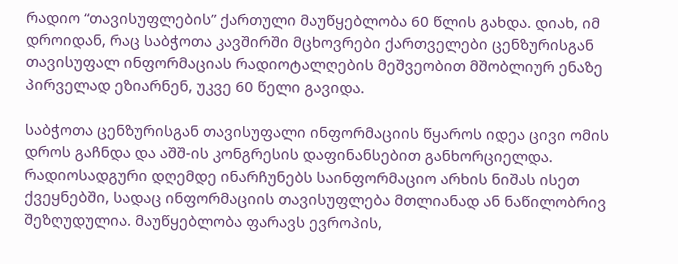რადიო “თავისუფლების” ქართული მაუწყებლობა 60 წლის გახდა. დიახ, იმ დროიდან, რაც საბჭოთა კავშირში მცხოვრები ქართველები ცენზურისგან თავისუფალ ინფორმაციას რადიოტალღების მეშვეობით მშობლიურ ენაზე პირველად ეზიარნენ, უკვე 60 წელი გავიდა.

საბჭოთა ცენზურისგან თავისუფალი ინფორმაციის წყაროს იდეა ცივი ომის დროს გაჩნდა და აშშ-ის კონგრესის დაფინანსებით განხორციელდა. რადიოსადგური დღემდე ინარჩუნებს საინფორმაციო არხის ნიშას ისეთ ქვეყნებში, სადაც ინფორმაციის თავისუფლება მთლიანად ან ნაწილობრივ შეზღუდულია. მაუწყებლობა ფარავს ევროპის,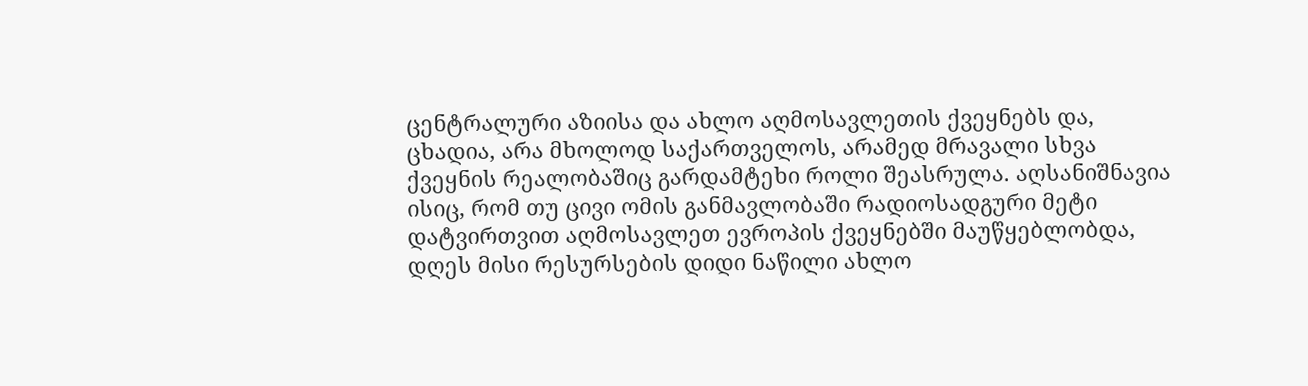ცენტრალური აზიისა და ახლო აღმოსავლეთის ქვეყნებს და, ცხადია, არა მხოლოდ საქართველოს, არამედ მრავალი სხვა ქვეყნის რეალობაშიც გარდამტეხი როლი შეასრულა. აღსანიშნავია ისიც, რომ თუ ცივი ომის განმავლობაში რადიოსადგური მეტი დატვირთვით აღმოსავლეთ ევროპის ქვეყნებში მაუწყებლობდა, დღეს მისი რესურსების დიდი ნაწილი ახლო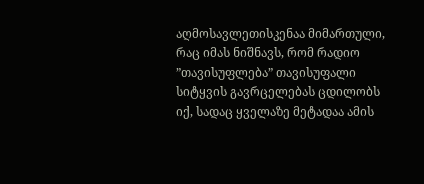აღმოსავლეთისკენაა მიმართული, რაც იმას ნიშნავს, რომ რადიო ”თავისუფლება” თავისუფალი სიტყვის გავრცელებას ცდილობს იქ, სადაც ყველაზე მეტადაა ამის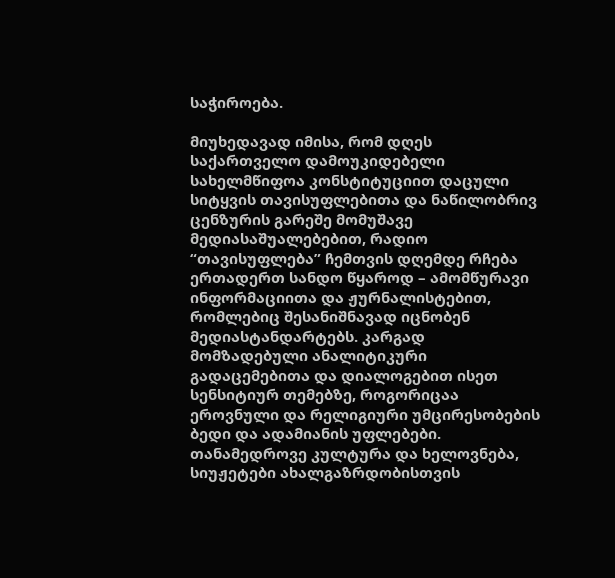საჭიროება.

მიუხედავად იმისა, რომ დღეს საქართველო დამოუკიდებელი სახელმწიფოა კონსტიტუციით დაცული სიტყვის თავისუფლებითა და ნაწილობრივ ცენზურის გარეშე მომუშავე მედიასაშუალებებით, რადიო “თავისუფლება” ჩემთვის დღემდე რჩება ერთადერთ სანდო წყაროდ – ამომწურავი ინფორმაციითა და ჟურნალისტებით, რომლებიც შესანიშნავად იცნობენ მედიასტანდარტებს. კარგად მომზადებული ანალიტიკური გადაცემებითა და დიალოგებით ისეთ სენსიტიურ თემებზე, როგორიცაა ეროვნული და რელიგიური უმცირესობების ბედი და ადამიანის უფლებები. თანამედროვე კულტურა და ხელოვნება, სიუჟეტები ახალგაზრდობისთვის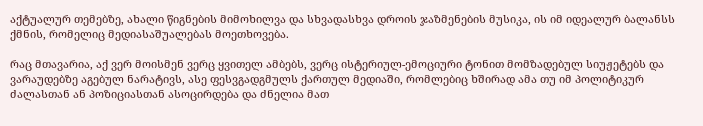აქტუალურ თემებზე, ახალი წიგნების მიმოხილვა და სხვადასხვა დროის ჯაზმენების მუსიკა, ის იმ იდეალურ ბალანსს ქმნის, რომელიც მედიასაშუალებას მოეთხოვება.

რაც მთავარია, აქ ვერ მოისმენ ვერც ყვითელ ამბებს, ვერც ისტერიულ-ემოციური ტონით მომზადებულ სიუჟეტებს და ვარაუდებზე აგებულ ნარატივს, ასე ფესვგადგმულს ქართულ მედიაში, რომლებიც ხშირად ამა თუ იმ პოლიტიკურ ძალასთან ან პოზიციასთან ასოცირდება და ძნელია მათ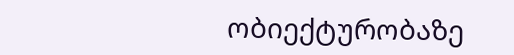ობიექტურობაზე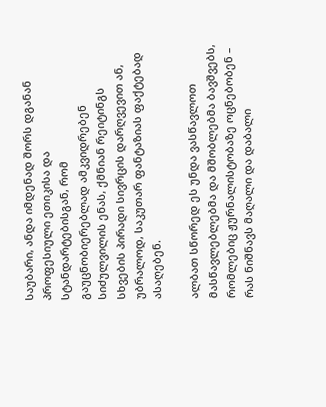საუბარი, ანდა იმდენად შორს დგანან პროფესიული ეთიკისა და სტანდარტებისგან, რომ გაუცნობიერებლად ამკვიდრებენ სიძულვილის ენას, ქმნიან რეიტინგს სხვების პირადი სივრცის დარღვევით ან, უბრალოდ, საკუთარ ფანტაზიას ფაქტებად ასაღებენ.

ალბათ სწორედ ეს უნდა ვასწავლოთ მასწავლებლებმა და მშობლებმა ბავშვებს, რომლებიც ჟურნალისტობაზე ოცნებობენ – რას ნიშნავს მაღალი და დაბალი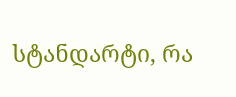სტანდარტი, რა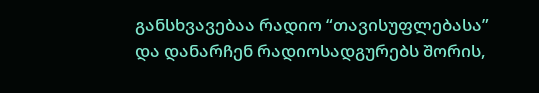განსხვავებაა რადიო “თავისუფლებასა” და დანარჩენ რადიოსადგურებს შორის,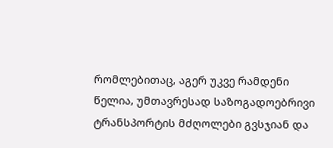რომლებითაც, აგერ უკვე რამდენი წელია, უმთავრესად საზოგადოებრივი ტრანსპორტის მძღოლები გვსჯიან და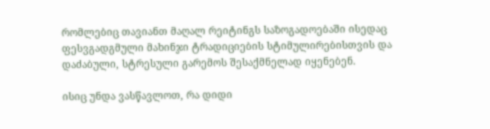რომლებიც თავიანთ მაღალ რეიტინგს საზოგადოებაში ისედაც ფესვგადგმული მახინჯი ტრადიციების სტიმულირებისთვის და დაძაბული, სტრესული გარემოს შესაქმნელად იყენებენ.

ისიც უნდა ვასწავლოთ, რა დიდი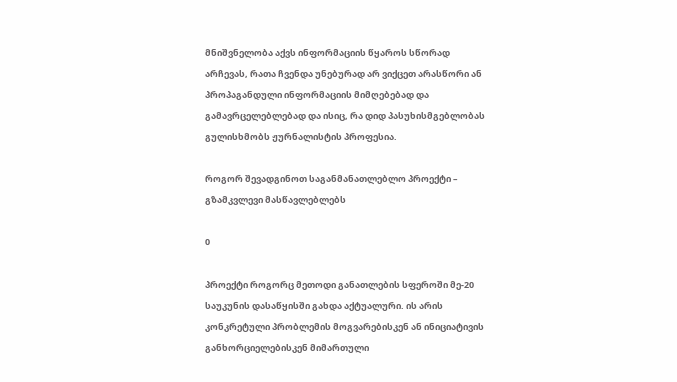მნიშვნელობა აქვს ინფორმაციის წყაროს სწორად არჩევას, რათა ჩვენდა უნებურად არ ვიქცეთ არასწორი ან პროპაგანდული ინფორმაციის მიმღებებად და გამავრცელებლებად და ისიც, რა დიდ პასუხისმგებლობას გულისხმობს ჟურნალისტის პროფესია.

როგორ შევადგინოთ საგანმანათლებლო პროექტი – გზამკვლევი მასწავლებლებს

0

პროექტი როგორც მეთოდი განათლების სფეროში მე-20 საუკუნის დასაწყისში გახდა აქტუალური. ის არის კონკრეტული პრობლემის მოგვარებისკენ ან ინიციატივის განხორციელებისკენ მიმართული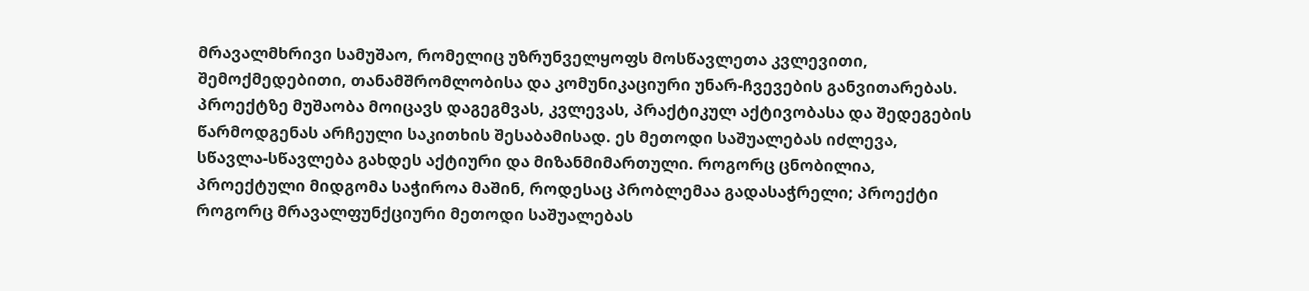მრავალმხრივი სამუშაო, რომელიც უზრუნველყოფს მოსწავლეთა კვლევითი, შემოქმედებითი, თანამშრომლობისა და კომუნიკაციური უნარ-ჩვევების განვითარებას. პროექტზე მუშაობა მოიცავს დაგეგმვას, კვლევას, პრაქტიკულ აქტივობასა და შედეგების წარმოდგენას არჩეული საკითხის შესაბამისად. ეს მეთოდი საშუალებას იძლევა, სწავლა-სწავლება გახდეს აქტიური და მიზანმიმართული. როგორც ცნობილია, პროექტული მიდგომა საჭიროა მაშინ, როდესაც პრობლემაა გადასაჭრელი; პროექტი როგორც მრავალფუნქციური მეთოდი საშუალებას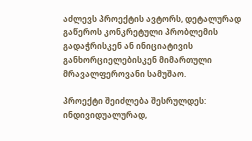აძლევს პროექტის ავტორს, დეტალურად გაწეროს კონკრეტული პრობლემის გადაჭრისკენ ან ინიციატივის განხორციელებისკენ მიმართული მრავალფეროვანი სამუშაო.

პროექტი შეიძლება შესრულდეს: ინდივიდუალურად,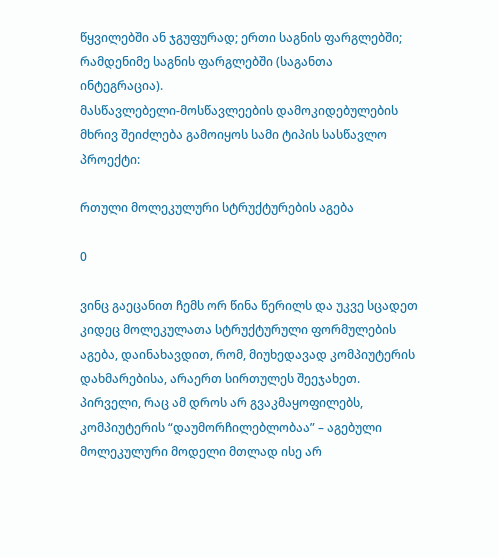წყვილებში ან ჯგუფურად; ერთი საგნის ფარგლებში; რამდენიმე საგნის ფარგლებში (საგანთა ინტეგრაცია).
მასწავლებელი-მოსწავლეების დამოკიდებულების მხრივ შეიძლება გამოიყოს სამი ტიპის სასწავლო პროექტი:

რთული მოლეკულური სტრუქტურების აგება

0

ვინც გაეცანით ჩემს ორ წინა წერილს და უკვე სცადეთ კიდეც მოლეკულათა სტრუქტურული ფორმულების აგება, დაინახავდით, რომ, მიუხედავად კომპიუტერის დახმარებისა, არაერთ სირთულეს შეეჯახეთ. პირველი, რაც ამ დროს არ გვაკმაყოფილებს, კომპიუტერის “დაუმორჩილებლობაა” – აგებული მოლეკულური მოდელი მთლად ისე არ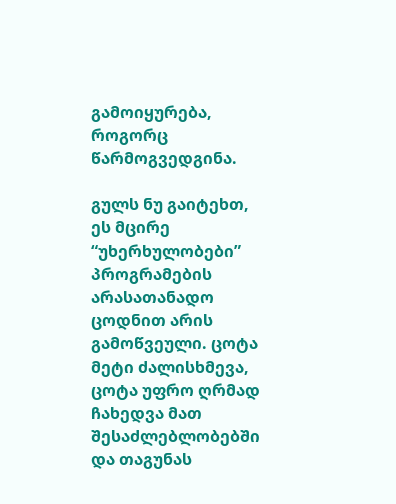გამოიყურება, როგორც წარმოგვედგინა.

გულს ნუ გაიტეხთ, ეს მცირე “უხერხულობები” პროგრამების არასათანადო ცოდნით არის გამოწვეული. ცოტა მეტი ძალისხმევა, ცოტა უფრო ღრმად ჩახედვა მათ შესაძლებლობებში და თაგუნას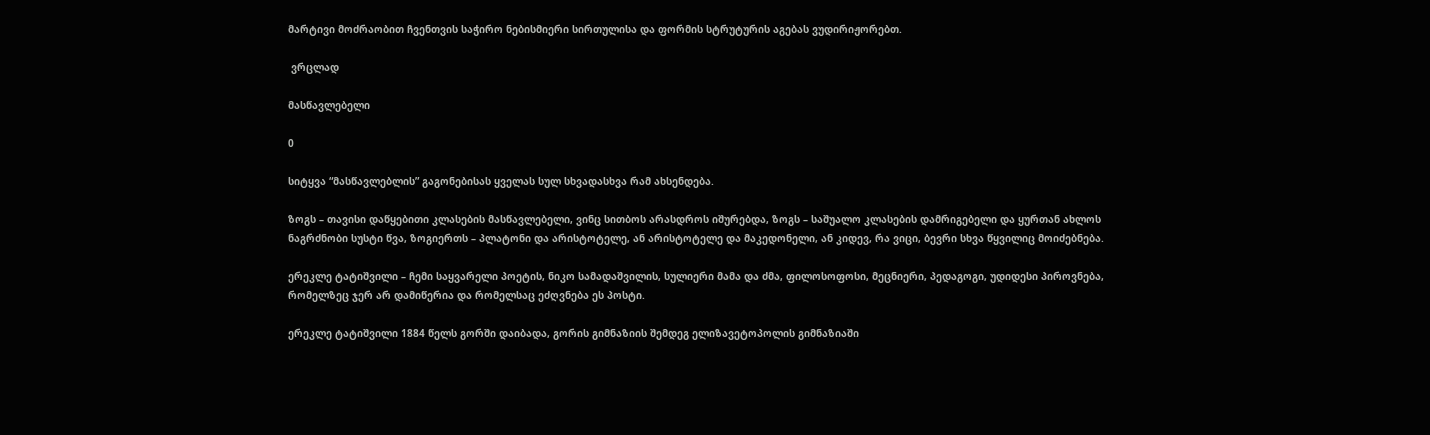მარტივი მოძრაობით ჩვენთვის საჭირო ნებისმიერი სირთულისა და ფორმის სტრუტურის აგებას ვუდირიჟორებთ.

 ვრცლად

მასწავლებელი

0

სიტყვა “მასწავლებლის” გაგონებისას ყველას სულ სხვადასხვა რამ ახსენდება.

ზოგს – თავისი დაწყებითი კლასების მასწავლებელი, ვინც სითბოს არასდროს იშურებდა, ზოგს – საშუალო კლასების დამრიგებელი და ყურთან ახლოს ნაგრძნობი სუსტი წვა, ზოგიერთს – პლატონი და არისტოტელე, ან არისტოტელე და მაკედონელი, ან კიდევ, რა ვიცი, ბევრი სხვა წყვილიც მოიძებნება.

ერეკლე ტატიშვილი – ჩემი საყვარელი პოეტის, ნიკო სამადაშვილის, სულიერი მამა და ძმა, ფილოსოფოსი, მეცნიერი, პედაგოგი, უდიდესი პიროვნება, რომელზეც ჯერ არ დამიწერია და რომელსაც ეძღვნება ეს პოსტი.

ერეკლე ტატიშვილი 1884 წელს გორში დაიბადა, გორის გიმნაზიის შემდეგ ელიზავეტოპოლის გიმნაზიაში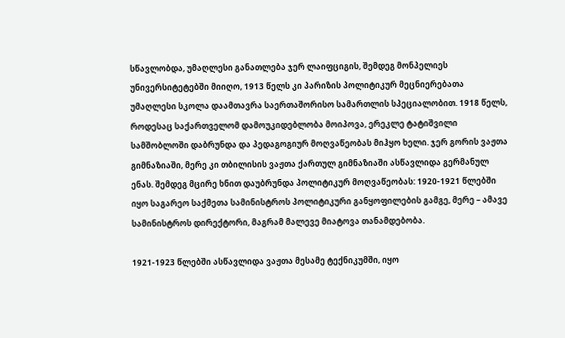სწავლობდა, უმაღლესი განათლება ჯერ ლაიფციგის, შემდეგ მონპელიეს უნივერსიტეტებში მიიღო, 1913 წელს კი პარიზის პოლიტიკურ მეცნიერებათა უმაღლესი სკოლა დაამთავრა საერთაშორისო სამართლის სპეციალობით. 1918 წელს, როდესაც საქართველომ დამოუკიდებლობა მოიპოვა, ერეკლე ტატიშვილი სამშობლოში დაბრუნდა და პედაგოგიურ მოღვაწეობას მიჰყო ხელი. ჯერ გორის ვაჟთა გიმნაზიაში, მერე კი თბილისის ვაჟთა ქართულ გიმნაზიაში ასწავლიდა გერმანულ ენას. შემდეგ მცირე ხნით დაუბრუნდა პოლიტიკურ მოღვაწეობას: 1920-1921 წლებში იყო საგარეო საქმეთა სამინისტროს პოლიტიკური განყოფილების გამგე, მერე – ამავე სამინისტროს დირექტორი, მაგრამ მალევე მიატოვა თანამდებობა.

1921-1923 წლებში ასწავლიდა ვაჟთა მესამე ტექნიკუმში, იყო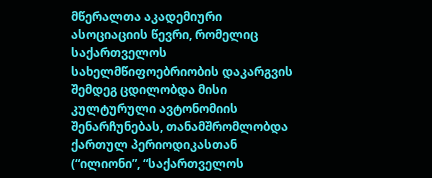მწერალთა აკადემიური ასოციაციის წევრი, რომელიც საქართველოს სახელმწიფოებრიობის დაკარგვის შემდეგ ცდილობდა მისი კულტურული ავტონომიის შენარჩუნებას, თანამშრომლობდა ქართულ პერიოდიკასთან (“ილიონი”, “საქართველოს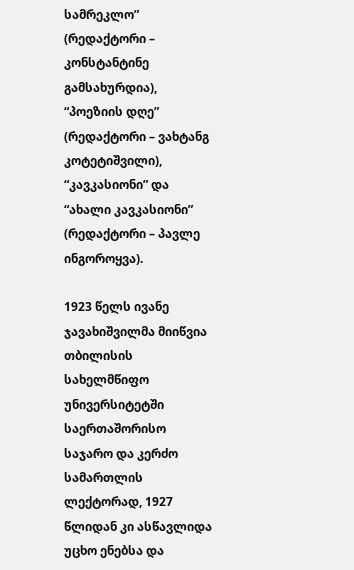სამრეკლო” (რედაქტორი – კონსტანტინე გამსახურდია), “პოეზიის დღე” (რედაქტორი – ვახტანგ კოტეტიშვილი), “კავკასიონი” და “ახალი კავკასიონი” (რედაქტორი – პავლე ინგოროყვა).

1923 წელს ივანე ჯავახიშვილმა მიიწვია თბილისის სახელმწიფო უნივერსიტეტში საერთაშორისო საჯარო და კერძო სამართლის ლექტორად, 1927 წლიდან კი ასწავლიდა უცხო ენებსა და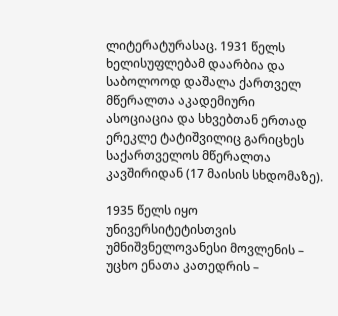ლიტერატურასაც. 1931 წელს ხელისუფლებამ დაარბია და საბოლოოდ დაშალა ქართველ მწერალთა აკადემიური ასოციაცია და სხვებთან ერთად ერეკლე ტატიშვილიც გარიცხეს საქართველოს მწერალთა კავშირიდან (17 მაისის სხდომაზე).

1935 წელს იყო უნივერსიტეტისთვის უმნიშვნელოვანესი მოვლენის – უცხო ენათა კათედრის –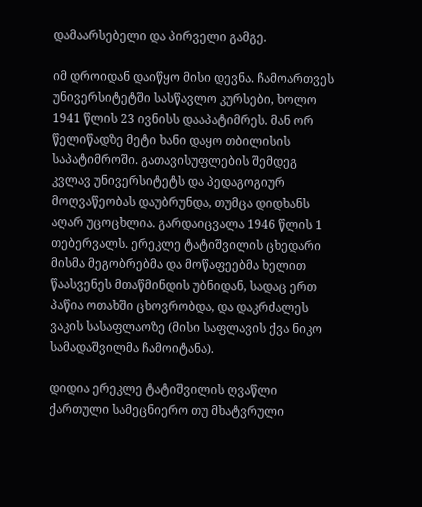დამაარსებელი და პირველი გამგე.

იმ დროიდან დაიწყო მისი დევნა. ჩამოართვეს უნივერსიტეტში სასწავლო კურსები, ხოლო 1941 წლის 23 ივნისს დააპატიმრეს. მან ორ წელიწადზე მეტი ხანი დაყო თბილისის საპატიმროში. გათავისუფლების შემდეგ კვლავ უნივერსიტეტს და პედაგოგიურ მოღვაწეობას დაუბრუნდა, თუმცა დიდხანს აღარ უცოცხლია. გარდაიცვალა 1946 წლის 1 თებერვალს. ერეკლე ტატიშვილის ცხედარი მისმა მეგობრებმა და მოწაფეებმა ხელით წაასვენეს მთაწმინდის უბნიდან, სადაც ერთ პაწია ოთახში ცხოვრობდა, და დაკრძალეს ვაკის სასაფლაოზე (მისი საფლავის ქვა ნიკო სამადაშვილმა ჩამოიტანა).

დიდია ერეკლე ტატიშვილის ღვაწლი ქართული სამეცნიერო თუ მხატვრული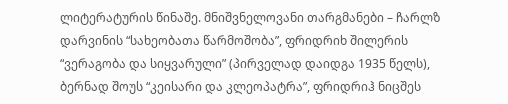ლიტერატურის წინაშე. მნიშვნელოვანი თარგმანები – ჩარლზ დარვინის “სახეობათა წარმოშობა”, ფრიდრიხ შილერის “ვერაგობა და სიყვარული” (პირველად დაიდგა 1935 წელს), ბერნად შოუს “კეისარი და კლეოპატრა”, ფრიდრიჰ ნიცშეს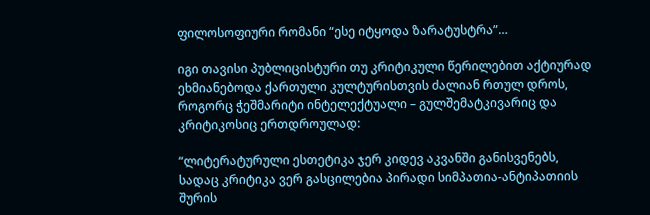ფილოსოფიური რომანი “ესე იტყოდა ზარატუსტრა”…

იგი თავისი პუბლიცისტური თუ კრიტიკული წერილებით აქტიურად ეხმიანებოდა ქართული კულტურისთვის ძალიან რთულ დროს, როგორც ჭეშმარიტი ინტელექტუალი – გულშემატკივარიც და კრიტიკოსიც ერთდროულად:

“ლიტერატურული ესთეტიკა ჯერ კიდევ აკვანში განისვენებს, სადაც კრიტიკა ვერ გასცილებია პირადი სიმპათია-ანტიპათიის შურის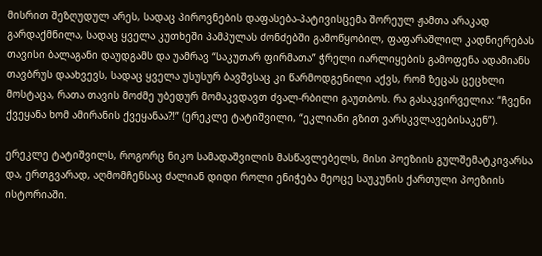მისრით შეზღუდულ არეს, სადაც პიროვნების დაფასება-პატივისცემა შორეულ ჟამთა არაკად გარდაქმნილა, სადაც ყველა კუთხეში პამპულას ძონძებში გამოწყობილ, ფაფარაშლილ კადნიერებას თავისი ბალაგანი დაუდგამს და უამრავ “საკუთარ ფირმათა” ჭრელი იარლიყების გამოფენა ადამიანს თავბრუს დაახვევს, სადაც ყველა უსუსურ ბავშვსაც კი წარმოდგენილი აქვს, რომ ზეცას ცეცხლი მოსტაცა, რათა თავის მოძმე უბედურ მომაკვდავთ ძვალ-რბილი გაუთბოს. რა გასაკვირველია: “ჩვენი ქვეყანა ხომ ამირანის ქვეყანაა?!” (ერეკლე ტატიშვილი, “ეკლიანი გზით ვარსკვლავებისაკენ”).

ერეკლე ტატიშვილს, როგორც ნიკო სამადაშვილის მასწავლებელს, მისი პოეზიის გულშემატკივარსა და, ერთგვარად, აღმომჩენსაც ძალიან დიდი როლი ენიჭება მეოცე საუკუნის ქართული პოეზიის ისტორიაში.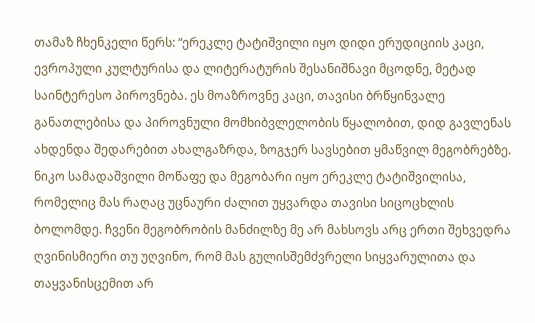თამაზ ჩხენკელი წერს: “ერეკლე ტატიშვილი იყო დიდი ერუდიციის კაცი, ევროპული კულტურისა და ლიტერატურის შესანიშნავი მცოდნე, მეტად საინტერესო პიროვნება. ეს მოაზროვნე კაცი, თავისი ბრწყინვალე განათლებისა და პიროვნული მომხიბვლელობის წყალობით, დიდ გავლენას ახდენდა შედარებით ახალგაზრდა, ზოგჯერ სავსებით ყმაწვილ მეგობრებზე. ნიკო სამადაშვილი მოწაფე და მეგობარი იყო ერეკლე ტატიშვილისა, რომელიც მას რაღაც უცნაური ძალით უყვარდა თავისი სიცოცხლის ბოლომდე. ჩვენი მეგობრობის მანძილზე მე არ მახსოვს არც ერთი შეხვედრა ღვინისმიერი თუ უღვინო, რომ მას გულისშემძვრელი სიყვარულითა და თაყვანისცემით არ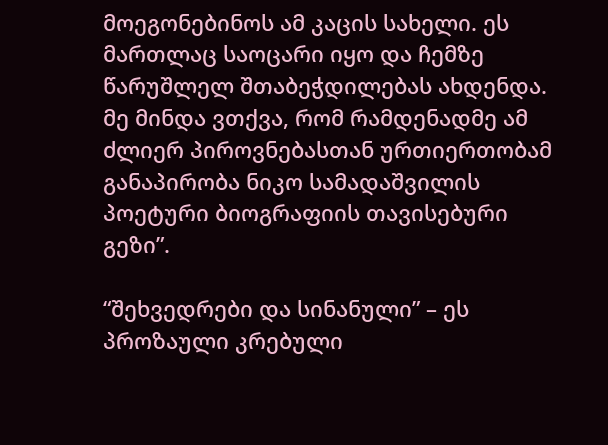მოეგონებინოს ამ კაცის სახელი. ეს მართლაც საოცარი იყო და ჩემზე წარუშლელ შთაბეჭდილებას ახდენდა. მე მინდა ვთქვა, რომ რამდენადმე ამ ძლიერ პიროვნებასთან ურთიერთობამ განაპირობა ნიკო სამადაშვილის პოეტური ბიოგრაფიის თავისებური გეზი”.

“შეხვედრები და სინანული” – ეს პროზაული კრებული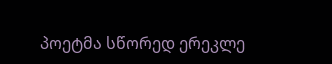პოეტმა სწორედ ერეკლე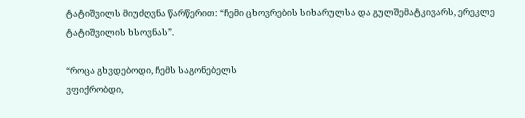ტატიშვილს მიუძღვნა წარწერით: “ჩემი ცხოვრების სიხარულსა და გულშემატკივარს, ერეკლე ტატიშვილის ხსოვნას”.

“როცა გხვდებოდი, ჩემს საგონებელს
ვფიქრობდი,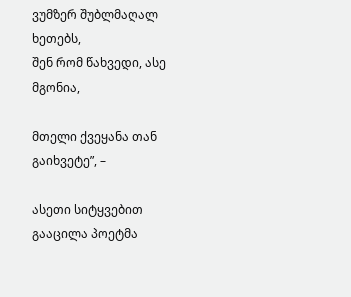ვუმზერ შუბლმაღალ ხეთებს,
შენ რომ წახვედი, ასე მგონია,

მთელი ქვეყანა თან გაიხვეტე”, –

ასეთი სიტყვებით გააცილა პოეტმა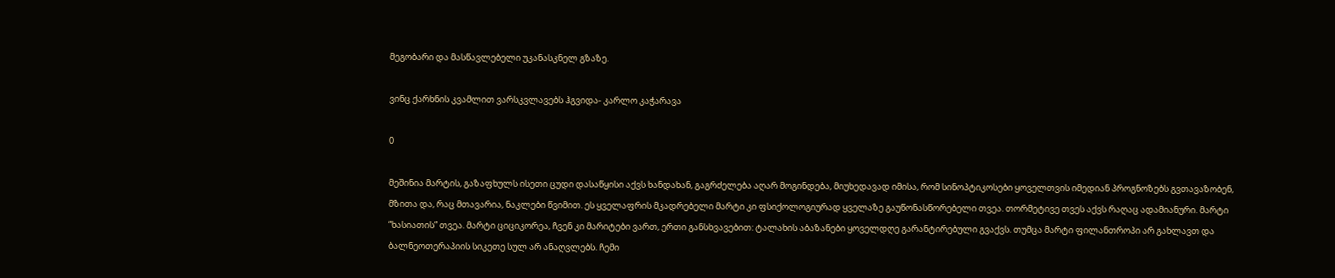მეგობარი და მასწავლებელი უკანასკნელ გზაზე.

ვინც ქარხნის კვამლით ვარსკვლავებს ჰგვიდა- კარლო კაჭარავა

0

მეშინია მარტის, გაზაფხულს ისეთი ცუდი დასაწყისი აქვს ხანდახან, გაგრძელება აღარ მოგინდება, მიუხედავად იმისა, რომ სინოპტიკოსები ყოველთვის იმედიან პროგნოზებს გვთავაზობენ, მზითა და, რაც მთავარია, ნაკლები წვიმით. ეს ყველაფრის მკადრებელი მარტი კი ფსიქოლოგიურად ყველაზე გაუწონასწორებელი თვეა. თორმეტივე თვეს აქვს რაღაც ადამიანური. მარტი “ხასიათის” თვეა. მარტი ციციკორეა, ჩვენ კი მარიტები ვართ, ერთი განსხვავებით: ტალახის აბაზანები ყოველდღე გარანტირებული გვაქვს. თუმცა მარტი ფილანთროპი არ გახლავთ და ბალნეოთერაპიის სიკეთე სულ არ ანაღვლებს. ჩემი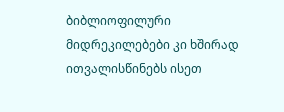ბიბლიოფილური მიდრეკილებები კი ხშირად ითვალისწინებს ისეთ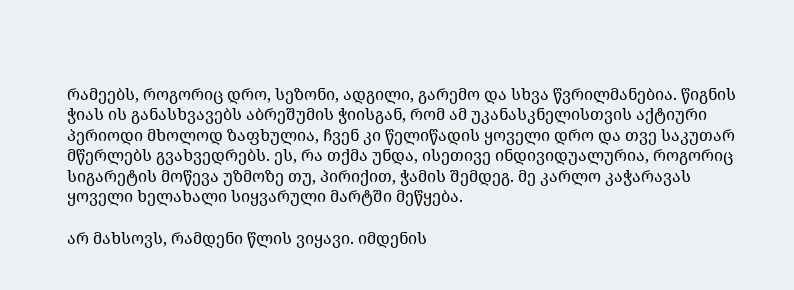რამეებს, როგორიც დრო, სეზონი, ადგილი, გარემო და სხვა წვრილმანებია. წიგნის ჭიას ის განასხვავებს აბრეშუმის ჭიისგან, რომ ამ უკანასკნელისთვის აქტიური პერიოდი მხოლოდ ზაფხულია, ჩვენ კი წელიწადის ყოველი დრო და თვე საკუთარ მწერლებს გვახვედრებს. ეს, რა თქმა უნდა, ისეთივე ინდივიდუალურია, როგორიც სიგარეტის მოწევა უზმოზე თუ, პირიქით, ჭამის შემდეგ. მე კარლო კაჭარავას ყოველი ხელახალი სიყვარული მარტში მეწყება.

არ მახსოვს, რამდენი წლის ვიყავი. იმდენის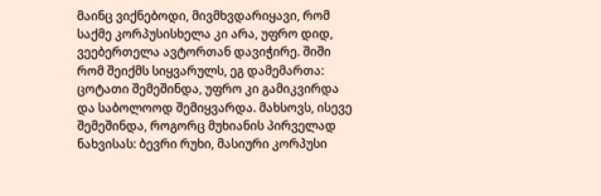მაინც ვიქნებოდი, მივმხვდარიყავი, რომ საქმე კორპუსისხელა კი არა, უფრო დიდ, ვეებერთელა ავტორთან დავიჭირე. შიში რომ შეიქმს სიყვარულს, ეგ დამემართა: ცოტათი შემეშინდა, უფრო კი გამიკვირდა და საბოლოოდ შემიყვარდა. მახსოვს, ისევე შემეშინდა, როგორც მუხიანის პირველად ნახვისას: ბევრი რუხი, მასიური კორპუსი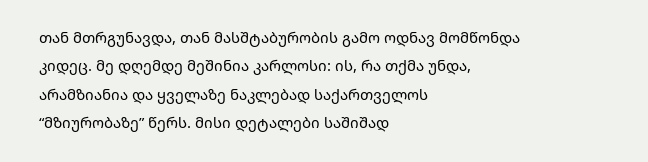თან მთრგუნავდა, თან მასშტაბურობის გამო ოდნავ მომწონდა კიდეც. მე დღემდე მეშინია კარლოსი: ის, რა თქმა უნდა, არამზიანია და ყველაზე ნაკლებად საქართველოს “მზიურობაზე” წერს. მისი დეტალები საშიშად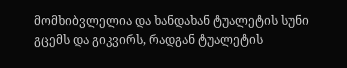მომხიბვლელია და ხანდახან ტუალეტის სუნი გცემს და გიკვირს, რადგან ტუალეტის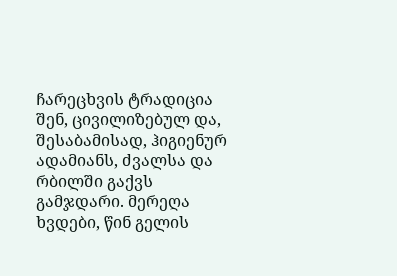ჩარეცხვის ტრადიცია შენ, ცივილიზებულ და, შესაბამისად, ჰიგიენურ ადამიანს, ძვალსა და რბილში გაქვს გამჯდარი. მერეღა ხვდები, წინ გელის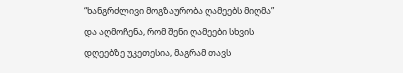“ხანგრძლივი მოგზაურობა ღამეებს მიღმა” და აღმოჩენა, რომ შენი ღამეები სხვის დღეებზე უკეთესია, მაგრამ თავს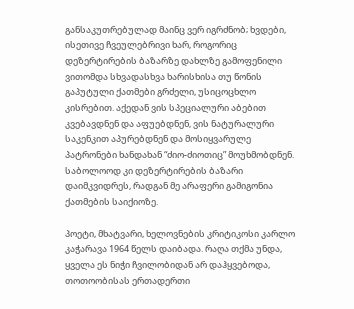განსაკუთრებულად მაინც ვერ იგრძნობ; ხვდები, ისეთივე ჩვეულებრივი ხარ, როგორიც დეზერტირების ბაზარზე დახლზე გამოფენილი ვითომდა სხვადასხვა ხარისხისა თუ წონის გაპუტული ქათმები გრძელი, უსიცოცხლო კისრებით. აქედან ვის სპეციალური აბებით კვებავდნენ და აფუებდნენ, ვის ნატურალური საკენკით აპურებდნენ და მოსიყვარულე პატრონები ხანდახან “ძიო-ძიოთიც” მოუხმობდნენ. საბოლოოდ კი დეზერტირების ბაზარი დაიმკვიდრეს, რადგან მე არაფერი გამიგონია ქათმების საიქიოზე.

პოეტი, მხატვარი, ხელოვნების კრიტიკოსი კარლო კაჭარავა 1964 წელს დაიბადა. რაღა თქმა უნდა, ყველა ეს ნიჭი ჩვილობიდან არ დაჰყვებოდა, თოთოობისას ერთადერთი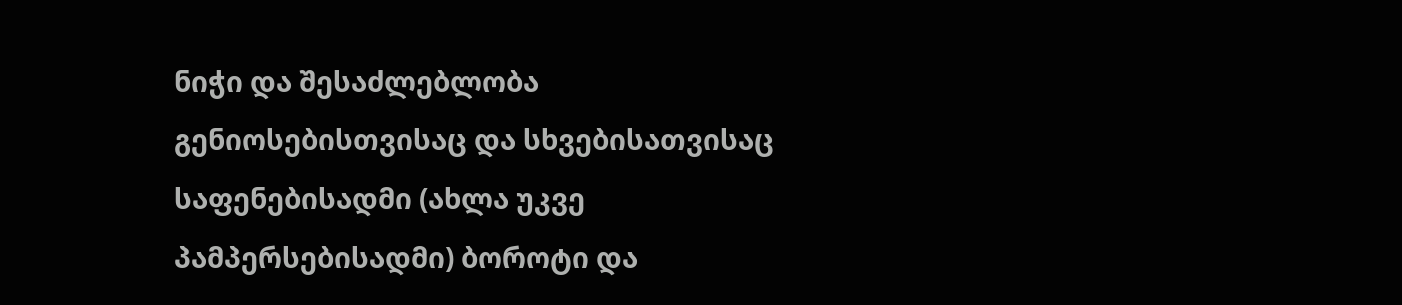ნიჭი და შესაძლებლობა გენიოსებისთვისაც და სხვებისათვისაც საფენებისადმი (ახლა უკვე პამპერსებისადმი) ბოროტი და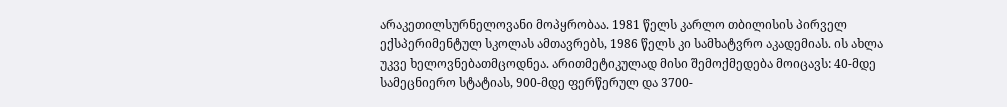არაკეთილსურნელოვანი მოპყრობაა. 1981 წელს კარლო თბილისის პირველ ექსპერიმენტულ სკოლას ამთავრებს, 1986 წელს კი სამხატვრო აკადემიას. ის ახლა უკვე ხელოვნებათმცოდნეა. არითმეტიკულად მისი შემოქმედება მოიცავს: 40-მდე სამეცნიერო სტატიას, 900-მდე ფერწერულ და 3700-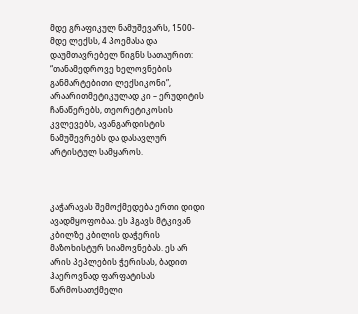მდე გრაფიკულ ნამუშევარს, 1500-მდე ლექსს, 4 პოემასა და დაუმთავრებელ წიგნს სათაურით: “თანამედროვე ხელოვნების განმარტებითი ლექსიკონი”, არაარითმეტიკულად კი – ერუდიტის ჩანაწერებს, თეორეტიკოსის კვლევებს, ავანგარდისტის ნამუშევრებს და დასავლურ არტისტულ სამყაროს.



კაჭარავას შემოქმედება ერთი დიდი ავადმყოფობაა. ეს ჰგავს მტკივან კბილზე კბილის დაჭერის მაზოხისტურ სიამოვნებას. ეს არ არის პეპლების ჭერისას, ბადით ჰაეროვნად ფარფატისას წარმოსათქმელი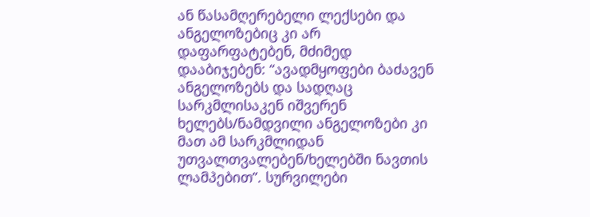ან წასამღერებელი ლექსები და ანგელოზებიც კი არ დაფარფატებენ, მძიმედ დააბიჯებენ: “ავადმყოფები ბაძავენ ანგელოზებს და სადღაც სარკმლისაკენ იშვერენ ხელებს/ნამდვილი ანგელოზები კი მათ ამ სარკმლიდან უთვალთვალებენ/ხელებში ნავთის ლამპებით”. სურვილები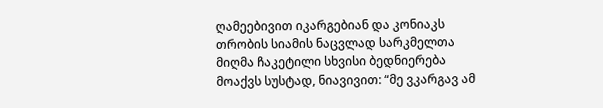ღამეებივით იკარგებიან და კონიაკს თრობის სიამის ნაცვლად სარკმელთა მიღმა ჩაკეტილი სხვისი ბედნიერება მოაქვს სუსტად, ნიავივით: “მე ვკარგავ ამ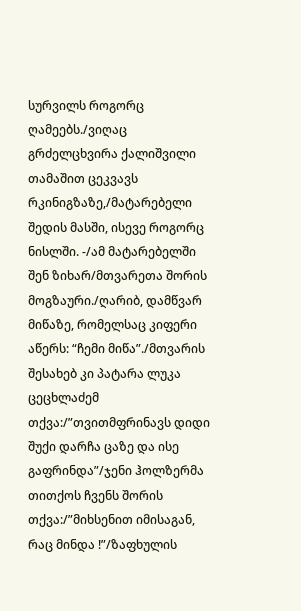სურვილს როგორც ღამეებს./ვიღაც გრძელცხვირა ქალიშვილი თამაშით ცეკვავს რკინიგზაზე,/მატარებელი შედის მასში, ისევე როგორც ნისლში. -/ამ მატარებელში შენ ზიხარ/მთვარეთა შორის მოგზაური./ღარიბ, დამწვარ მიწაზე, რომელსაც კიფერი აწერს: “ჩემი მიწა”./მთვარის შესახებ კი პატარა ლუკა ცეცხლაძემ თქვა:/”თვითმფრინავს დიდი შუქი დარჩა ცაზე და ისე გაფრინდა”/ჯენი ჰოლზერმა თითქოს ჩვენს შორის თქვა:/”მიხსენით იმისაგან, რაც მინდა !”/ზაფხულის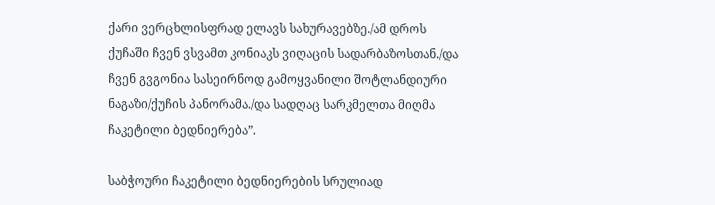ქარი ვერცხლისფრად ელავს სახურავებზე./ამ დროს ქუჩაში ჩვენ ვსვამთ კონიაკს ვიღაცის სადარბაზოსთან./და ჩვენ გვგონია სასეირნოდ გამოყვანილი შოტლანდიური ნაგაზი/ქუჩის პანორამა./და სადღაც სარკმელთა მიღმა ჩაკეტილი ბედნიერება”.

საბჭოური ჩაკეტილი ბედნიერების სრულიად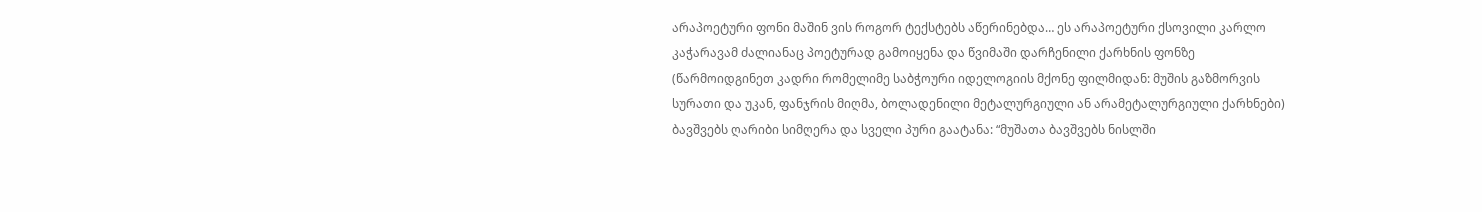არაპოეტური ფონი მაშინ ვის როგორ ტექსტებს აწერინებდა… ეს არაპოეტური ქსოვილი კარლო კაჭარავამ ძალიანაც პოეტურად გამოიყენა და წვიმაში დარჩენილი ქარხნის ფონზე (წარმოიდგინეთ კადრი რომელიმე საბჭოური იდელოგიის მქონე ფილმიდან: მუშის გაზმორვის სურათი და უკან, ფანჯრის მიღმა, ბოლადენილი მეტალურგიული ან არამეტალურგიული ქარხნები) ბავშვებს ღარიბი სიმღერა და სველი პური გაატანა: “მუშათა ბავშვებს ნისლში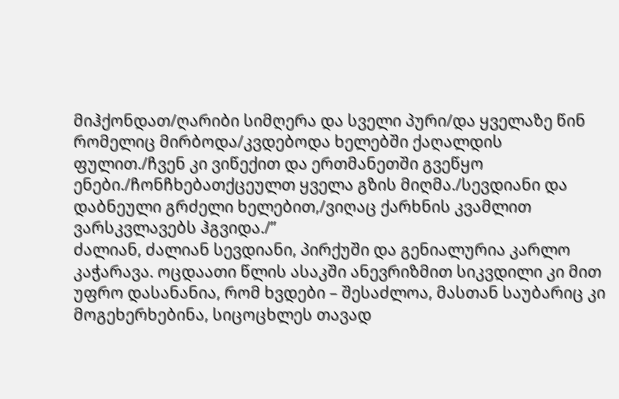მიჰქონდათ/ღარიბი სიმღერა და სველი პური/და ყველაზე წინ რომელიც მირბოდა/კვდებოდა ხელებში ქაღალდის ფულით./ჩვენ კი ვიწექით და ერთმანეთში გვეწყო ენები./ჩონჩხებათქცეულთ ყველა გზის მიღმა./სევდიანი და დაბნეული გრძელი ხელებით,/ვიღაც ქარხნის კვამლით ვარსკვლავებს ჰგვიდა./”
ძალიან, ძალიან სევდიანი, პირქუში და გენიალურია კარლო კაჭარავა. ოცდაათი წლის ასაკში ანევრიზმით სიკვდილი კი მით უფრო დასანანია, რომ ხვდები – შესაძლოა, მასთან საუბარიც კი მოგეხერხებინა, სიცოცხლეს თავად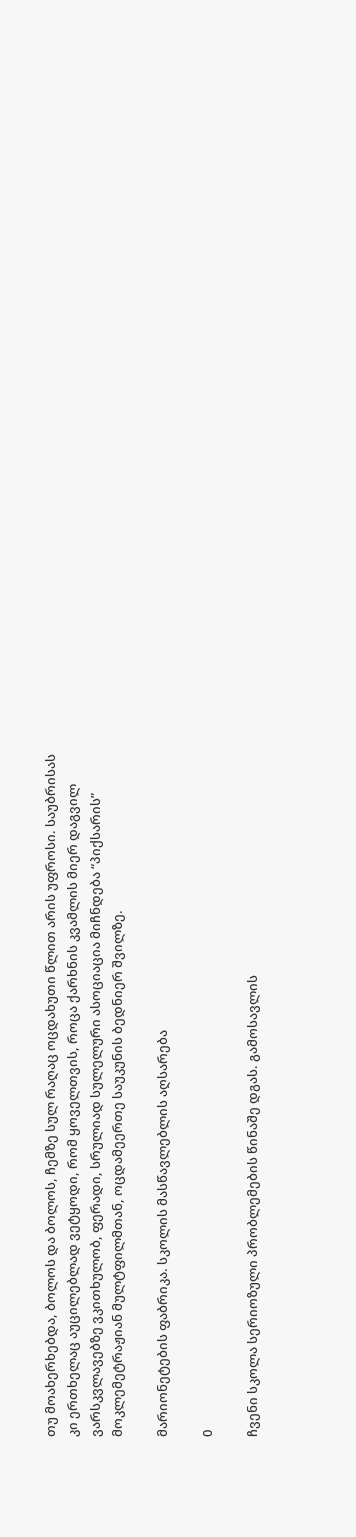თუ მოახერხებდა, ბოლოს და ბოლოს, ჩემზე სულ რაღაც ოცდახუთი წლით არის უფროსი. საუბრისას კი ერთხელაც აუცილებლად ვეტყოდი, რომ ყოველთვის, როცა ქარხნის კვამლის მიერ დაგვილ ვარსკვლავებზე ვკითხულობ, ფერადი, სრულიად სულელური ასოციაცია მიჩნდება “პიქსარის” მოკლემეტრაჟიან მულტფილმთან, ოცდამეერთე საუკუნის ბედნიერ შვილზე.

მარიონეტების ფაბრიკა. სკოლის მასწავლებლის აღსარება

0

ჩვენი სკოლა სერიოზული პრობლემების წინაშე დგას. გამოსავლის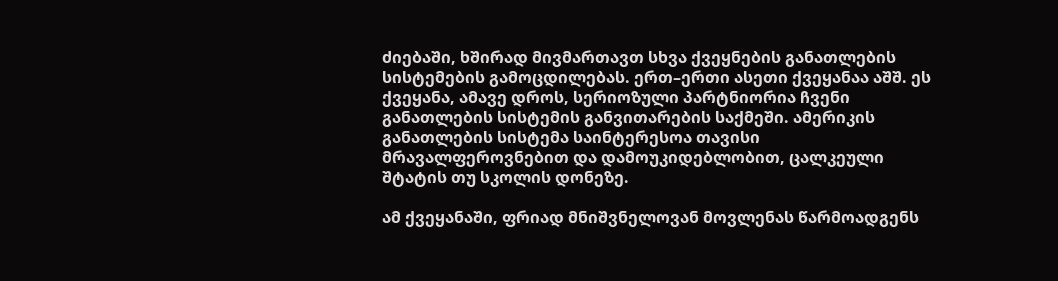ძიებაში, ხშირად მივმართავთ სხვა ქვეყნების განათლების სისტემების გამოცდილებას. ერთ–ერთი ასეთი ქვეყანაა აშშ. ეს ქვეყანა, ამავე დროს, სერიოზული პარტნიორია ჩვენი განათლების სისტემის განვითარების საქმეში. ამერიკის განათლების სისტემა საინტერესოა თავისი მრავალფეროვნებით და დამოუკიდებლობით, ცალკეული შტატის თუ სკოლის დონეზე.

ამ ქვეყანაში, ფრიად მნიშვნელოვან მოვლენას წარმოადგენს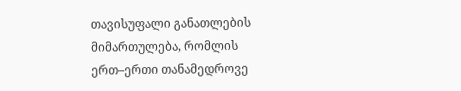თავისუფალი განათლების მიმართულება, რომლის ერთ–ერთი თანამედროვე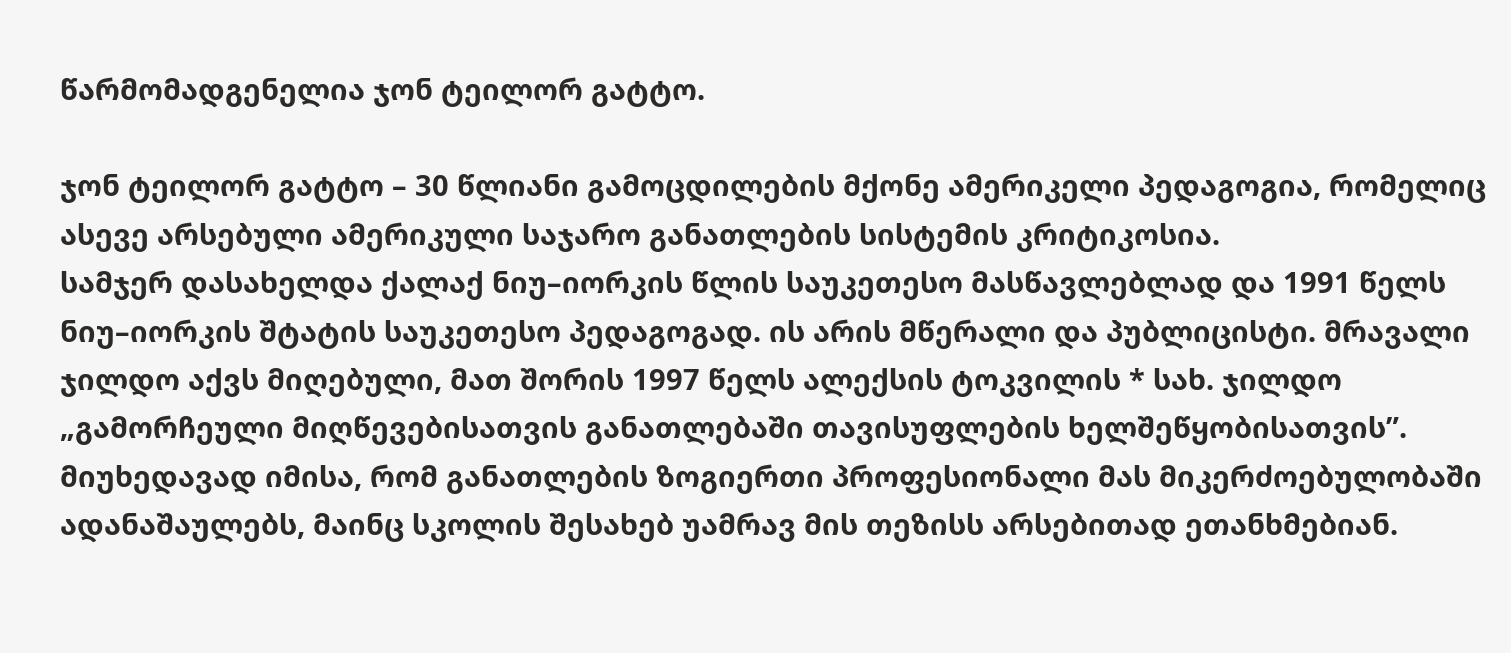წარმომადგენელია ჯონ ტეილორ გატტო.

ჯონ ტეილორ გატტო – 30 წლიანი გამოცდილების მქონე ამერიკელი პედაგოგია, რომელიც ასევე არსებული ამერიკული საჯარო განათლების სისტემის კრიტიკოსია.
სამჯერ დასახელდა ქალაქ ნიუ–იორკის წლის საუკეთესო მასწავლებლად და 1991 წელს ნიუ–იორკის შტატის საუკეთესო პედაგოგად. ის არის მწერალი და პუბლიცისტი. მრავალი ჯილდო აქვს მიღებული, მათ შორის 1997 წელს ალექსის ტოკვილის * სახ. ჯილდო „გამორჩეული მიღწევებისათვის განათლებაში თავისუფლების ხელშეწყობისათვის”. მიუხედავად იმისა, რომ განათლების ზოგიერთი პროფესიონალი მას მიკერძოებულობაში ადანაშაულებს, მაინც სკოლის შესახებ უამრავ მის თეზისს არსებითად ეთანხმებიან.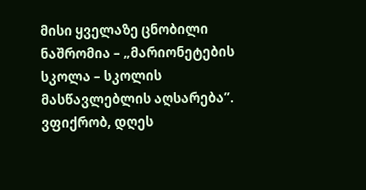მისი ყველაზე ცნობილი ნაშრომია – „მარიონეტების სკოლა – სკოლის მასწავლებლის აღსარება”. ვფიქრობ, დღეს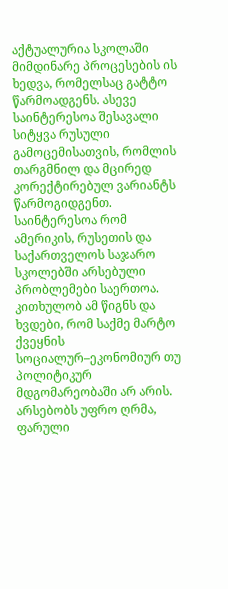აქტუალურია სკოლაში მიმდინარე პროცესების ის ხედვა, რომელსაც გატტო წარმოადგენს. ასევე საინტერესოა შესავალი სიტყვა რუსული გამოცემისათვის, რომლის თარგმნილ და მცირედ კორექტირებულ ვარიანტს წარმოგიდგენთ. საინტერესოა რომ ამერიკის, რუსეთის და საქართველოს საჯარო სკოლებში არსებული პრობლემები საერთოა. კითხულობ ამ წიგნს და ხვდები, რომ საქმე მარტო ქვეყნის სოციალურ–ეკონომიურ თუ პოლიტიკურ მდგომარეობაში არ არის. არსებობს უფრო ღრმა, ფარული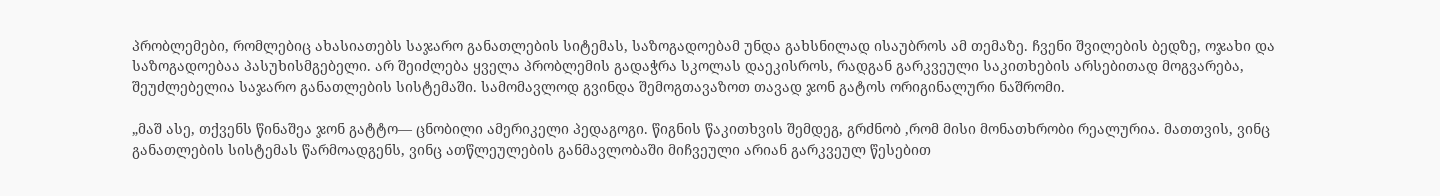პრობლემები, რომლებიც ახასიათებს საჯარო განათლების სიტემას, საზოგადოებამ უნდა გახსნილად ისაუბროს ამ თემაზე. ჩვენი შვილების ბედზე, ოჯახი და საზოგადოებაა პასუხისმგებელი. არ შეიძლება ყველა პრობლემის გადაჭრა სკოლას დაეკისროს, რადგან გარკვეული საკითხების არსებითად მოგვარება, შეუძლებელია საჯარო განათლების სისტემაში. სამომავლოდ გვინდა შემოგთავაზოთ თავად ჯონ გატოს ორიგინალური ნაშრომი.

„მაშ ასე, თქვენს წინაშეა ჯონ გატტო— ცნობილი ამერიკელი პედაგოგი. წიგნის წაკითხვის შემდეგ, გრძნობ ,რომ მისი მონათხრობი რეალურია. მათთვის, ვინც განათლების სისტემას წარმოადგენს, ვინც ათწლეულების განმავლობაში მიჩვეული არიან გარკვეულ წესებით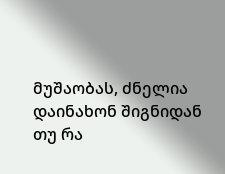მუშაობას, ძნელია დაინახონ შიგნიდან თუ რა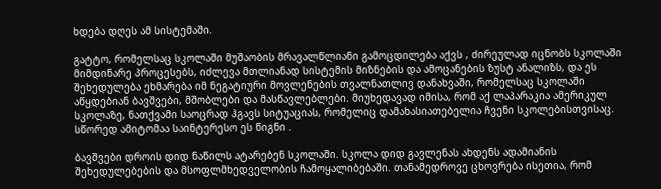ხდება დღეს ამ სისტემაში.

გატტო, რომელსაც სკოლაში მუშაობის მრავალწლიანი გამოცდილება აქვს , ძირეულად იცნობს სკოლაში მიმდინარე პროცესებს, იძლევა მთლიანად სისტემის მიზნების და ამოცანების ზუსტ ანალიზს, და ეს შეხედულება ეხმარება იმ ნეგატიური მოვლენების თვალნათლივ დანახვაში, რომელსაც სკოლაში აწყდებიან ბავშვები, მშობლები და მასწავლებლები. მიუხედავად იმისა, რომ აქ ლაპარაკია ამერიკულ სკოლაზე, ნათქვამი საოცრად ჰგავს სიტუაციას, რომელიც დამახასიათებელია ჩვენი სკოლებისთვისაც. სწორედ ამიტომაა საინტერესო ეს წიგნი .

ბავშვები დროის დიდ ნაწილს ატარებენ სკოლაში. სკოლა დიდ გავლენას ახდენს ადამიანის შეხედულებების და მსოფლმხედველობის ჩამოყალიბებაში. თანამედროვე ცხოვრება ისეთია, რომ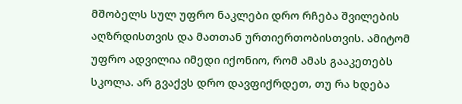მშობელს სულ უფრო ნაკლები დრო რჩება შვილების აღზრდისთვის და მათთან ურთიერთობისთვის. ამიტომ უფრო ადვილია იმედი იქონიო, რომ ამას გააკეთებს სკოლა. არ გვაქვს დრო დავფიქრდეთ, თუ რა ხდება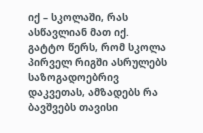იქ – სკოლაში, რას ასწავლიან მათ იქ.
გატტო წერს, რომ სკოლა პირველ რიგში ასრულებს საზოგადოებრივ დაკვეთას, ამზადებს რა ბავშვებს თავისი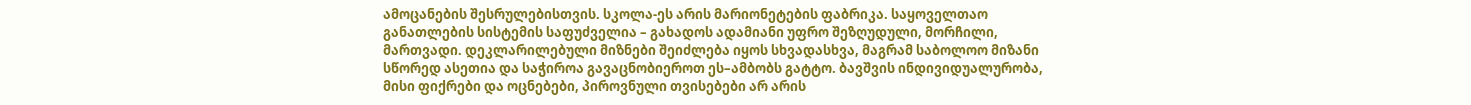ამოცანების შესრულებისთვის. სკოლა-ეს არის მარიონეტების ფაბრიკა. საყოველთაო განათლების სისტემის საფუძველია – გახადოს ადამიანი უფრო შეზღუდული, მორჩილი, მართვადი. დეკლარილებული მიზნები შეიძლება იყოს სხვადასხვა, მაგრამ საბოლოო მიზანი სწორედ ასეთია და საჭიროა გავაცნობიეროთ ეს–ამბობს გატტო. ბავშვის ინდივიდუალურობა, მისი ფიქრები და ოცნებები, პიროვნული თვისებები არ არის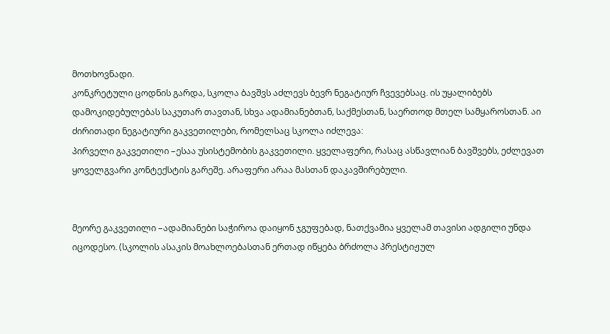მოთხოვნადი.
კონკრეტული ცოდნის გარდა, სკოლა ბავშვს აძლევს ბევრ ნეგატიურ ჩვევებსაც. ის უყალიბებს დამოკიდებულებას საკუთარ თავთან, სხვა ადამიანებთან, საქმესთან, საერთოდ მთელ სამყაროსთან. აი ძირითადი ნეგატიური გაკვეთილები, რომელსაც სკოლა იძლევა:
პირველი გაკვეთილი –ესაა უსისტემობის გაკვეთილი. ყველაფერი, რასაც ასწავლიან ბავშვებს, ეძლევათ ყოველგვარი კონტექსტის გარეშე. არაფერი არაა მასთან დაკავშირებული.


მეორე გაკვეთილი –ადამიანები საჭიროა დაიყონ ჯგუფებად, ნათქვამია ყველამ თავისი ადგილი უნდა იცოდესო. (სკოლის ასაკის მოახლოებასთან ერთად იწყება ბრძოლა პრესტიჟულ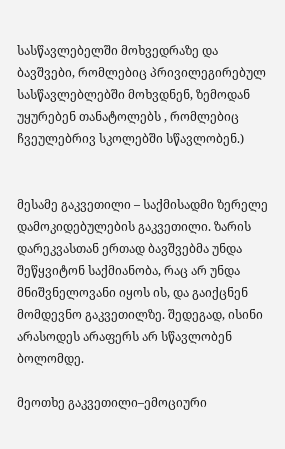სასწავლებელში მოხვედრაზე და ბავშვები, რომლებიც პრივილეგირებულ სასწავლებლებში მოხვდნენ, ზემოდან უყურებენ თანატოლებს , რომლებიც ჩვეულებრივ სკოლებში სწავლობენ.)


მესამე გაკვეთილი – საქმისადმი ზერელე დამოკიდებულების გაკვეთილი. ზარის დარეკვასთან ერთად ბავშვებმა უნდა შეწყვიტონ საქმიანობა, რაც არ უნდა მნიშვნელოვანი იყოს ის, და გაიქცნენ მომდევნო გაკვეთილზე. შედეგად, ისინი არასოდეს არაფერს არ სწავლობენ ბოლომდე.

მეოთხე გაკვეთილი–ემოციური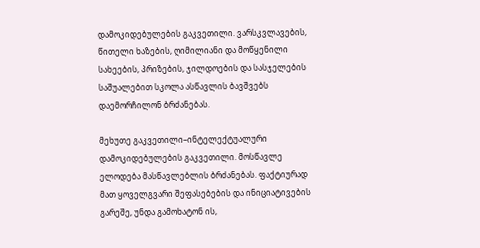დამოკიდებულების გაკვეთილი. ვარსკვლავების, წითელი ხაზების, ღიმილიანი და მოწყენილი სახეების, პრიზების, ჯილდოების და სასჯელების საშუალებით სკოლა ასწავლის ბავშვებს დაემორჩილონ ბრძანებას.

მეხუთე გაკვეთილი–ინტელექტუალური დამოკიდებულების გაკვეთილი. მოსწავლე ელოდება მასწავლებლის ბრძანებას. ფაქტიურად მათ ყოველგვარი შეფასებების და ინიციატივების გარეშე, უნდა გამოხატონ ის,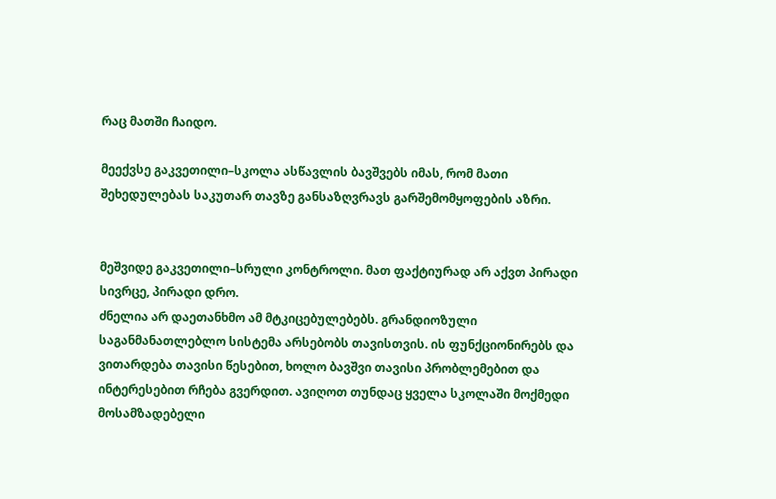რაც მათში ჩაიდო.

მეექვსე გაკვეთილი–სკოლა ასწავლის ბავშვებს იმას, რომ მათი შეხედულებას საკუთარ თავზე განსაზღვრავს გარშემომყოფების აზრი.


მეშვიდე გაკვეთილი–სრული კონტროლი. მათ ფაქტიურად არ აქვთ პირადი სივრცე, პირადი დრო.
ძნელია არ დაეთანხმო ამ მტკიცებულებებს. გრანდიოზული საგანმანათლებლო სისტემა არსებობს თავისთვის. ის ფუნქციონირებს და ვითარდება თავისი წესებით, ხოლო ბავშვი თავისი პრობლემებით და ინტერესებით რჩება გვერდით. ავიღოთ თუნდაც ყველა სკოლაში მოქმედი მოსამზადებელი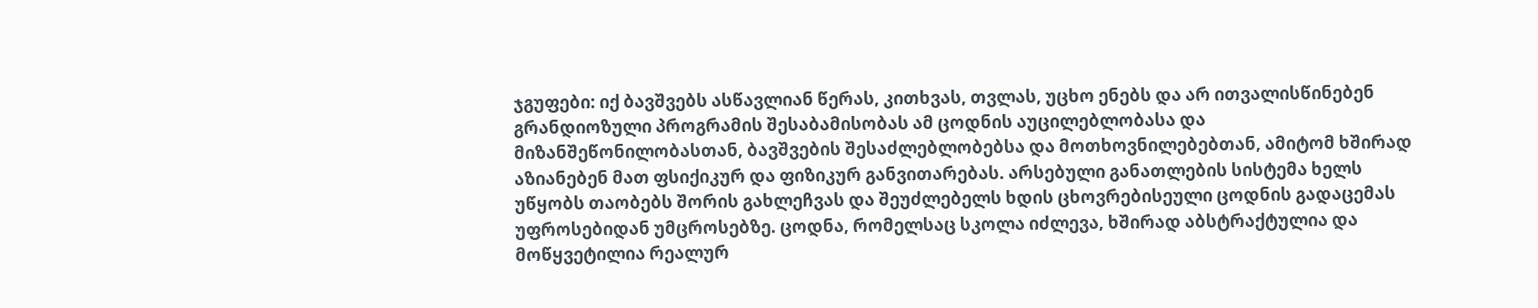ჯგუფები: იქ ბავშვებს ასწავლიან წერას, კითხვას, თვლას, უცხო ენებს და არ ითვალისწინებენ გრანდიოზული პროგრამის შესაბამისობას ამ ცოდნის აუცილებლობასა და მიზანშეწონილობასთან, ბავშვების შესაძლებლობებსა და მოთხოვნილებებთან, ამიტომ ხშირად აზიანებენ მათ ფსიქიკურ და ფიზიკურ განვითარებას. არსებული განათლების სისტემა ხელს უწყობს თაობებს შორის გახლეჩვას და შეუძლებელს ხდის ცხოვრებისეული ცოდნის გადაცემას უფროსებიდან უმცროსებზე. ცოდნა, რომელსაც სკოლა იძლევა, ხშირად აბსტრაქტულია და მოწყვეტილია რეალურ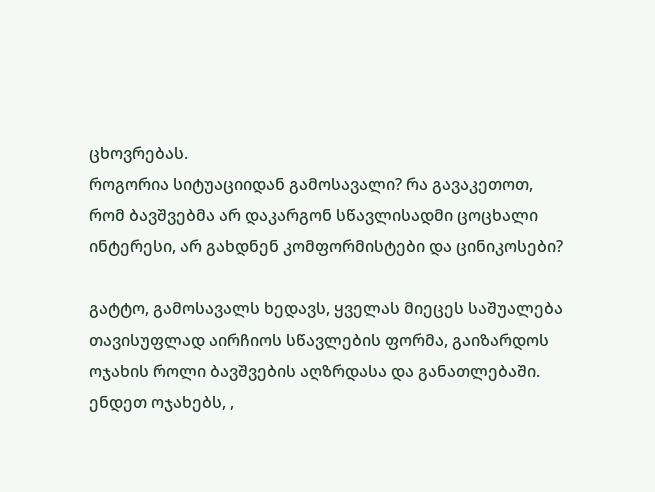ცხოვრებას.
როგორია სიტუაციიდან გამოსავალი? რა გავაკეთოთ, რომ ბავშვებმა არ დაკარგონ სწავლისადმი ცოცხალი ინტერესი, არ გახდნენ კომფორმისტები და ცინიკოსები?

გატტო, გამოსავალს ხედავს, ყველას მიეცეს საშუალება თავისუფლად აირჩიოს სწავლების ფორმა, გაიზარდოს ოჯახის როლი ბავშვების აღზრდასა და განათლებაში. ენდეთ ოჯახებს, ,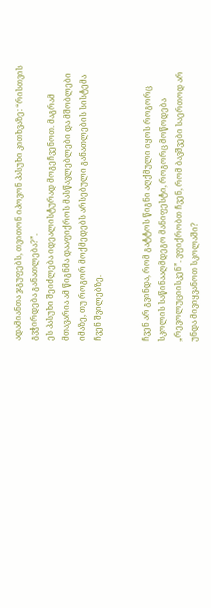ადამიანთა ჯგუფებს, თვითონ იპოვონ პასუხი კითხვაზე: “რისთვის გვჭირდება განათლება?”.
ეს პასუხი შეიძლება იდეალისტურად მოგეჩვენოთ. მაგრამ მთავარია ამ წიგნმა დააფიქროს მასწავლებლები და მშობლები იმაზე, თუ როგორ მოქმედებს არსებული განათლების სისტემა ჩვენ შვილებზე.


ჩვენ არ გვინდა, რომ გატტოს წიგნი აღქმული იყოს როგორც სკოლის საწინააღმდეგო მანიფესტი, როგორც მოწოდება „რევოლუციისკენ”. ვფიქრობთ ჩვენ, რომ ბავშვები საერთოდ არ უნდა მივიყვანოთ სკოლაში?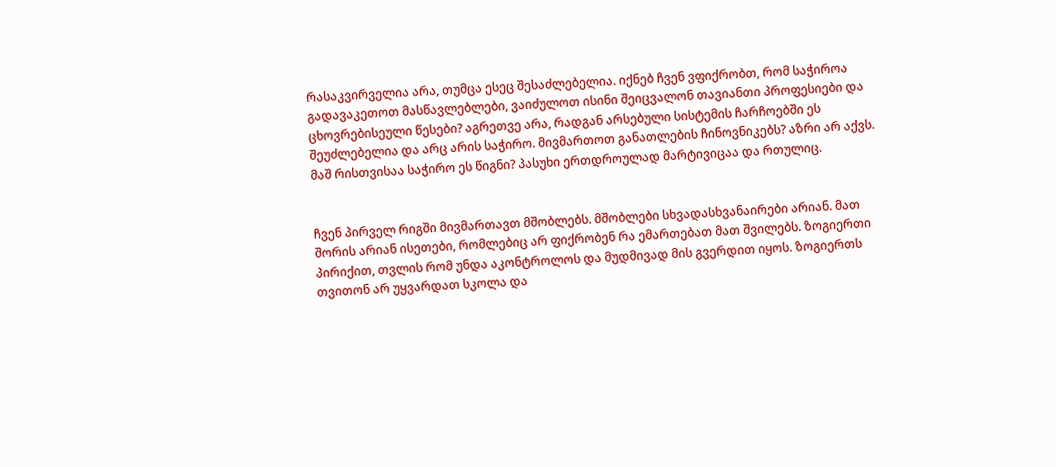რასაკვირველია არა, თუმცა ესეც შესაძლებელია. იქნებ ჩვენ ვფიქრობთ, რომ საჭიროა გადავაკეთოთ მასწავლებლები, ვაიძულოთ ისინი შეიცვალონ თავიანთი პროფესიები და ცხოვრებისეული წესები? აგრეთვე არა, რადგან არსებული სისტემის ჩარჩოებში ეს შეუძლებელია და არც არის საჭირო. მივმართოთ განათლების ჩინოვნიკებს? აზრი არ აქვს. მაშ რისთვისაა საჭირო ეს წიგნი? პასუხი ერთდროულად მარტივიცაა და რთულიც.


ჩვენ პირველ რიგში მივმართავთ მშობლებს. მშობლები სხვადასხვანაირები არიან. მათ შორის არიან ისეთები, რომლებიც არ ფიქრობენ რა ემართებათ მათ შვილებს. ზოგიერთი პირიქით, თვლის რომ უნდა აკონტროლოს და მუდმივად მის გვერდით იყოს. ზოგიერთს თვითონ არ უყვარდათ სკოლა და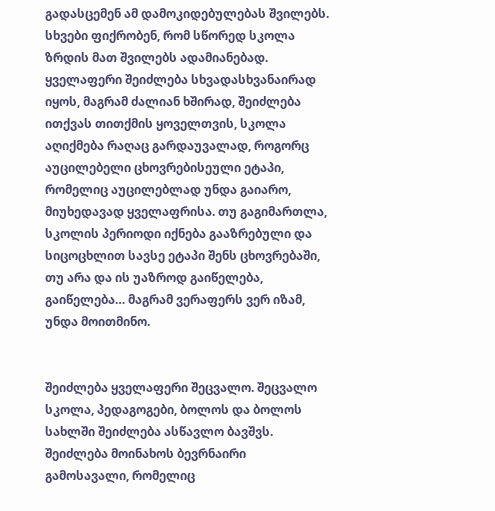გადასცემენ ამ დამოკიდებულებას შვილებს. სხვები ფიქრობენ, რომ სწორედ სკოლა ზრდის მათ შვილებს ადამიანებად. ყველაფერი შეიძლება სხვადასხვანაირად იყოს, მაგრამ ძალიან ხშირად, შეიძლება ითქვას თითქმის ყოველთვის, სკოლა აღიქმება რაღაც გარდაუვალად, როგორც აუცილებელი ცხოვრებისეული ეტაპი, რომელიც აუცილებლად უნდა გაიარო, მიუხედავად ყველაფრისა. თუ გაგიმართლა, სკოლის პერიოდი იქნება გააზრებული და სიცოცხლით სავსე ეტაპი შენს ცხოვრებაში, თუ არა და ის უაზროდ გაიწელება, გაიწელება… მაგრამ ვერაფერს ვერ იზამ, უნდა მოითმინო.


შეიძლება ყველაფერი შეცვალო. შეცვალო სკოლა, პედაგოგები, ბოლოს და ბოლოს სახლში შეიძლება ასწავლო ბავშვს. შეიძლება მოინახოს ბევრნაირი გამოსავალი, რომელიც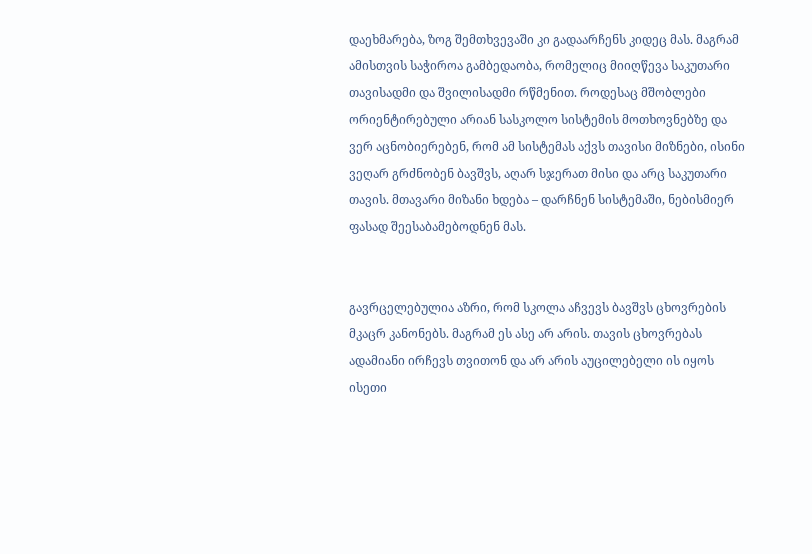დაეხმარება, ზოგ შემთხვევაში კი გადაარჩენს კიდეც მას. მაგრამ ამისთვის საჭიროა გამბედაობა, რომელიც მიიღწევა საკუთარი თავისადმი და შვილისადმი რწმენით. როდესაც მშობლები ორიენტირებული არიან სასკოლო სისტემის მოთხოვნებზე და ვერ აცნობიერებენ, რომ ამ სისტემას აქვს თავისი მიზნები, ისინი ვეღარ გრძნობენ ბავშვს, აღარ სჯერათ მისი და არც საკუთარი თავის. მთავარი მიზანი ხდება – დარჩნენ სისტემაში, ნებისმიერ ფასად შეესაბამებოდნენ მას.


გავრცელებულია აზრი, რომ სკოლა აჩვევს ბავშვს ცხოვრების მკაცრ კანონებს. მაგრამ ეს ასე არ არის. თავის ცხოვრებას ადამიანი ირჩევს თვითონ და არ არის აუცილებელი ის იყოს ისეთი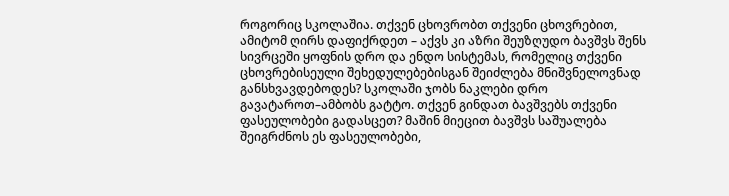როგორიც სკოლაშია. თქვენ ცხოვრობთ თქვენი ცხოვრებით, ამიტომ ღირს დაფიქრდეთ – აქვს კი აზრი შეუზღუდო ბავშვს შენს სივრცეში ყოფნის დრო და ენდო სისტემას, რომელიც თქვენი ცხოვრებისეული შეხედულებებისგან შეიძლება მნიშვნელოვნად განსხვავდებოდეს? სკოლაში ჯობს ნაკლები დრო გავატაროთ–ამბობს გატტო. თქვენ გინდათ ბავშვებს თქვენი ფასეულობები გადასცეთ? მაშინ მიეცით ბავშვს საშუალება შეიგრძნოს ეს ფასეულობები,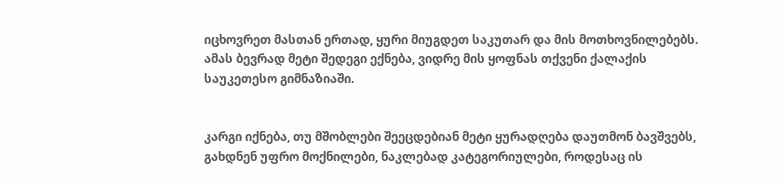იცხოვრეთ მასთან ერთად, ყური მიუგდეთ საკუთარ და მის მოთხოვნილებებს. ამას ბევრად მეტი შედეგი ექნება, ვიდრე მის ყოფნას თქვენი ქალაქის საუკეთესო გიმნაზიაში.


კარგი იქნება, თუ მშობლები შეეცდებიან მეტი ყურადღება დაუთმონ ბავშვებს, გახდნენ უფრო მოქნილები, ნაკლებად კატეგორიულები, როდესაც ის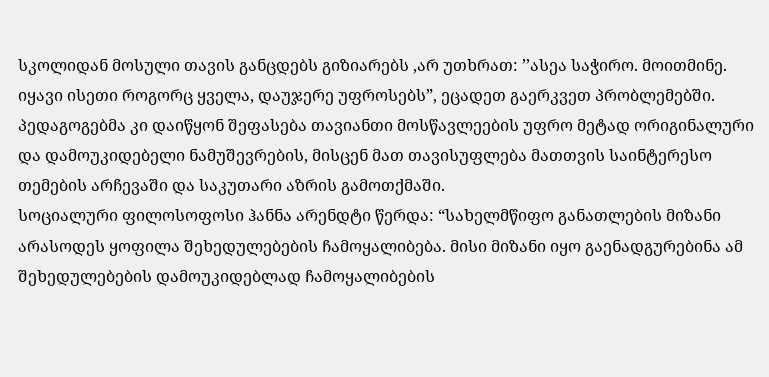სკოლიდან მოსული თავის განცდებს გიზიარებს ,არ უთხრათ: ’’ასეა საჭირო. მოითმინე. იყავი ისეთი როგორც ყველა, დაუჯერე უფროსებს”, ეცადეთ გაერკვეთ პრობლემებში. პედაგოგებმა კი დაიწყონ შეფასება თავიანთი მოსწავლეების უფრო მეტად ორიგინალური და დამოუკიდებელი ნამუშევრების, მისცენ მათ თავისუფლება მათთვის საინტერესო თემების არჩევაში და საკუთარი აზრის გამოთქმაში.
სოციალური ფილოსოფოსი ჰანნა არენდტი წერდა: “სახელმწიფო განათლების მიზანი არასოდეს ყოფილა შეხედულებების ჩამოყალიბება. მისი მიზანი იყო გაენადგურებინა ამ შეხედულებების დამოუკიდებლად ჩამოყალიბების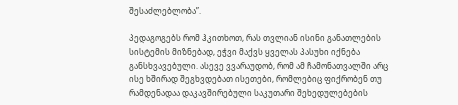შესაძლებლობა”.

პედაგოგებს რომ ჰკითხოთ, რას თვლიან ისინი განათლების სისტემის მიზნებად, ეჭვი მაქვს ყველას პასუხი იქნება განსხვავებული. ასევე ვვარაუდობ, რომ ამ ჩამონათვალში არც ისე ხშირად შეგხვდებათ ისეთები, რომლებიც ფიქრობენ თუ რამდენადაა დაკავშირებული საკუთარი შეხედულებების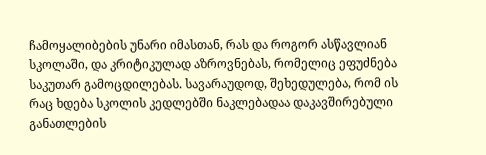ჩამოყალიბების უნარი იმასთან, რას და როგორ ასწავლიან სკოლაში, და კრიტიკულად აზროვნებას, რომელიც ეფუძნება საკუთარ გამოცდილებას. სავარაუდოდ, შეხედულება, რომ ის რაც ხდება სკოლის კედლებში ნაკლებადაა დაკავშირებული განათლების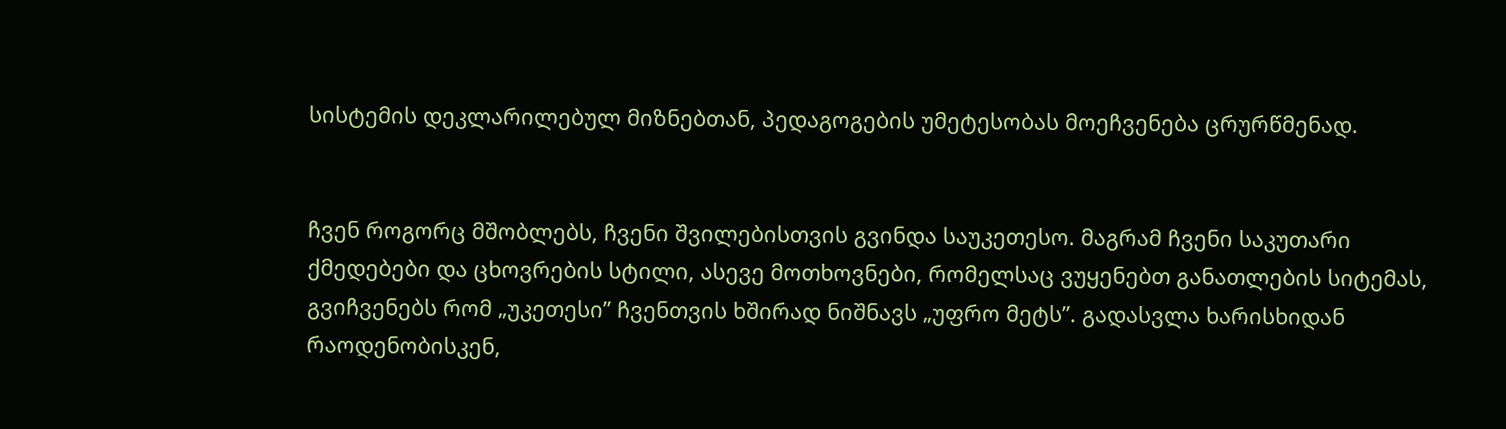სისტემის დეკლარილებულ მიზნებთან, პედაგოგების უმეტესობას მოეჩვენება ცრურწმენად.


ჩვენ როგორც მშობლებს, ჩვენი შვილებისთვის გვინდა საუკეთესო. მაგრამ ჩვენი საკუთარი ქმედებები და ცხოვრების სტილი, ასევე მოთხოვნები, რომელსაც ვუყენებთ განათლების სიტემას, გვიჩვენებს რომ „უკეთესი” ჩვენთვის ხშირად ნიშნავს „უფრო მეტს”. გადასვლა ხარისხიდან რაოდენობისკენ,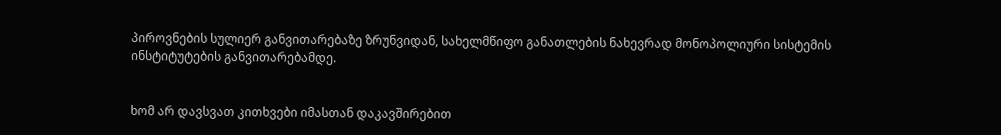პიროვნების სულიერ განვითარებაზე ზრუნვიდან, სახელმწიფო განათლების ნახევრად მონოპოლიური სისტემის ინსტიტუტების განვითარებამდე.


ხომ არ დავსვათ კითხვები იმასთან დაკავშირებით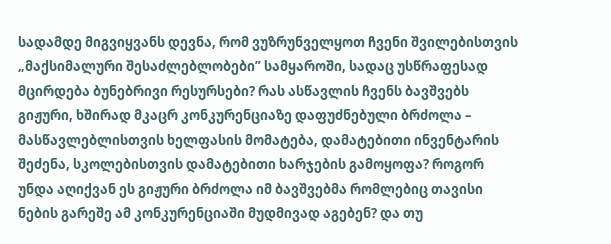სადამდე მიგვიყვანს დევნა, რომ ვუზრუნველყოთ ჩვენი შვილებისთვის „მაქსიმალური შესაძლებლობები” სამყაროში, სადაც უსწრაფესად მცირდება ბუნებრივი რესურსები? რას ასწავლის ჩვენს ბავშვებს გიჟური, ხშირად მკაცრ კონკურენციაზე დაფუძნებული ბრძოლა – მასწავლებლისთვის ხელფასის მომატება, დამატებითი ინვენტარის შეძენა, სკოლებისთვის დამატებითი ხარჯების გამოყოფა? როგორ უნდა აღიქვან ეს გიჟური ბრძოლა იმ ბავშვებმა რომლებიც თავისი ნების გარეშე ამ კონკურენციაში მუდმივად აგებენ? და თუ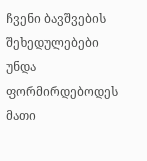ჩვენი ბავშვების შეხედულებები უნდა ფორმირდებოდეს მათი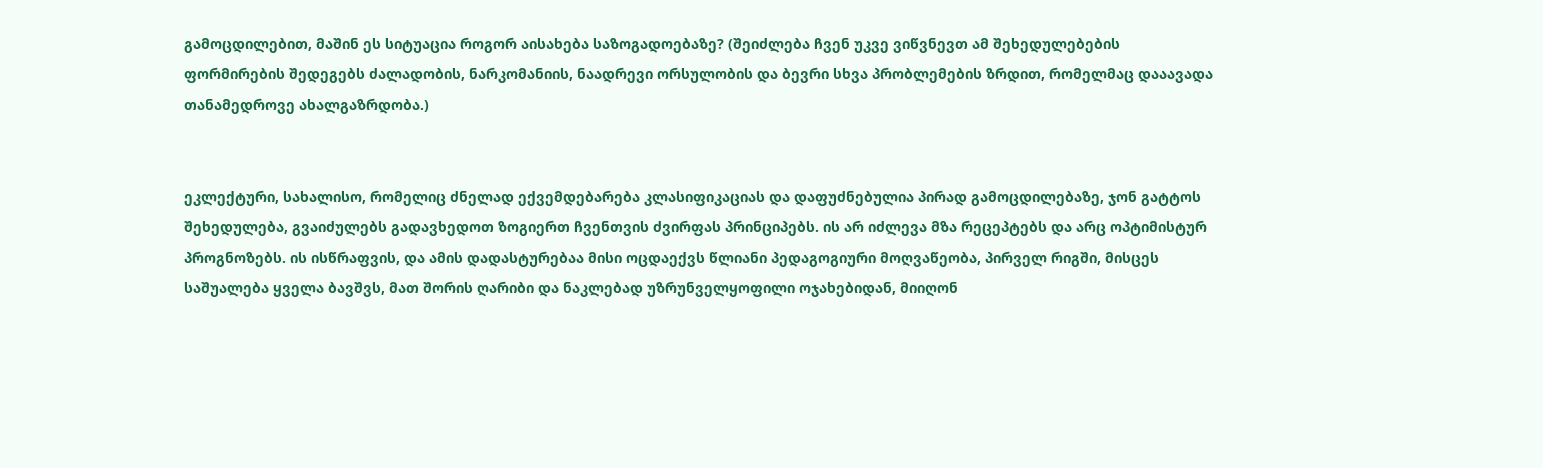გამოცდილებით, მაშინ ეს სიტუაცია როგორ აისახება საზოგადოებაზე? (შეიძლება ჩვენ უკვე ვიწვნევთ ამ შეხედულებების ფორმირების შედეგებს ძალადობის, ნარკომანიის, ნაადრევი ორსულობის და ბევრი სხვა პრობლემების ზრდით, რომელმაც დააავადა თანამედროვე ახალგაზრდობა.)


ეკლექტური, სახალისო, რომელიც ძნელად ექვემდებარება კლასიფიკაციას და დაფუძნებულია პირად გამოცდილებაზე, ჯონ გატტოს შეხედულება, გვაიძულებს გადავხედოთ ზოგიერთ ჩვენთვის ძვირფას პრინციპებს. ის არ იძლევა მზა რეცეპტებს და არც ოპტიმისტურ პროგნოზებს. ის ისწრაფვის, და ამის დადასტურებაა მისი ოცდაექვს წლიანი პედაგოგიური მოღვაწეობა, პირველ რიგში, მისცეს საშუალება ყველა ბავშვს, მათ შორის ღარიბი და ნაკლებად უზრუნველყოფილი ოჯახებიდან, მიიღონ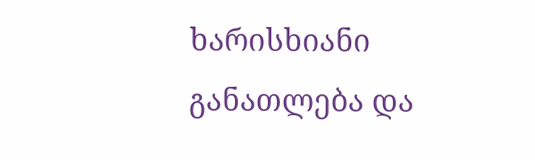ხარისხიანი განათლება და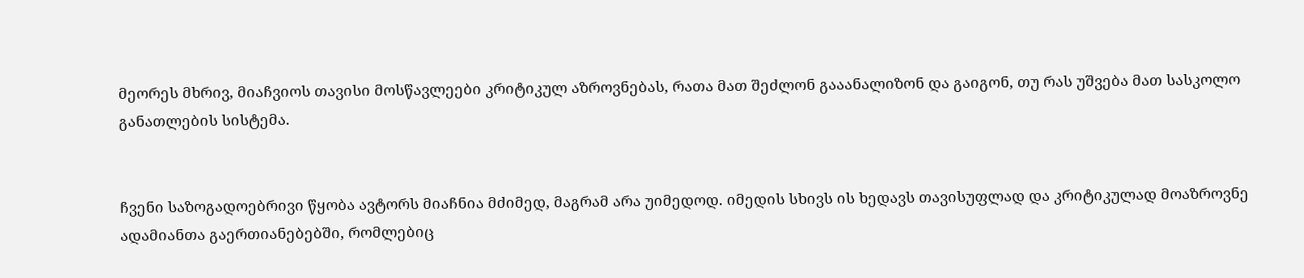მეორეს მხრივ, მიაჩვიოს თავისი მოსწავლეები კრიტიკულ აზროვნებას, რათა მათ შეძლონ გააანალიზონ და გაიგონ, თუ რას უშვება მათ სასკოლო განათლების სისტემა.


ჩვენი საზოგადოებრივი წყობა ავტორს მიაჩნია მძიმედ, მაგრამ არა უიმედოდ. იმედის სხივს ის ხედავს თავისუფლად და კრიტიკულად მოაზროვნე ადამიანთა გაერთიანებებში, რომლებიც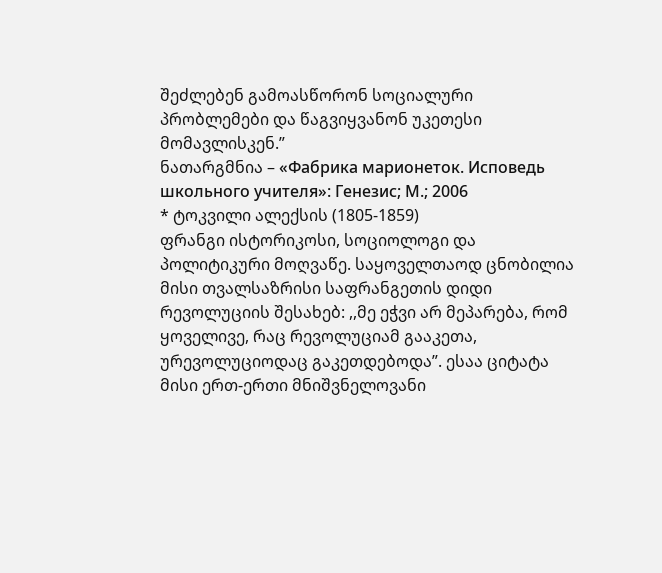შეძლებენ გამოასწორონ სოციალური პრობლემები და წაგვიყვანონ უკეთესი მომავლისკენ.”
ნათარგმნია – «Фабрика марионеток. Исповедь школьного учителя»: Генезис; М.; 2006
* ტოკვილი ალექსის (1805-1859)
ფრანგი ისტორიკოსი, სოციოლოგი და პოლიტიკური მოღვაწე. საყოველთაოდ ცნობილია მისი თვალსაზრისი საფრანგეთის დიდი რევოლუციის შესახებ: ,,მე ეჭვი არ მეპარება, რომ ყოველივე, რაც რევოლუციამ გააკეთა, ურევოლუციოდაც გაკეთდებოდა”. ესაა ციტატა მისი ერთ-ერთი მნიშვნელოვანი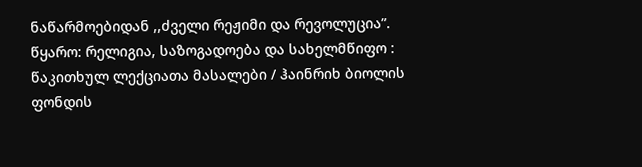ნაწარმოებიდან ,,ძველი რეჟიმი და რევოლუცია”.
წყარო: რელიგია, საზოგადოება და სახელმწიფო : წაკითხულ ლექციათა მასალები / ჰაინრიხ ბიოლის ფონდის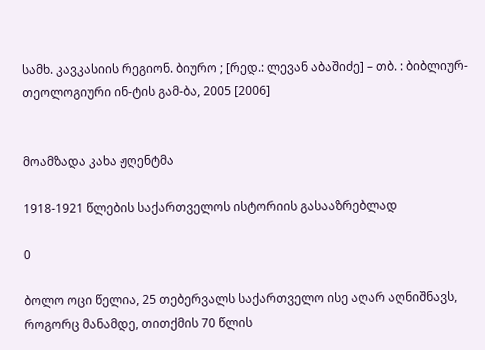სამხ. კავკასიის რეგიონ. ბიურო ; [რედ.: ლევან აბაშიძე] – თბ. : ბიბლიურ-თეოლოგიური ინ-ტის გამ-ბა, 2005 [2006]


მოამზადა კახა ჟღენტმა

1918-1921 წლების საქართველოს ისტორიის გასააზრებლად

0

ბოლო ოცი წელია, 25 თებერვალს საქართველო ისე აღარ აღნიშნავს, როგორც მანამდე, თითქმის 70 წლის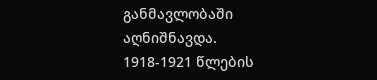განმავლობაში აღნიშნავდა. 1918-1921 წლების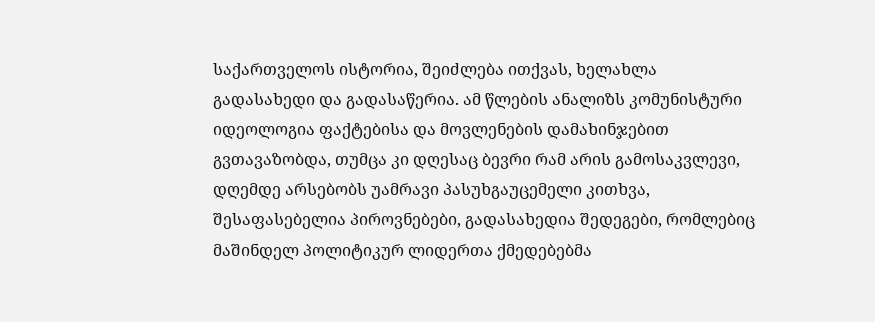საქართველოს ისტორია, შეიძლება ითქვას, ხელახლა გადასახედი და გადასაწერია. ამ წლების ანალიზს კომუნისტური იდეოლოგია ფაქტებისა და მოვლენების დამახინჯებით გვთავაზობდა, თუმცა კი დღესაც ბევრი რამ არის გამოსაკვლევი, დღემდე არსებობს უამრავი პასუხგაუცემელი კითხვა, შესაფასებელია პიროვნებები, გადასახედია შედეგები, რომლებიც მაშინდელ პოლიტიკურ ლიდერთა ქმედებებმა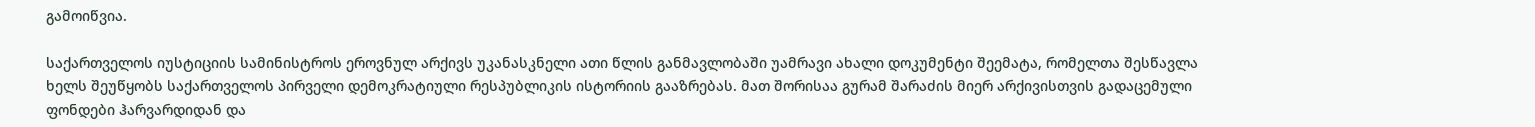გამოიწვია.

საქართველოს იუსტიციის სამინისტროს ეროვნულ არქივს უკანასკნელი ათი წლის განმავლობაში უამრავი ახალი დოკუმენტი შეემატა, რომელთა შესწავლა ხელს შეუწყობს საქართველოს პირველი დემოკრატიული რესპუბლიკის ისტორიის გააზრებას. მათ შორისაა გურამ შარაძის მიერ არქივისთვის გადაცემული ფონდები ჰარვარდიდან და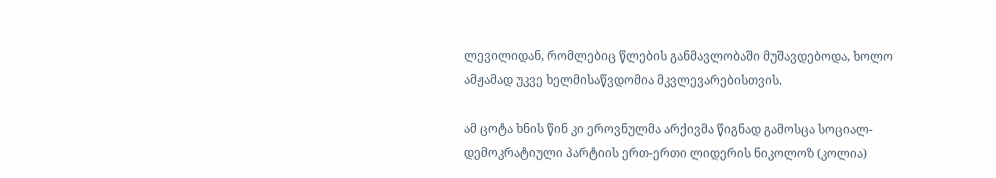ლევილიდან, რომლებიც წლების განმავლობაში მუშავდებოდა, ხოლო ამჟამად უკვე ხელმისაწვდომია მკვლევარებისთვის.

ამ ცოტა ხნის წინ კი ეროვნულმა არქივმა წიგნად გამოსცა სოციალ-დემოკრატიული პარტიის ერთ-ერთი ლიდერის ნიკოლოზ (კოლია)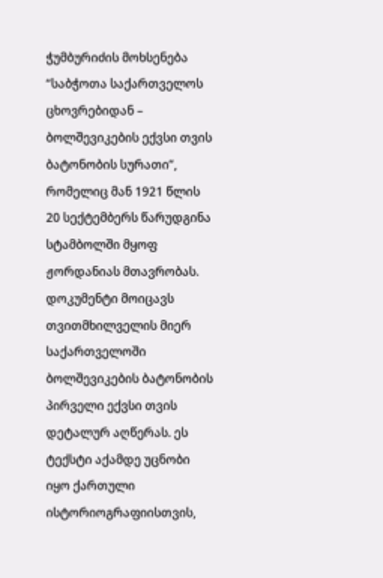ჭუმბურიძის მოხსენება “საბჭოთა საქართველოს ცხოვრებიდან – ბოლშევიკების ექვსი თვის ბატონობის სურათი”, რომელიც მან 1921 წლის 20 სექტემბერს წარუდგინა სტამბოლში მყოფ ჟორდანიას მთავრობას. დოკუმენტი მოიცავს თვითმხილველის მიერ საქართველოში ბოლშევიკების ბატონობის პირველი ექვსი თვის დეტალურ აღწერას. ეს ტექსტი აქამდე უცნობი იყო ქართული ისტორიოგრაფიისთვის,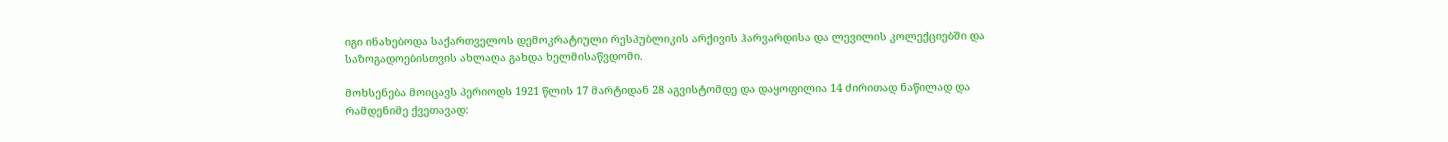იგი ინახებოდა საქართველოს დემოკრატიული რესპუბლიკის არქივის ჰარვარდისა და ლევილის კოლექციებში და საზოგადოებისთვის ახლაღა გახდა ხელმისაწვდომი.

მოხსენება მოიცავს პერიოდს 1921 წლის 17 მარტიდან 28 აგვისტომდე და დაყოფილია 14 ძირითად ნაწილად და რამდენიმე ქვეთავად: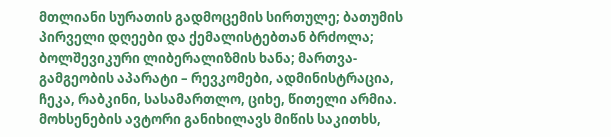მთლიანი სურათის გადმოცემის სირთულე; ბათუმის პირველი დღეები და ქემალისტებთან ბრძოლა; ბოლშევიკური ლიბერალიზმის ხანა; მართვა-გამგეობის აპარატი – რევკომები, ადმინისტრაცია, ჩეკა, რაბკინი, სასამართლო, ციხე, წითელი არმია. მოხსენების ავტორი განიხილავს მიწის საკითხს,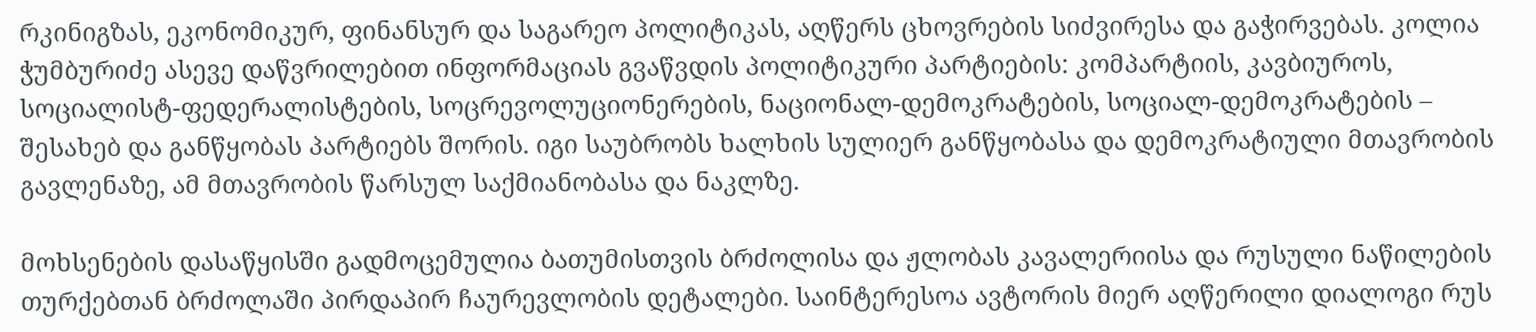რკინიგზას, ეკონომიკურ, ფინანსურ და საგარეო პოლიტიკას, აღწერს ცხოვრების სიძვირესა და გაჭირვებას. კოლია ჭუმბურიძე ასევე დაწვრილებით ინფორმაციას გვაწვდის პოლიტიკური პარტიების: კომპარტიის, კავბიუროს, სოციალისტ-ფედერალისტების, სოცრევოლუციონერების, ნაციონალ-დემოკრატების, სოციალ-დემოკრატების – შესახებ და განწყობას პარტიებს შორის. იგი საუბრობს ხალხის სულიერ განწყობასა და დემოკრატიული მთავრობის გავლენაზე, ამ მთავრობის წარსულ საქმიანობასა და ნაკლზე.

მოხსენების დასაწყისში გადმოცემულია ბათუმისთვის ბრძოლისა და ჟლობას კავალერიისა და რუსული ნაწილების თურქებთან ბრძოლაში პირდაპირ ჩაურევლობის დეტალები. საინტერესოა ავტორის მიერ აღწერილი დიალოგი რუს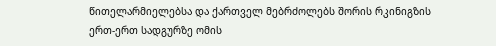წითელარმიელებსა და ქართველ მებრძოლებს შორის რკინიგზის ერთ-ერთ სადგურზე ომის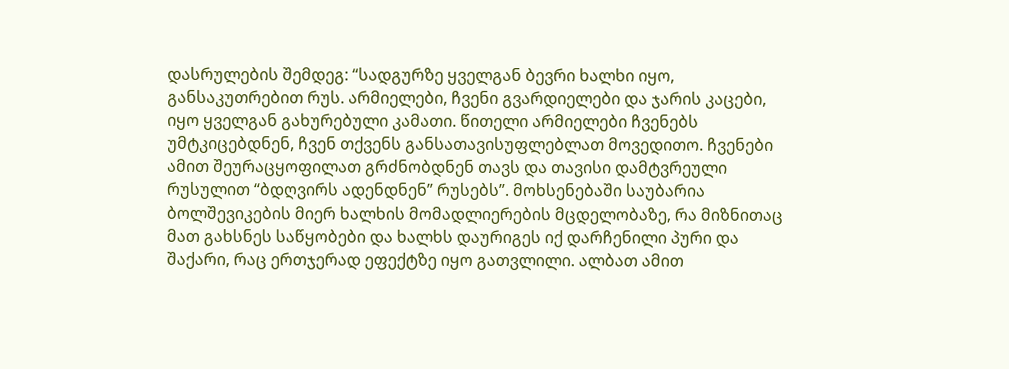დასრულების შემდეგ: “სადგურზე ყველგან ბევრი ხალხი იყო, განსაკუთრებით რუს. არმიელები, ჩვენი გვარდიელები და ჯარის კაცები, იყო ყველგან გახურებული კამათი. წითელი არმიელები ჩვენებს უმტკიცებდნენ, ჩვენ თქვენს განსათავისუფლებლათ მოვედითო. ჩვენები ამით შეურაცყოფილათ გრძნობდნენ თავს და თავისი დამტვრეული რუსულით “ბდღვირს ადენდნენ” რუსებს”. მოხსენებაში საუბარია ბოლშევიკების მიერ ხალხის მომადლიერების მცდელობაზე, რა მიზნითაც მათ გახსნეს საწყობები და ხალხს დაურიგეს იქ დარჩენილი პური და შაქარი, რაც ერთჯერად ეფექტზე იყო გათვლილი. ალბათ ამით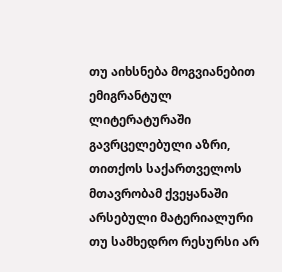თუ აიხსნება მოგვიანებით ემიგრანტულ ლიტერატურაში გავრცელებული აზრი, თითქოს საქართველოს მთავრობამ ქვეყანაში არსებული მატერიალური თუ სამხედრო რესურსი არ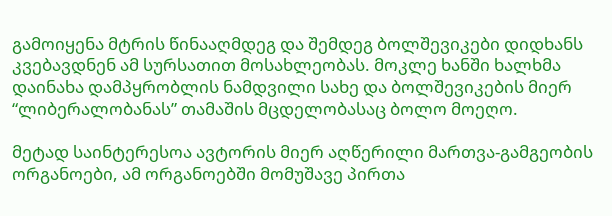გამოიყენა მტრის წინააღმდეგ და შემდეგ ბოლშევიკები დიდხანს კვებავდნენ ამ სურსათით მოსახლეობას. მოკლე ხანში ხალხმა დაინახა დამპყრობლის ნამდვილი სახე და ბოლშევიკების მიერ “ლიბერალობანას” თამაშის მცდელობასაც ბოლო მოეღო.

მეტად საინტერესოა ავტორის მიერ აღწერილი მართვა-გამგეობის ორგანოები, ამ ორგანოებში მომუშავე პირთა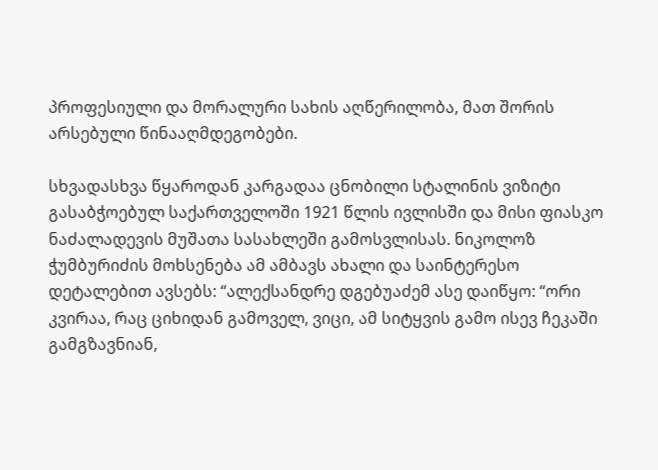პროფესიული და მორალური სახის აღწერილობა, მათ შორის არსებული წინააღმდეგობები.

სხვადასხვა წყაროდან კარგადაა ცნობილი სტალინის ვიზიტი გასაბჭოებულ საქართველოში 1921 წლის ივლისში და მისი ფიასკო ნაძალადევის მუშათა სასახლეში გამოსვლისას. ნიკოლოზ ჭუმბურიძის მოხსენება ამ ამბავს ახალი და საინტერესო დეტალებით ავსებს: “ალექსანდრე დგებუაძემ ასე დაიწყო: “ორი კვირაა, რაც ციხიდან გამოველ, ვიცი, ამ სიტყვის გამო ისევ ჩეკაში გამგზავნიან,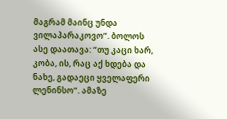მაგრამ მაინც უნდა ვილაპარაკოვო”. ბოლოს ასე დაათავა: “თუ კაცი ხარ, კობა, ის, რაც აქ ხდება და ნახე, გადაეცი ყველაფერი ლენინსო”. ამაზე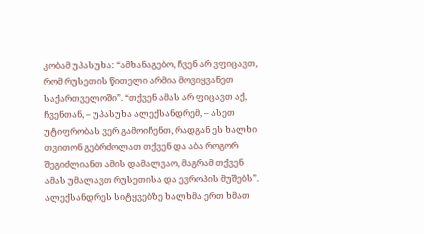კობამ უპასუხა: “ამხანაგებო, ჩვენ არ ვფიცავთ, რომ რუსეთის წითელი არმია მოვიყვანეთ საქართველოში”. “თქვენ ამას არ ფიცავთ აქ, ჩვენთან, – უპასუხა ალექსანდრემ, – ასეთ უტიფრობას ვერ გამოიჩენთ, რადგან ეს ხალხი თვითონ გებრძოლათ თქვენ და აბა როგორ შეგიძლიანთ ამის დამალვაო, მაგრამ თქვენ ამას უმალავთ რუსეთისა და ევროპის მუშებს”. ალექსანდრეს სიტყვებზე ხალხმა ერთ ხმათ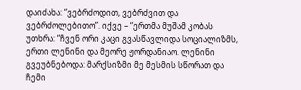დაიძახა: “ვებრძოდით, ვებრძვით და ვებრძოლებითო”. იქვე – “ერთმა მუშამ კობას უთხრა: “ჩვენ ორი კაცი გვასწავლიდა სოციალიზმს, ერთი ლენინი და მეორე ჟორდანიაო. ლენინი გვეუბნებოდა: მარქსიზმი მე მესმის სწორათ და ჩემი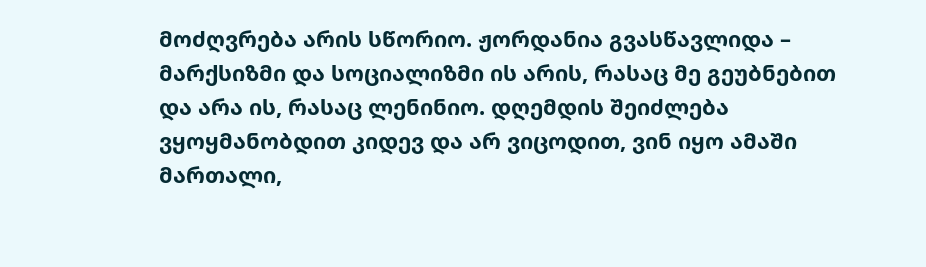მოძღვრება არის სწორიო. ჟორდანია გვასწავლიდა – მარქსიზმი და სოციალიზმი ის არის, რასაც მე გეუბნებით და არა ის, რასაც ლენინიო. დღემდის შეიძლება ვყოყმანობდით კიდევ და არ ვიცოდით, ვინ იყო ამაში მართალი,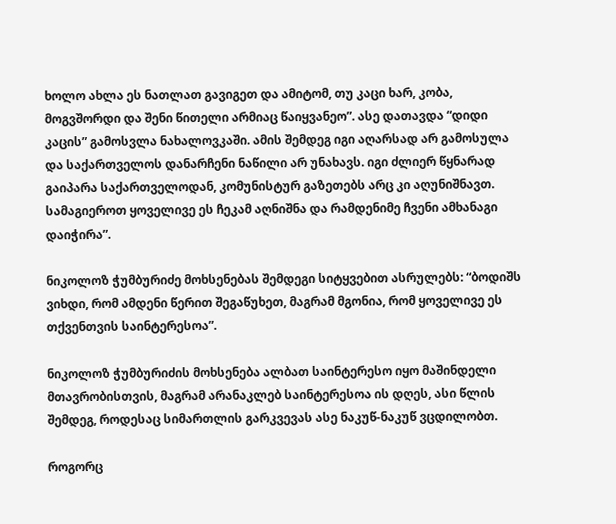ხოლო ახლა ეს ნათლათ გავიგეთ და ამიტომ, თუ კაცი ხარ, კობა, მოგვშორდი და შენი წითელი არმიაც წაიყვანეო”. ასე დათავდა “დიდი კაცის” გამოსვლა ნახალოვკაში. ამის შემდეგ იგი აღარსად არ გამოსულა და საქართველოს დანარჩენი ნაწილი არ უნახავს. იგი ძლიერ წყნარად გაიპარა საქართველოდან, კომუნისტურ გაზეთებს არც კი აღუნიშნავთ. სამაგიეროთ ყოველივე ეს ჩეკამ აღნიშნა და რამდენიმე ჩვენი ამხანაგი დაიჭირა”.

ნიკოლოზ ჭუმბურიძე მოხსენებას შემდეგი სიტყვებით ასრულებს: “ბოდიშს ვიხდი, რომ ამდენი წერით შეგაწუხეთ, მაგრამ მგონია, რომ ყოველივე ეს თქვენთვის საინტერესოა”.

ნიკოლოზ ჭუმბურიძის მოხსენება ალბათ საინტერესო იყო მაშინდელი მთავრობისთვის, მაგრამ არანაკლებ საინტერესოა ის დღეს, ასი წლის შემდეგ, როდესაც სიმართლის გარკვევას ასე ნაკუწ-ნაკუწ ვცდილობთ.

როგორც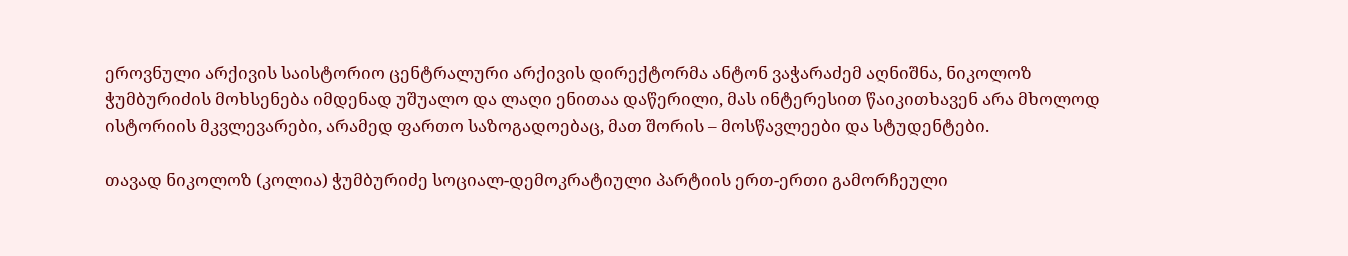ეროვნული არქივის საისტორიო ცენტრალური არქივის დირექტორმა ანტონ ვაჭარაძემ აღნიშნა, ნიკოლოზ ჭუმბურიძის მოხსენება იმდენად უშუალო და ლაღი ენითაა დაწერილი, მას ინტერესით წაიკითხავენ არა მხოლოდ ისტორიის მკვლევარები, არამედ ფართო საზოგადოებაც, მათ შორის – მოსწავლეები და სტუდენტები.

თავად ნიკოლოზ (კოლია) ჭუმბურიძე სოციალ-დემოკრატიული პარტიის ერთ-ერთი გამორჩეული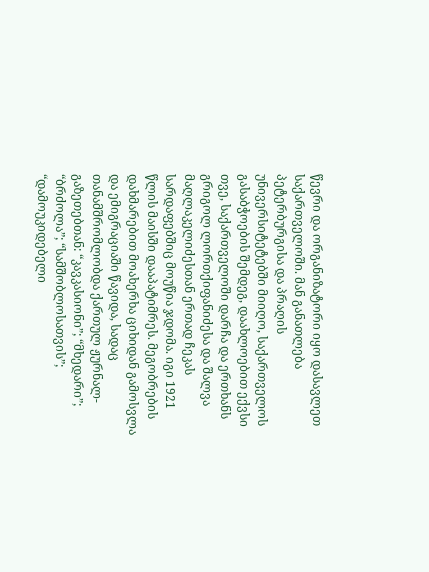წევრი და ორგანიზატორი იყო დასავლეთ საქართველოში. მან განათლება პეტერბურგისა და პრაღის უნივერსიტეტებში მიიღო, საქართველოს გასაბჭოების შემდეგ, დაახლოებით ექვსი თვე, საქართველოში დარჩა და ერთხანს გრიგოლ ლორთქიფანიძესა და შალვა მაღლაკელიძესთან ერთად ჩეკას სარდაფებშიც მოუწია ჯდომა. იგი 1921 წლის მაისში დააპატიმრეს. მეგობრების დახმარებით მოახერხა ციხიდან გამოსვლა და ემიგრაციაში წავიდა, სადაც თანამშრომლობდა ქართულ ჟურნალ-გაზეთებთან: “კავკასიონი”; “მხედარი”; “ბრძოლა”; “სამშობლოსათვის”; “დამოუკიდებელი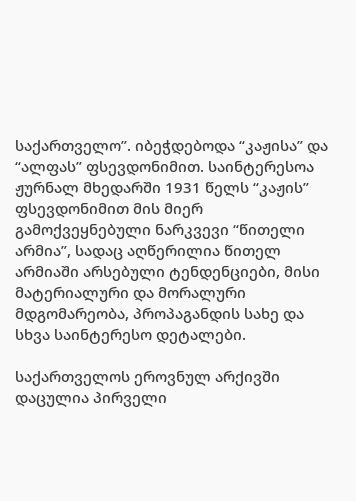საქართველო”. იბეჭდებოდა “კაჟისა” და “ალფას” ფსევდონიმით. საინტერესოა ჟურნალ მხედარში 1931 წელს “კაჟის” ფსევდონიმით მის მიერ გამოქვეყნებული ნარკვევი “წითელი არმია”, სადაც აღწერილია წითელ არმიაში არსებული ტენდენციები, მისი მატერიალური და მორალური მდგომარეობა, პროპაგანდის სახე და სხვა საინტერესო დეტალები.

საქართველოს ეროვნულ არქივში დაცულია პირველი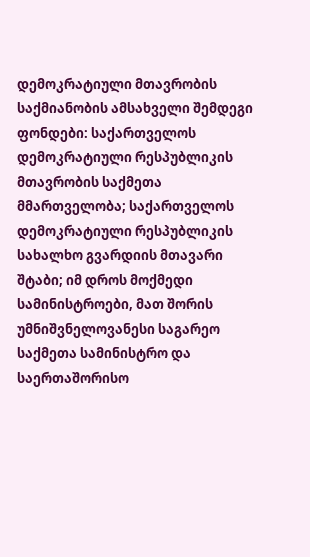დემოკრატიული მთავრობის საქმიანობის ამსახველი შემდეგი ფონდები: საქართველოს დემოკრატიული რესპუბლიკის მთავრობის საქმეთა მმართველობა; საქართველოს დემოკრატიული რესპუბლიკის სახალხო გვარდიის მთავარი შტაბი; იმ დროს მოქმედი სამინისტროები, მათ შორის უმნიშვნელოვანესი საგარეო საქმეთა სამინისტრო და საერთაშორისო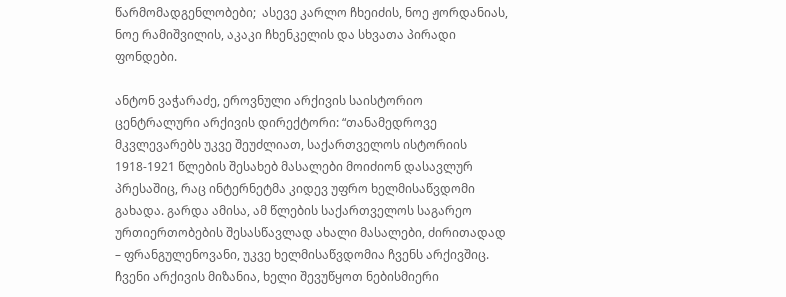წარმომადგენლობები;  ასევე კარლო ჩხეიძის, ნოე ჟორდანიას, ნოე რამიშვილის, აკაკი ჩხენკელის და სხვათა პირადი ფონდები.

ანტონ ვაჭარაძე, ეროვნული არქივის საისტორიო ცენტრალური არქივის დირექტორი: “თანამედროვე მკვლევარებს უკვე შეუძლიათ, საქართველოს ისტორიის 1918-1921 წლების შესახებ მასალები მოიძიონ დასავლურ პრესაშიც, რაც ინტერნეტმა კიდევ უფრო ხელმისაწვდომი გახადა. გარდა ამისა, ამ წლების საქართველოს საგარეო ურთიერთობების შესასწავლად ახალი მასალები, ძირითადად – ფრანგულენოვანი, უკვე ხელმისაწვდომია ჩვენს არქივშიც. ჩვენი არქივის მიზანია, ხელი შევუწყოთ ნებისმიერი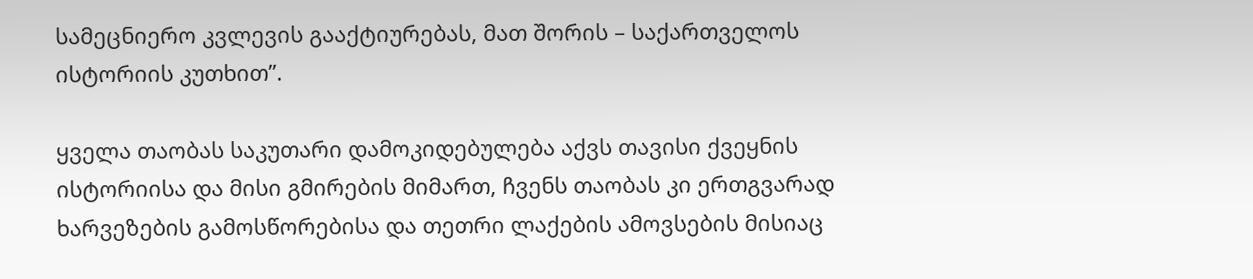სამეცნიერო კვლევის გააქტიურებას, მათ შორის – საქართველოს ისტორიის კუთხით”.

ყველა თაობას საკუთარი დამოკიდებულება აქვს თავისი ქვეყნის ისტორიისა და მისი გმირების მიმართ, ჩვენს თაობას კი ერთგვარად ხარვეზების გამოსწორებისა და თეთრი ლაქების ამოვსების მისიაც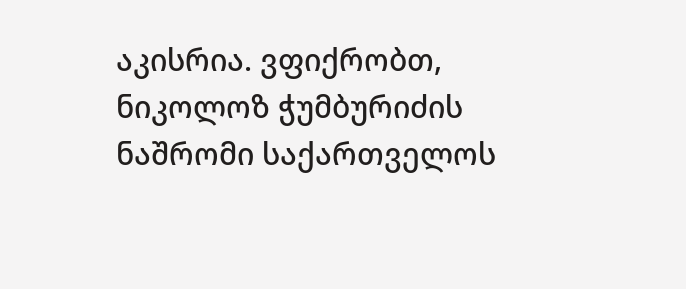აკისრია. ვფიქრობთ, ნიკოლოზ ჭუმბურიძის ნაშრომი საქართველოს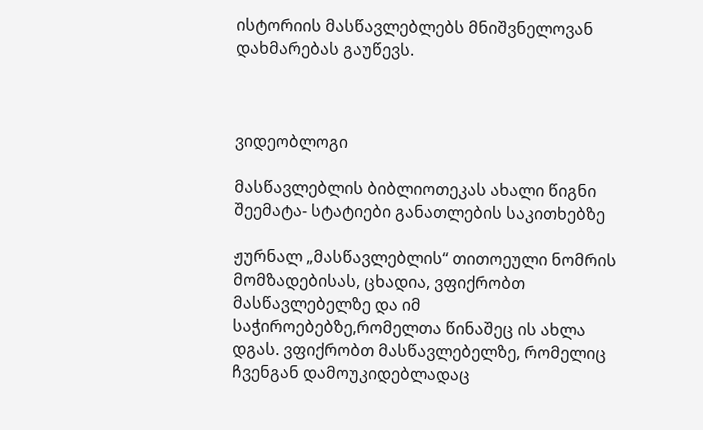ისტორიის მასწავლებლებს მნიშვნელოვან დახმარებას გაუწევს.



ვიდეობლოგი

მასწავლებლის ბიბლიოთეკას ახალი წიგნი შეემატა- სტატიები განათლების საკითხებზე

ჟურნალ „მასწავლებლის“ თითოეული ნომრის მომზადებისას, ცხადია, ვფიქრობთ მასწავლებელზე და იმ საჭიროებებზე,რომელთა წინაშეც ის ახლა დგას. ვფიქრობთ მასწავლებელზე, რომელიც ჩვენგან დამოუკიდებლადაც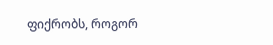ფიქრობს, როგორ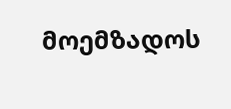მოემზადოს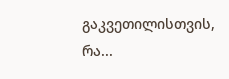გაკვეთილისთვის, რა...